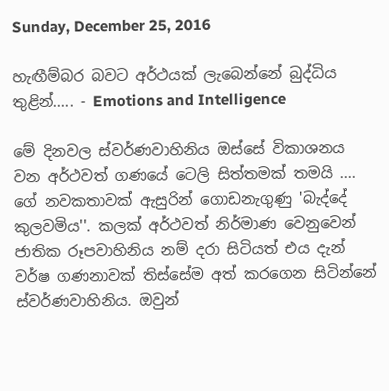Sunday, December 25, 2016

හැඟීම්බර බවට අර්ථයක් ලැබෙන්නේ බුද්ධිය තුළින්..... - Emotions and Intelligence

මේ දිනවල ස්වර්ණවාහිනිය ඔස්සේ විකාශනය වන අර්ථවත් ගණයේ ටෙලි සිත්තමක් තමයි .... ගේ නවකතාවක් ඇසුරින් ගොඩනැගුණු 'බැද්දේ කුලවමිය''. කලක් අර්ථවත් නිර්මාණ වෙනුවෙන් ජාතික රූපවාහිනිය නම් දරා සිටියත් එය දැන් වර්ෂ ගණනාවක් තිස්සේම අත් කරගෙන සිටින්නේ ස්වර්ණවාහිනිය. ඔවුන්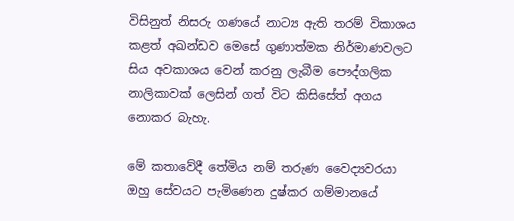විසිනුත් නිසරු ගණයේ නාට්‍ය ඇති තරම් විකාශය කළත් අඛන්ඩව මෙසේ ගුණාත්මක නිර්මාණවලට සිය අවකාශය වෙන් කරනු ලැබීම පෞද්ගලික නාලිකාවක් ලෙසින් ගත් විට කිසිසේත් අගය නොකර බැහැ.

මේ කතාවේදී තේමිය නම් තරුණ වෛද්‍යවරයා ඔහු සේවයට පැමිණෙන දුෂ්කර ගම්මානයේ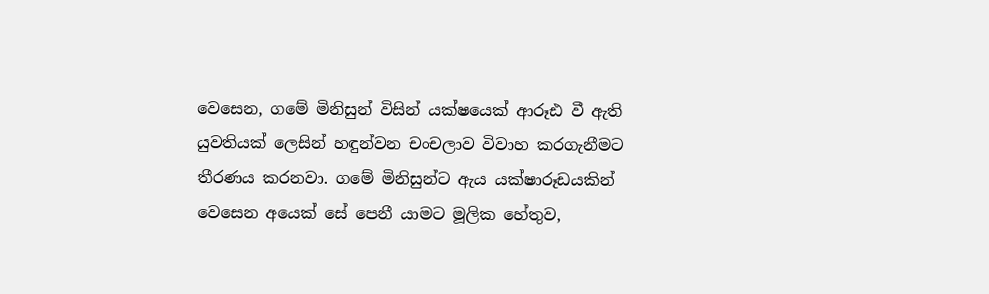වෙසෙන, ගමේ මිනිසුන් විසින් යක්ෂයෙක් ආරූඪ වී ඇති යුවතියක් ලෙසින් හඳුන්වන චංචලාව විවාහ කරගැනීමට තීරණය කරනවා. ගමේ මිනිසුන්ට ඇය යක්ෂාරූඩයකින් වෙසෙන අයෙක් සේ පෙනී යාමට මූලික හේතුව,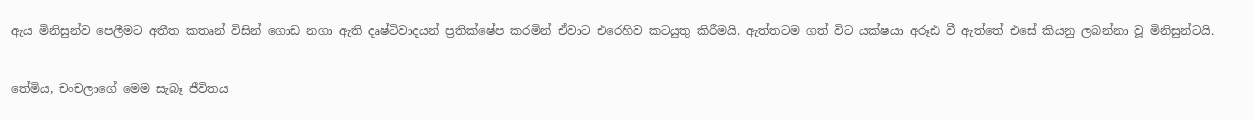ඇය මිනිසුන්ව පෙලීමට අතීත කතෘන් විසින් ගොඩ නගා ඇති දෘෂ්ටිවාදයන් ප්‍රතික්ෂේප කරමින් ඒවාට එරෙහිව කටයුතු කිරීමයි. ඇත්තටම ගත් විට යක්ෂයා අරූඪ වී ඇත්තේ එසේ කියනු ලබන්නා වූ මිනිසුන්ටයි.


තේමිය, චංචලාගේ මෙම සැබෑ ජීවිතය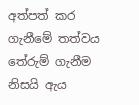අත්පත් කර ගැනීමේ තත්වය තේරුම් ගැනීම නිසයි ඇය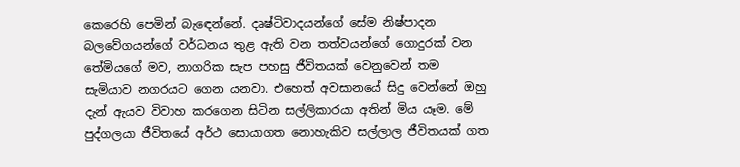කෙරෙහි පෙමින් බැඳෙන්නේ. දෘෂ්ටිවාදයන්ගේ සේම නිෂ්පාදන බලවේගයන්ගේ වර්ධනය තුළ ඇති වන තත්වයන්ගේ ගොදුරක් වන තේමියගේ මව, නාගරික සැප පහසු ජීවිතයක් වෙනුවෙන් තම සැමියාව නගරයට ගෙන යනවා. එහෙත් අවසානයේ සිදු වෙන්නේ ඔහු දැන් ඇයව විවාහ කරගෙන සිටින සල්ලිකාරයා අතින් මිය යෑම. මේ පුද්ගලයා ජීවිතයේ අර්ථ සොයාගත නොහැකිව සල්ලාල ජීවිතයක් ගත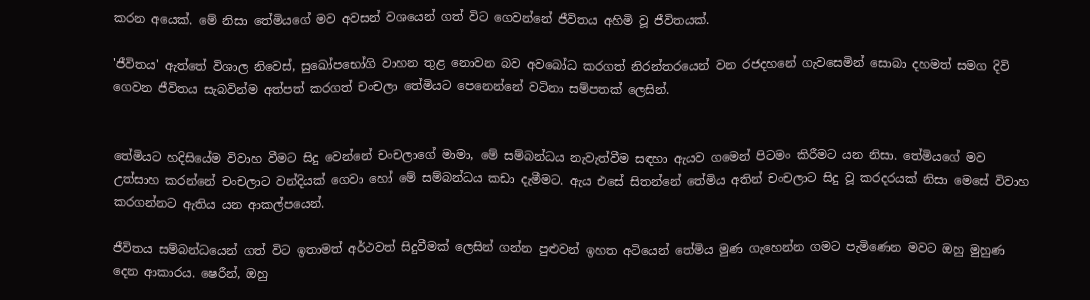කරන අයෙක්. මේ නිසා තේමියගේ මව අවසන් වශයෙන් ගත් විට ගෙවන්නේ ජීවිතය අහිමි වූ ජීවිතයක්.

'ජීවිතය' ඇත්තේ විශාල නිවෙස්, සුඛෝපභෝගි වාහන තුළ නොවන බව අවබෝධ කරගත් නිරන්තරයෙන් වන රජදහනේ ගැවසෙමින් සොබා දහමත් සමග දිවි ගෙවන ජීවිතය සැබවින්ම අත්පත් කරගත් චංචලා තේමියට පෙනෙන්නේ වටිනා සම්පතක් ලෙසින්.


තේමියට හදිසියේම විවාහ වීමට සිදු වෙන්නේ චංචලාගේ මාමා, මේ සම්බන්ධය නැවැත්වීම සඳහා ඇයව ගමෙන් පිටමං කිරීමට යන නිසා. තේමියගේ මව උත්සාහ කරන්නේ චංචලාට වන්දියක් ගෙවා හෝ මේ සම්බන්ධය කඩා දැමීමට. ඇය එසේ සිතන්නේ තේමිය අතින් චංචලාට සිදු වූ කරදරයක් නිසා මෙසේ විවාහ කරගන්නට ඇතිය යන ආකල්පයෙන්.

ජීවිතය සම්බන්ධයෙන් ගත් විට ඉතාමත් අර්ථවත් සිදුවීමක් ලෙසින් ගන්න පුළුවන් ඉහත අටියෙන් තේමිය මුණ ගැහෙන්න ගමට පැමිණෙන මවට ඔහු මුහුණ දෙන ආකාරය. ෂෙරීන්, ඔහු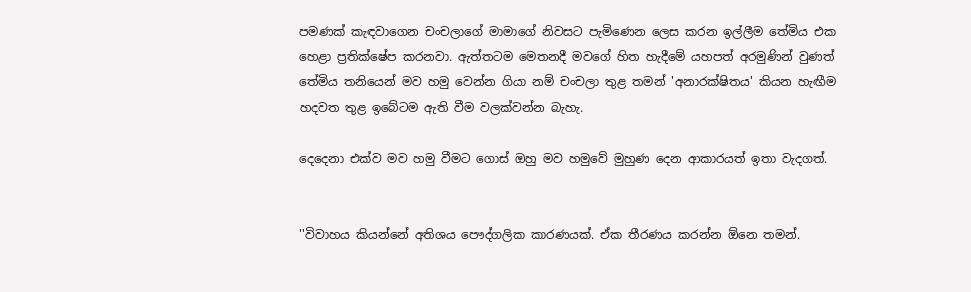පමණක් කැඳවාගෙන චංචලාගේ මාමාගේ නිවසට පැමිණෙන ලෙස කරන ඉල්ලීම තේමිය එක හෙළා ප්‍රතික්ෂේප කරනවා. ඇත්තටම මෙතනදී මවගේ හිත හැදීමේ යහපත් අරමුණින් වුණත් තේමිය තනියෙන් මව හමු වෙන්න ගියා නම් චංචලා තුළ තමන් 'අනාරක්ෂිතය' කියන හැඟීම හදවත තුළ ඉබේටම ඇති වීම වලක්වන්න බැහැ.

දෙදෙනා එක්ව මව හමු වීමට ගොස් ඔහු මව හමුවේ මුහුණ දෙන ආකාරයත් ඉතා වැදගත්.


''විවාහය කියන්නේ අතිශය පෞද්ගලික කාරණයක්. ඒක තීරණය කරන්න ඕනෙ තමන්.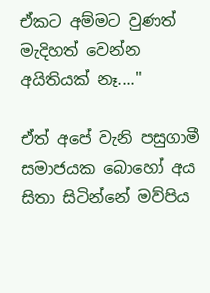ඒකට අම්මට වුණත් මැදිහත් වෙන්න අයිතියක් නෑ....''

ඒත් අපේ වැනි පසුගාමී සමාජයක බොහෝ අය සිතා සිටින්නේ මව්පිය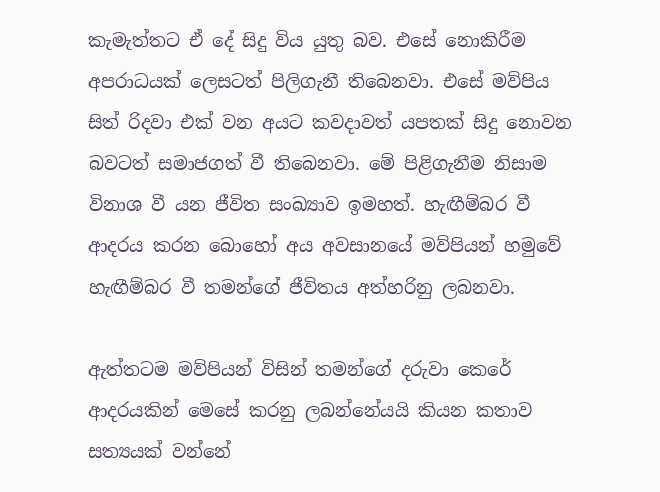කැමැත්තට ඒ දේ සිදු විය යුතු බව. එසේ නොකිරීම අපරාධයක් ලෙසටත් පිලිගැනී තිබෙනවා. එසේ මව්පිය සිත් රිදවා එක් වන අයට කවදාවත් යපතක් සිදු නොවන බවටත් සමාජගත් වී තිබෙනවා. මේ පිළිගැනීම නිසාම විනාශ වී යන ජීවිත සංඛ්‍යාව ඉමහත්. හැඟීම්බර වී ආදරය කරන බොහෝ අය අවසානයේ මව්පියන් හමුවේ හැඟීම්බර වී තමන්ගේ ජීවිතය අත්හරිනු ලබනවා.

ඇත්තටම මව්පියන් විසින් තමන්ගේ දරුවා කෙරේ ආදරයකින් මෙසේ කරනු ලබන්නේයයි කියන කතාව සත්‍යයක් වන්නේ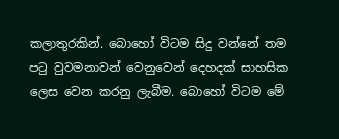කලාතුරකින්. බොහෝ විටම සිදු වන්නේ තම පටු වුවමනාවන් වෙනුවෙන් දෙහදක් සාහසික ලෙස වෙන කරනු ලැබීම. බොහෝ විටම මේ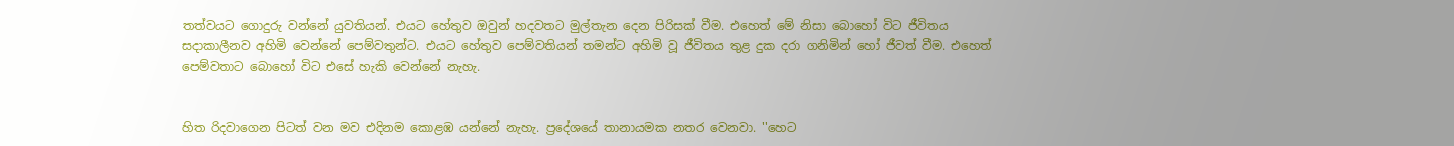තත්වයට ගොදුරු වන්නේ යුවතියන්. එයට හේතුව ඔවුන් හදවතට මුල්තැන දෙන පිරිසක් වීම. එහෙත් මේ නිසා බොහෝ විට ජීවිතය සදාකාලීනව අහිමි වෙන්නේ පෙම්වතුන්ට. එයට හේතුව පෙම්වතියන් තමන්ට අහිමි වූ ජීවිතය තුළ දුක දරා ගනිමින් හෝ ජීවත් වීම. එහෙත් පෙම්වතාට බොහෝ විට එසේ හැකි වෙන්නේ නැහැ.


හිත රිදවාගෙන පිටත් වන මව එදිනම කොළඹ යන්නේ නැහැ. ප්‍රදේශයේ තානායමක නතර වෙනවා. ''හෙට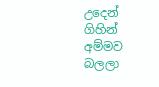උදෙන් ගිහින් අම්මව බලලා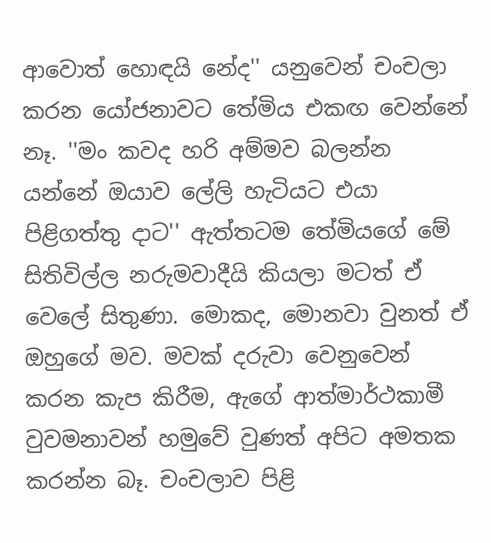ආවොත් හොඳයි නේද'' යනුවෙන් චංචලා කරන යෝජනාවට තේමිය එකඟ වෙන්නේ නෑ. ''මං කවද හරි අම්මව බලන්න යන්නේ ඔයාව ලේලි හැටියට එයා පිළිගත්තු දාට'' ඇත්තටම තේමියගේ මේ සිතිවිල්ල නරුමවාදීයි කියලා මටත් ඒ වෙලේ සිතුණා. මොකද, මොනවා වුනත් ඒ ඔහුගේ මව. මවක් දරුවා වෙනුවෙන් කරන කැප කිරීම, ඇගේ ආත්මාර්ථකාමී වුවමනාවන් හමුවේ වුණත් අපිට අමතක කරන්න බෑ. චංචලාව පිළි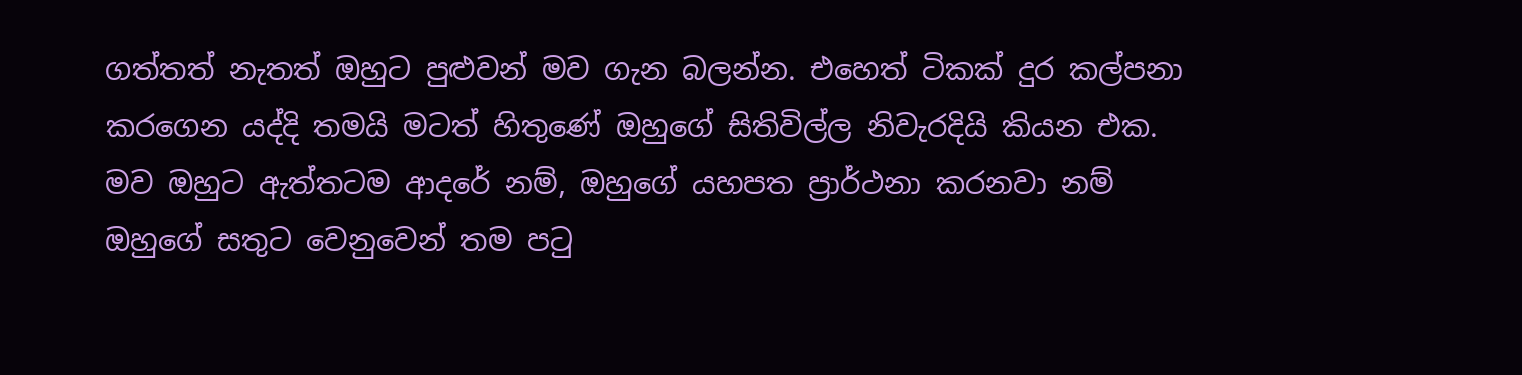ගත්තත් නැතත් ඔහුට පුළුවන් මව ගැන බලන්න. එහෙත් ටිකක් දුර කල්පනා කරගෙන යද්දි තමයි මටත් හිතුණේ ඔහුගේ සිතිවිල්ල නිවැරදියි කියන එක. මව ඔහුට ඇත්තටම ආදරේ නම්, ඔහුගේ යහපත ප්‍රාර්ථනා කරනවා නම් ඔහුගේ සතුට වෙනුවෙන් තම පටු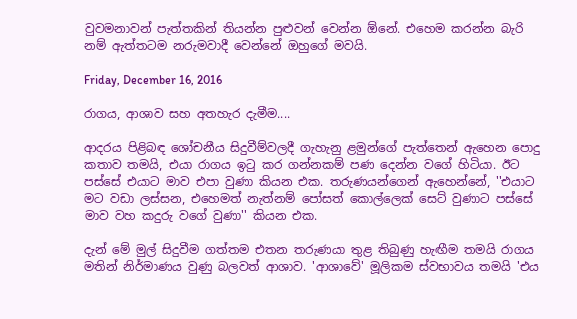වුවමනාවන් පැත්තකින් තියන්න පුළුවන් වෙන්න ඕනේ. එහෙම කරන්න බැරි නම් ඇත්තටම නරුමවාදී වෙන්නේ ඔහුගේ මවයි.

Friday, December 16, 2016

රාගය, ආශාව සහ අතහැර දැමීම....

ආදරය පිළිබඳ ශෝචනීය සිදුවීම්වලදී ගැහැනු ළමුන්ගේ පැත්තෙන් ඇහෙන පොදු කතාව තමයි, එයා රාගය ඉටු කර ගන්නකම් පණ දෙන්න වගේ හිටියා. ඊට පස්සේ එයාට මාව එපා වුණා කියන එක. තරුණයන්ගෙන් ඇහෙන්නේ, ''එයාට මට වඩා ලස්සන, එහෙමත් නැත්නම් පෝසත් කොල්ලෙක් සෙට් වුණාට පස්සේ මාව වහ කදුරු වගේ වුණා'' කියන එක.

දැන් මේ මුල් සිදුවීම ගත්තම එතන තරුණයා තුළ තිබුණු හැඟීම තමයි රාගය මතින් නිර්මාණය වුණු බලවත් ආශාව. 'ආශාවේ' මූලිකම ස්වභාවය තමයි 'එය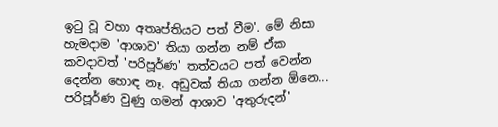ඉටු වූ වහා අතෘප්තියට පත් වීම'. මේ නිසා හැමදාම 'ආශාව' තියා ගන්න නම් ඒක කවදාවත් 'පරිපූර්ණ' තත්වයට පත් වෙන්න දෙන්න හොඳ නෑ. අඩුවක් තියා ගන්න ඕනෙ... පරිපූර්ණ වුණු ගමන් ආශාව 'අතුරුදන්'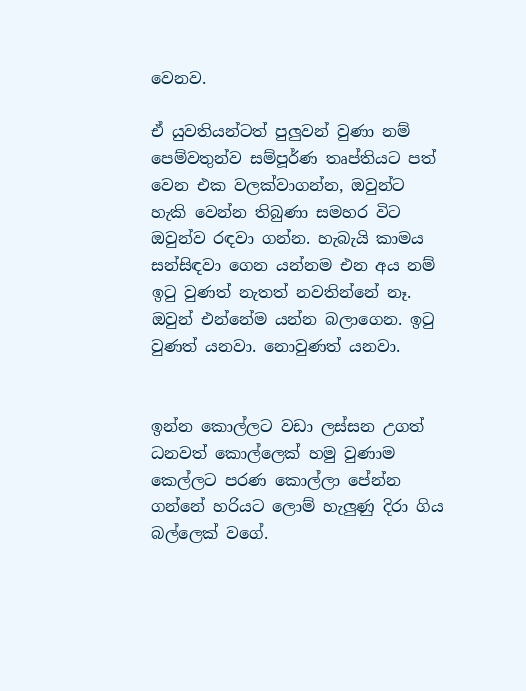වෙනව.

ඒ යුවතියන්ටත් පුලුවන් වුණා නම් පෙම්වතුන්ව සම්පූර්ණ තෘප්තියට පත් වෙන එක වලක්වාගන්න, ඔවුන්ට හැකි වෙන්න තිබුණා සමහර විට ඔවුන්ව රඳවා ගන්න. හැබැයි කාමය සන්සිඳවා ගෙන යන්නම එන අය නම් ඉටු වුණත් නැතත් නවතින්නේ නෑ. ඔවුන් එන්නේම යන්න බලාගෙන. ඉටු වුණත් යනවා. නොවුණත් යනවා.


ඉන්න කොල්ලට වඩා ලස්සන උගත් ධනවත් කොල්ලෙක් හමු වුණාම කෙල්ලට පරණ කොල්ලා පේන්න ගන්නේ හරියට ලොම් හැලුණු දිරා ගිය බල්ලෙක් වගේ.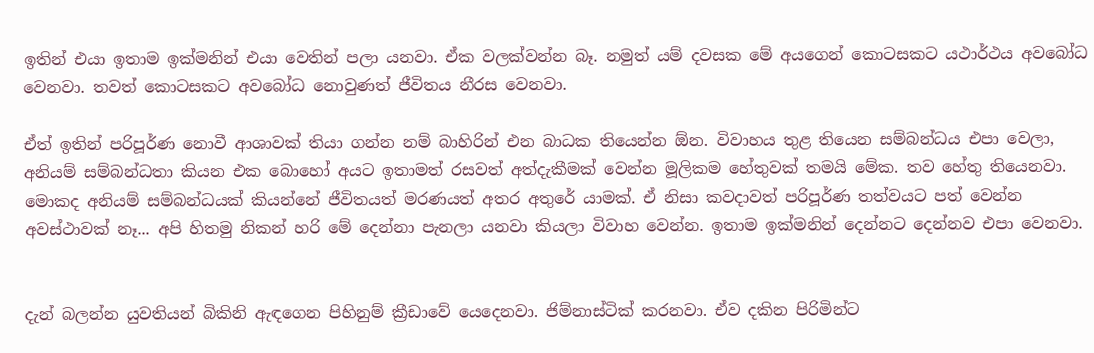ඉතින් එයා ඉතාම ඉක්මනින් එයා වෙතින් පලා යනවා. ඒක වලක්වන්න බෑ. නමුත් යම් දවසක මේ අයගෙන් කොටසකට යථාර්ථය අවබෝධ වෙනවා. තවත් කොටසකට අවබෝධ නොවුණත් ජීවිතය නීරස වෙනවා.

ඒත් ඉතින් පරිපූර්ණ නොවී ආශාවක් තියා ගන්න නම් බාහිරින් එන බාධක තියෙන්න ඕන. විවාහය තුළ තියෙන සම්බන්ධය එපා වෙලා, අනියම් සම්බන්ධතා කියන එක බොහෝ අයට ඉතාමත් රසවත් අත්දැකීමක් වෙන්න මූලිකම හේතුවක් තමයි මේක. තව හේතු තියෙනවා. මොකද අනියම් සම්බන්ධයක් කියන්නේ ජීවිතයත් මරණයත් අතර අතුරේ යාමක්. ඒ නිසා කවදාවත් පරිපූර්ණ තත්වයට පත් වෙන්න අවස්ථාවක් නෑ... අපි හිතමු නිකන් හරි මේ දෙන්නා පැනලා යනවා කියලා විවාහ වෙන්න. ඉතාම ඉක්මනින් දෙන්නට දෙන්නව එපා වෙනවා.


දැන් බලන්න යුවතියන් බිකිනි ඇඳගෙන පිහිනුම් ක්‍රීඩාවේ යෙදෙනවා. ජිම්නාස්ටික් කරනවා. ඒව දකින පිරිමින්ට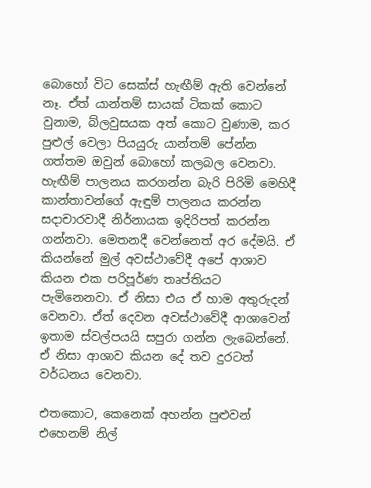බොහෝ විට සෙක්ස් හැඟීම් ඇති වෙන්නේ නෑ. ඒත් යාන්තම් සායක් ටිකක් කොට වුනාම, බ්ලවුසයක අත් කොට වුණාම, කර පුළුල් වෙලා පියයුරු යාන්තම් පේන්න ගත්තම ඔවුන් බොහෝ කලබල වෙනවා. හැඟීම් පාලනය කරගන්න බැරි පිරිමි මෙහිදී කාන්තාවන්ගේ ඇඳුම් පාලනය කරන්න සදාචාරවාදී නිර්නායක ඉදිරිපත් කරන්න ගන්නවා. මෙතනදී වෙන්නෙත් අර දේමයි. ඒ කියන්නේ මුල් අවස්ථාවේදී අපේ ආශාව කියන එක පරිපූර්ණ තෘප්තියට පැමිනෙනවා. ඒ නිසා එය ඒ හාම අතුරුදන් වෙනවා. ඒත් දෙවන අවස්ථාවේදී ආශාවෙන් ඉතාම ස්වල්පයයි සපුරා ගන්න ලැබෙන්නේ. ඒ නිසා ආශාව කියන දේ තව දුරටත් වර්ධනය වෙනවා.

එතකොට, කෙනෙක් අහන්න පුළුවන් එහෙනම් නිල්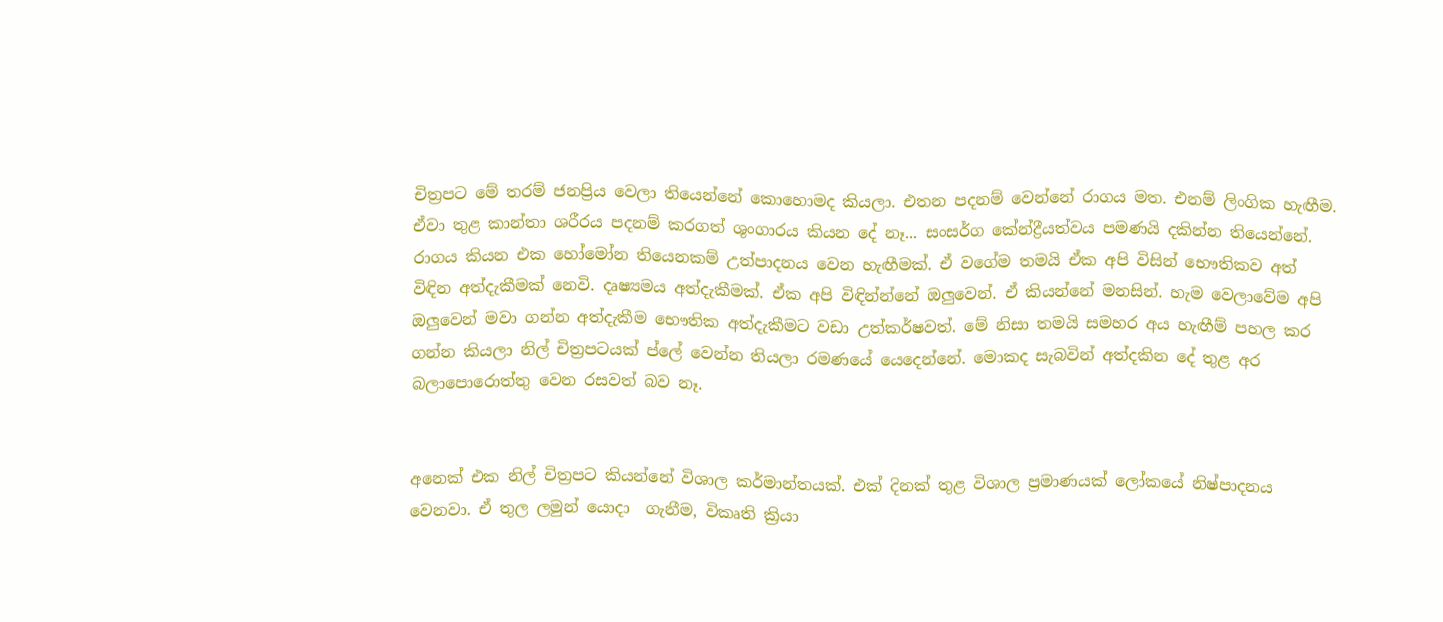චිත්‍රපට මේ තරම් ජනප්‍රිය වෙලා තියෙන්නේ කොහොමද කියලා. එතන පදනම් වෙන්නේ රාගය මත. එනම් ලිංගික හැඟීම. ඒවා තුළ කාන්තා ශරීරය පදනම් කරගත් ශුංගාරය කියන දේ නෑ... සංසර්ග කේන්ද්‍රීයත්වය පමණයි දකින්න තියෙන්නේ. රාගය කියන එක හෝමෝන තියෙනකම් උත්පාදනය වෙන හැඟීමක්. ඒ වගේම තමයි ඒක අපි විසින් භෞතිකව අත් විඳින අත්දැකීමක් නෙවි. දෘෂ්‍යමය අත්දැකීමක්. ඒක අපි විඳින්න්නේ ඔලුවෙන්. ඒ කියන්නේ මනසින්. හැම වෙලාවේම අපි ඔලුවෙන් මවා ගන්න අත්දැකීම භෞතික අත්දැකීමට වඩා උත්කර්ෂවත්. මේ නිසා තමයි සමහර අය හැඟීම් පහල කර ගන්න කියලා නිල් චිත්‍රපටයක් ප්ලේ වෙන්න තියලා රමණයේ යෙදෙන්නේ. මොකද සැබවින් අත්දකින දේ තුළ අර බලාපොරොත්තු වෙන රසවත් බව නෑ.


අනෙක් එක නිල් චිත්‍රපට කියන්නේ විශාල කර්මාන්තයක්. එක් දිනක් තුළ විශාල ප්‍රමාණයක් ලෝකයේ නිෂ්පාදනය වෙනවා. ඒ තුල ලමුන් යොදා  ගැනීම, විකෘති ක්‍රියා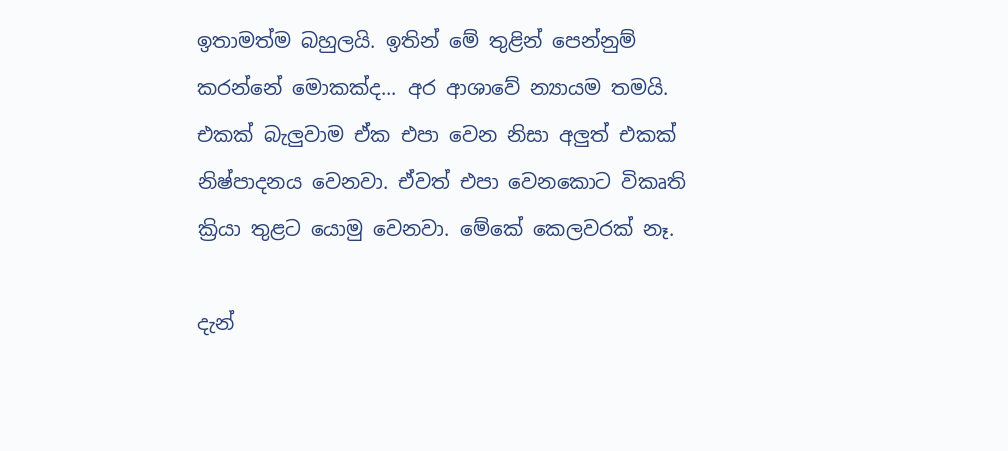ඉතාමත්ම බහුලයි. ඉතින් මේ තුළින් පෙන්නුම් කරන්නේ මොකක්ද... අර ආශාවේ න්‍යායම තමයි. එකක් බැලුවාම ඒක එපා වෙන නිසා අලුත් එකක් නිෂ්පාදනය වෙනවා. ඒවත් එපා වෙනකොට විකෘති ක්‍රියා තුළට යොමු වෙනවා. මේකේ කෙලවරක් නෑ.

දැන්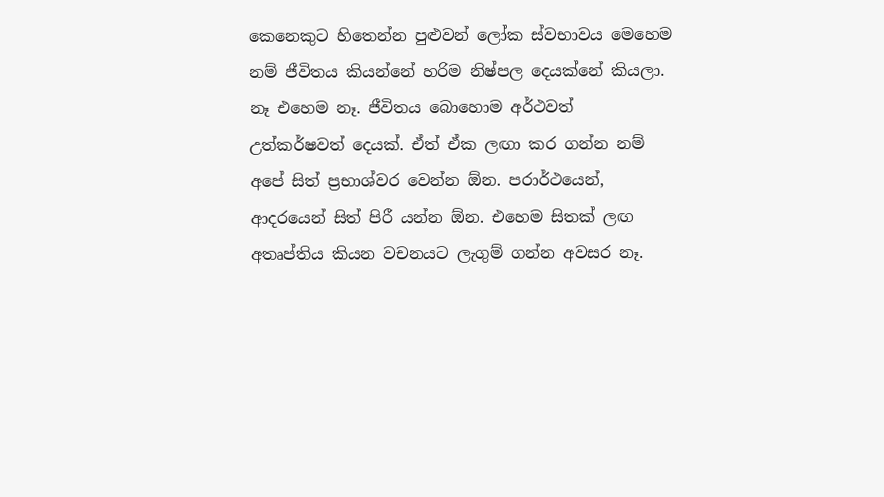කෙනෙකුට හිතෙන්න පුළුවන් ලෝක ස්වභාවය මෙහෙම නම් ජීවිතය කියන්නේ හරිම නිෂ්පල දෙයක්නේ කියලා. නෑ එහෙම නෑ. ජීවිතය බොහොම අර්ථවත් උත්කර්ෂවත් දෙයක්. ඒත් ඒක ලඟා කර ගන්න නම් අපේ සිත් ප්‍රභාශ්වර වෙන්න ඕන. පරාර්ථයෙන්, ආදරයෙන් සිත් පිරී යන්න ඕන. එහෙම සිතක් ලඟ අතෘප්තිය කියන වචනයට ලැගුම් ගන්න අවසර නෑ.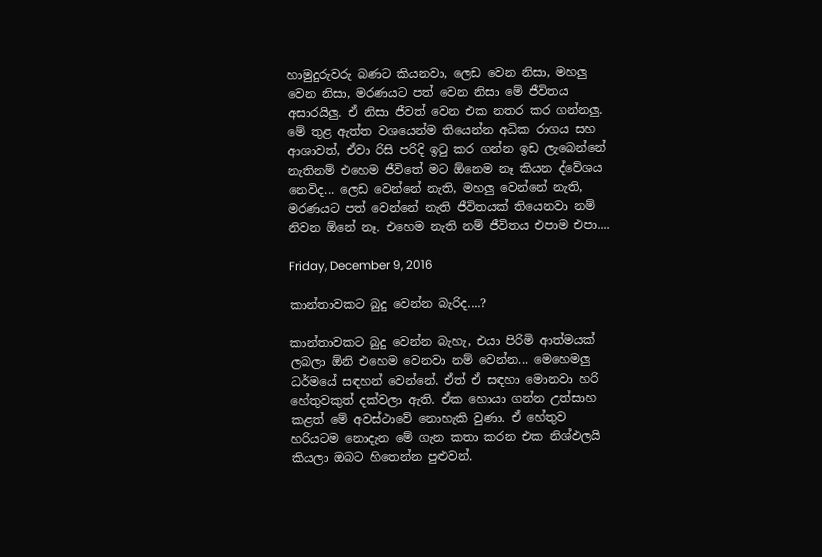හාමුදුරුවරු බණට කියනවා, ලෙඩ වෙන නිසා, මහලු වෙන නිසා, මරණයට පත් වෙන නිසා මේ ජීවිතය අසාරයිලු. ඒ නිසා ජීවත් වෙන එක නතර කර ගන්නලු. මේ තුළ ඇත්ත වශයෙන්ම තියෙන්න අධික රාගය සහ ආශාවත්, ඒවා රිසි පරිදි ඉටු කර ගන්න ඉඩ ලැබෙන්නේ නැතිනම් එහෙම ජීවිතේ මට ඕනෙම නෑ කියන ද්වේශය නෙවිද... ලෙඩ වෙන්නේ නැති, මහලු වෙන්නේ නැති, මරණයට පත් වෙන්නේ නැති ජීවිතයක් තියෙනවා නම් නිවන ඕනේ නෑ. එහෙම නැති නම් ජීවිතය එපාම එපා....

Friday, December 9, 2016

කාන්තාවකට බුදු වෙන්න බැරිද....?

කාන්තාවකට බුදු වෙන්න බැහැ, එයා පිරිමි ආත්මයක් ලබලා ඕනි එහෙම වෙනවා නම් වෙන්න... මෙහෙමලු ධර්මයේ සඳහන් වෙන්නේ. ඒත් ඒ සඳහා මොනවා හරි හේතුවකුත් දක්වලා ඇති. ඒක හොයා ගන්න උත්සාහ කළත් මේ අවස්ථාවේ නොහැකි වුණා. ඒ හේතුව හරියටම නොදැන මේ ගැන කතා කරන එක නිශ්ඵලයි කියලා ඔබට හිතෙන්න පුළුවන්.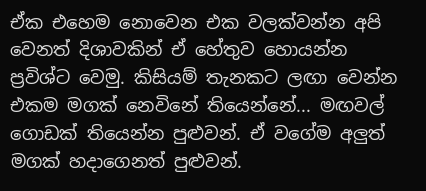ඒක එහෙම නොවෙන එක වලක්වන්න අපි වෙනත් දිශාවකින් ඒ හේතුව හොයන්න ප්‍රවිශ්ට වෙමු. කිසියම් තැනකට ලඟා වෙන්න එකම මගක් නෙවිනේ තියෙන්නේ... මඟවල් ගොඩක් තියෙන්න පුළුවන්. ඒ වගේම අලුත් මගක් හදාගෙනත් පුළුවන්.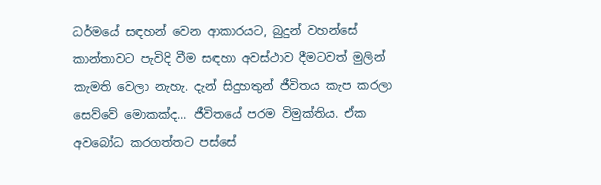ධර්මයේ සඳහන් වෙන ආකාරයට, බුදුන් වහන්සේ කාන්තාවට පැවිදි වීම සඳහා අවස්ථාව දීමටවත් මුලින් කැමති වෙලා නැහැ. දැන් සිදුහතුන් ජීවිතය කැප කරලා සෙව්වේ මොකක්ද... ජීවිතයේ පරම විමුක්තිය. ඒක අවබෝධ කරගත්තට පස්සේ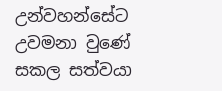උන්වහන්සේට උවමනා වුණේ සකල සත්වයා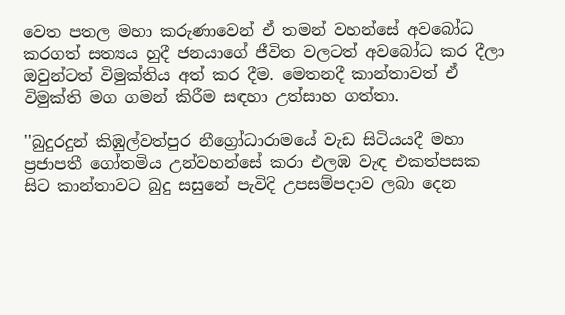වෙත පතල මහා කරුණාවෙන් ඒ තමන් වහන්සේ අවබෝධ කරගත් සත්‍යය හුදී ජනයාගේ ජීවිත වලටත් අවබෝධ කර දීලා ඔවුන්ටත් විමුක්තිය අත් කර දීම. මෙතනදී කාන්තාවත් ඒ විමුක්ති මග ගමන් කිරීම සඳහා උත්සාහ ගත්තා.

''බුදුරදුන් කිඹුල්වත්පුර නීග්‍රෝධාරාමයේ වැඩ සිටියයදී මහා ප්‍රජාපතී ගෝතමිය උන්වහන්සේ කරා එලඹ වැඳ එකත්පසක සිට කාන්තාවට බුදු සසුනේ පැවිදි උපසම්පදාව ලබා දෙන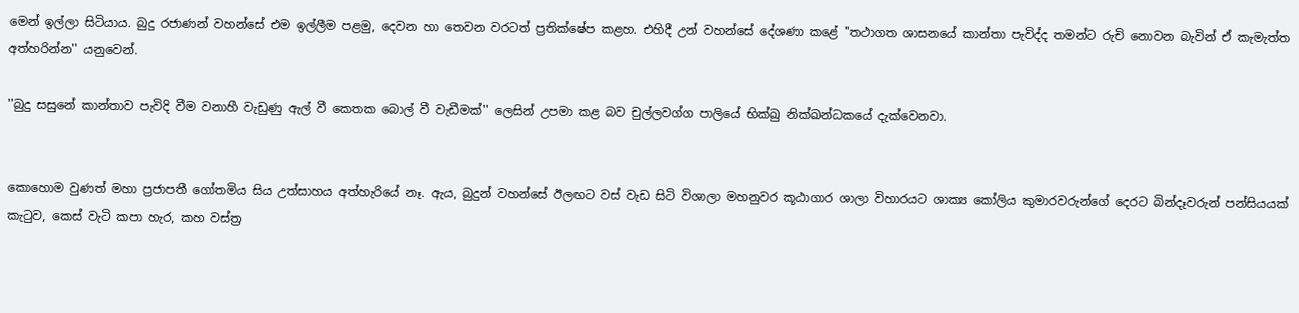මෙන් ඉල්ලා සිටියාය. බුදු රජාණන් වහන්සේ එම ඉල්ලීම පළමු, දෙවන හා තෙවන වරටත් ප්‍රතික්ෂේප කළහ. එහිදී උන් වහන්සේ දේශණා කළේ ''තථාගත ශාසනයේ කාන්තා පැවිද්ද තමන්ට රුචි නොවන බැවින් ඒ කැමැත්ත අත්හරින්න'' යනුවෙන්.

''බුදු සසුනේ කාන්තාව පැවිදි වීම වනාහී වැඩුණු ඇල් වී කෙතක බොල් වී වැඩීමක්'' ලෙසින් උපමා කළ බව චුල්ලවග්ග පාලියේ භික්ඛු නික්ඛන්ධකයේ දැක්වෙනවා.


කොහොම වුණත් මහා ප්‍රජාපතී ගෝතමිය සිය උත්සාහය අත්හැරියේ නෑ. ඇය, බුදුන් වහන්සේ ඊලඟට වස් වැඩ සිටි විශාලා මහනුවර කූඨාගාර ශාලා විහාරයට ශාක්‍ය කෝලිය කුමාරවරුන්ගේ දෙරට බින්දෑවරුන් පන්සියයක් කැටුව, කෙස් වැටි කපා හැර, කහ වස්ත්‍ර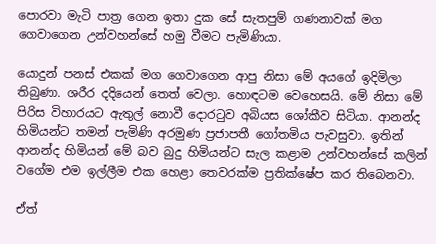පොරවා මැටි පාත්‍ර ගෙන ඉතා දුක සේ සැතපුම් ගණනාවක් මග ගෙවාගෙන උන්වහන්සේ හමු වීමට පැමිණියා.

යොදුන් පනස් එකක් මග ගෙවාගෙන ආපු නිසා මේ අයගේ ඉදිමිලා තිබුණා. ශරීර දදියෙන් තෙත් වෙලා. හොඳටම වෙහෙසයි. මේ නිසා මේ පිරිස විහාරයට ඇතුල් නොවී දොරටුව අබියස ශෝකීව සිටියා. ආනන්ද හිමියන්ට තමන් පැමිණි අරමුණ ප්‍රජාපතී ගෝතමිය පැවසුවා. ඉතින් ආනන්ද හිමියන් මේ බව බුදු හිමියන්ට සැල කළාම උන්වහන්සේ කලින් වගේම එම ඉල්ලීම එක හෙළා තෙවරක්ම ප්‍රතික්ෂේප කර තිබෙනවා.

ඒත්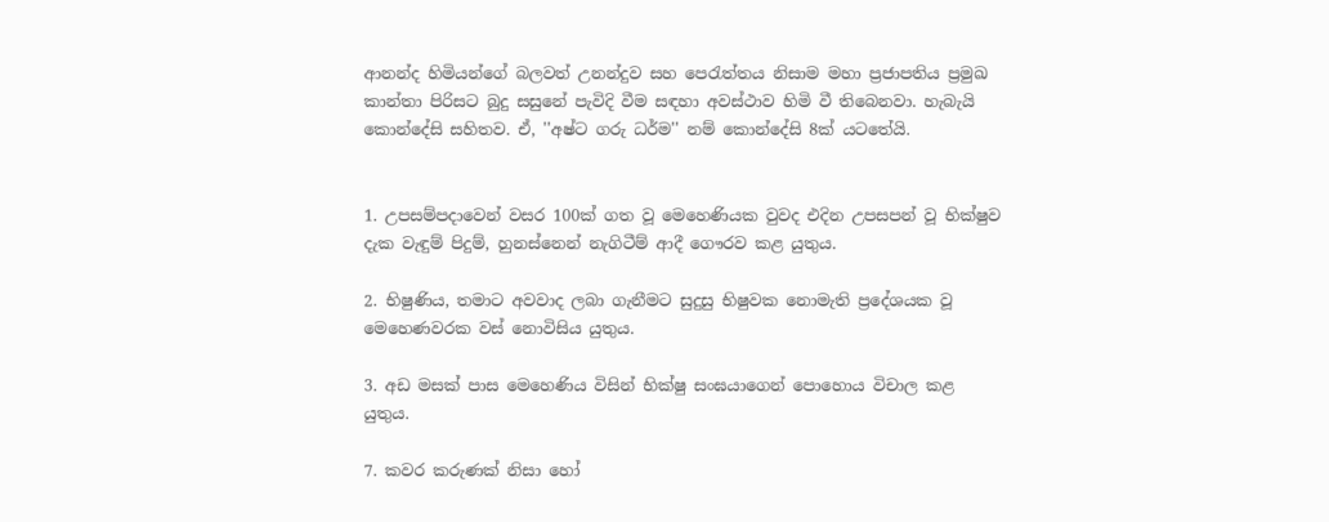ආනන්ද හිමියන්ගේ බලවත් උනන්දුව සහ පෙරැත්තය නිසාම මහා ප්‍රජාපතිය ප්‍රමුඛ කාන්තා පිරිසට බුදු සසුනේ පැවිදි වීම සඳහා අවස්ථාව හිමි වී තිබෙනවා. හැබැයි කොන්දේසි සහිතව. ඒ, ''අෂ්ට ගරු ධර්ම'' නම් කොන්දේසි 8ක් යටතේයි.


1. උපසම්පදාවෙන් වසර 100ක් ගත වූ මෙහෙණියක වුවද එදින උපසපන් වූ භික්ෂුව දැක වැඳුම් පිදුම්, හුනස්නෙන් නැගිටීම් ආදී ගෞරව කළ යුතුය.

2. භිෂුණිය, තමාට අවවාද ලබා ගැනීමට සුදුසු භිෂුවක නොමැති ප්‍රදේශයක වූ මෙහෙණවරක වස් නොවිසිය යුතුය.

3. අඩ මසක් පාස මෙහෙණිය විසින් භික්ෂු සංඝයාගෙන් පොහොය විචාල කළ යුතුය.

7. කවර කරුණක් නිසා හෝ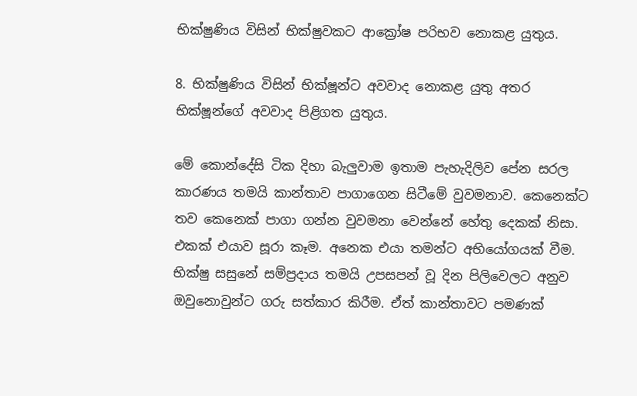භික්ෂුණිය විසින් භික්ෂුවකට ආක්‍රෝෂ පරිභව නොකළ යුතුය.

8. භික්ෂුණිය විසින් භික්ෂූන්ට අවවාද නොකළ යුතු අතර භික්ෂූන්ගේ අවවාද පිළිගත යුතුය.

මේ කොන්දේසි ටික දිහා බැලුවාම ඉතාම පැහැදිලිව පේන සරල කාරණය තමයි කාන්තාව පාගාගෙන සිටීමේ වුවමනාව. කෙනෙක්ට තව කෙනෙක් පාගා ගන්න වුවමනා වෙන්නේ හේතු දෙකක් නිසා. එකක් එයාව සූරා කෑම. අනෙක එයා තමන්ට අභියෝගයක් වීම. භික්ෂු සසුනේ සම්ප්‍රදාය තමයි උපසපන් වූ දින පිලිවෙලට අනුව ඔවුනොවුන්ට ගරු සත්කාර කිරීම. ඒත් කාන්තාවට පමණක්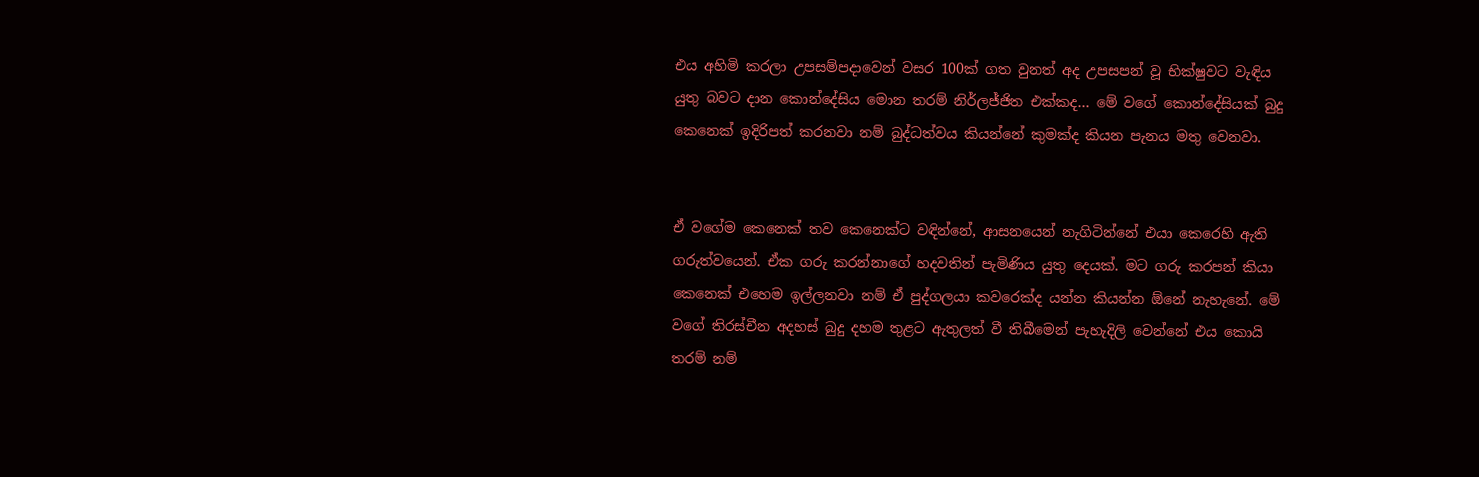එය අහිමි කරලා උපසම්පදාවෙන් වසර 100ක් ගත වුනත් අද උපසපන් වූ භික්ෂුවට වැඳිය යුතු බවට දාන කොන්දේසිය මොන තරම් නිර්ලජ්ජිත එක්කද... මේ වගේ කොන්දේසියක් බුදු කෙනෙක් ඉදිරිපත් කරනවා නම් බුද්ධත්වය කියන්නේ කුමක්ද කියන පැනය මතු වෙනවා.


ඒ වගේම කෙනෙක් තව කෙනෙක්ට වඳින්නේ, ආසනයෙන් නැගිටින්නේ එයා කෙරෙහි ඇති ගරුත්වයෙන්. ඒක ගරු කරන්නාගේ හදවතින් පැමිණිය යුතු දෙයක්. මට ගරු කරපන් කියා කෙනෙක් එහෙම ඉල්ලනවා නම් ඒ පුද්ගලයා කවරෙක්ද යන්න කියන්න ඕනේ නැහැනේ. මේ වගේ තිරස්චීන අදහස් බුදු දහම තුළට ඇතුලත් වී තිබීමෙන් පැහැදිලි වෙන්නේ එය කොයි තරම් නම්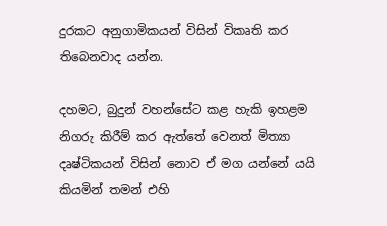දුරකට අනුගාමිකයන් විසින් විකෘති කර තිබෙනවාද යන්න.

දහමට, බුදුන් වහන්සේට කළ හැකි ඉහළම නිගරු කිරීම් කර ඇත්තේ වෙනත් මිත්‍යා දෘෂ්ටිකයන් විසින් නොව ඒ මග යන්නේ යයි කියමින් තමන් එහි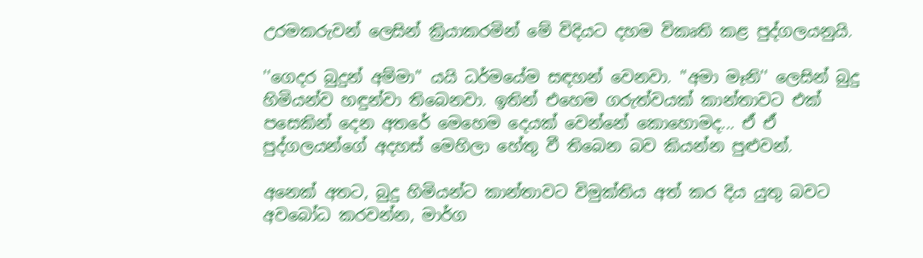උරමකරුවන් ලෙසින් ක්‍රියාකරමින් මේ විදියට දහම විකෘති කළ පුද්ගලයනුයි.

''ගෙදර බුදුන් අම්මා'' යයි ධර්මයේම සඳහන් වෙනවා. ''අමා මෑනි'' ලෙසින් බුදු හිමියන්ව හඳුන්වා තිබෙනවා. ඉතින් එහෙම ගරුත්වයක් කාන්තාවට එක් පසෙකින් දෙන අතරේ මෙහෙම දෙයක් වෙන්නේ කොහොමද... ඒ ඒ පුද්ගලයන්ගේ අදහස් මෙහිලා හේතු වී තිබෙන බව කියන්න පුළුවන්.

අනෙක් අතට, බුදු හිමියන්ට කාන්තාවට විමුක්තිය අත් කර දිය යුතු බවට අවබෝධ කරවන්න, මාර්ග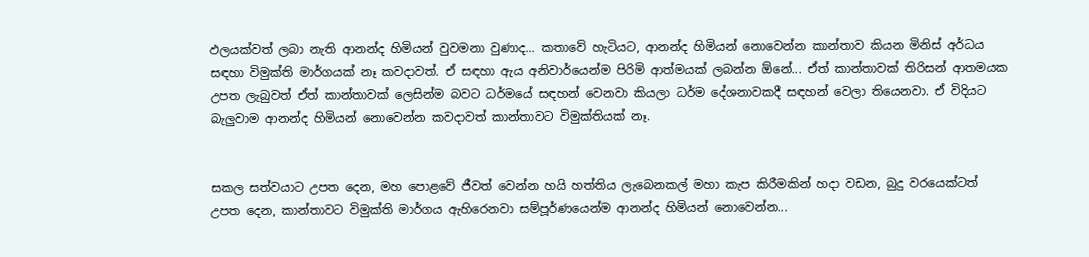ඵලයක්වත් ලබා නැති ආනන්ද හිමියන් වුවමනා වුණාද... කතාවේ හැටියට, ආනන්ද හිමියන් නොවෙන්න කාන්තාව කියන මිනිස් අර්ධය සඳහා විමුක්ති මාර්ගයක් නෑ කවදාවත්. ඒ සඳහා ඇය අනිවාර්යෙන්ම පිරිමි ආත්මයක් ලබන්න ඕනේ... ඒත් කාන්තාවක් තිරිසන් ආතමයක උපත ලැබුවත් ඒත් කාන්තාවක් ලෙසින්ම බවට ධර්මයේ සඳහන් වෙනවා කියලා ධර්ම දේශනාවකදී සඳහන් වෙලා තියෙනවා. ඒ විදියට බැලුවාම ආනන්ද හිමියන් නොවෙන්න කවදාවත් කාන්තාවට විමුක්තියක් නෑ.


සකල සත්වයාට උපත දෙන, මහ පොළවේ ජීවත් වෙන්න හයි හත්තිය ලැබෙනකල් මහා කැප කිරීමකින් හදා වඩන, බුදු වරයෙක්ටත් උපත දෙන, කාන්තාවට විමුක්ති මාර්ගය ඇහිරෙනවා සම්පූර්ණයෙන්ම ආනන්ද හිමියන් නොවෙන්න...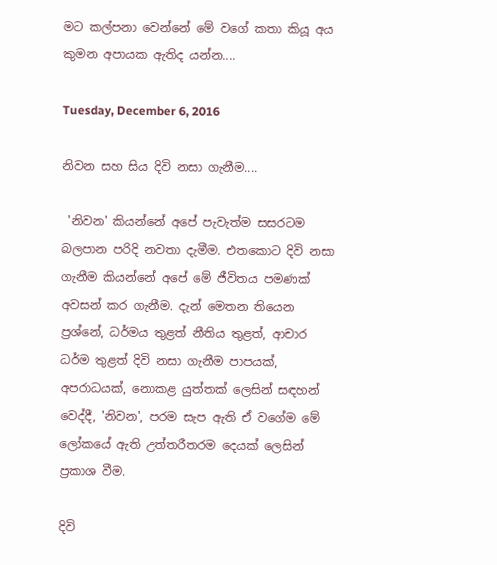මට කල්පනා වෙන්නේ මේ වගේ කතා කියූ අය කුමන අපායක ඇතිද යන්න....

Tuesday, December 6, 2016

නිවන සහ සිය දිවි නසා ගැනීම....

 'නිවන' කියන්නේ අපේ පැවැත්ම සසරටම බලපාන පරිදි නවතා දැමීම. එතකොට දිවි නසා ගැනීම කියන්නේ අපේ මේ ජීවිතය පමණක් අවසන් කර ගැනීම. දැන් මෙතන තියෙන ප්‍රශ්නේ, ධර්මය තුළත් නීතිය තුළත්, ආචාර ධර්ම තුළත් දිවි නසා ගැනීම පාපයක්, අපරාධයක්, නොකළ යුත්තක් ලෙසින් සඳහන් වෙද්දී, 'නිවන', පරම සැප ඇති ඒ වගේම මේ ලෝකයේ ඇති උත්තරීතරම දෙයක් ලෙසින් ප්‍රකාශ වීම.

දිවි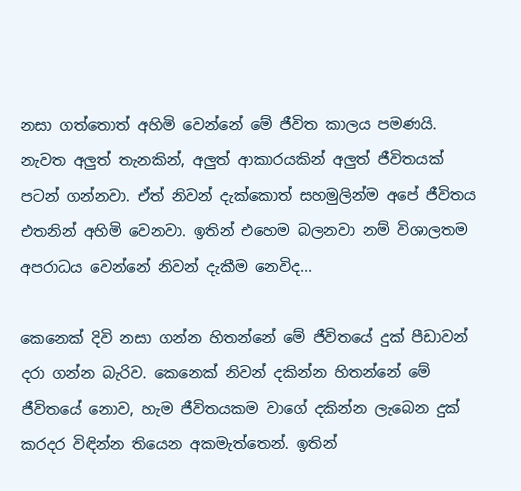නසා ගත්තොත් අහිමි වෙන්නේ මේ ජීවිත කාලය පමණයි. නැවත අලුත් තැනකින්, අලුත් ආකාරයකින් අලුත් ජීවිතයක් පටන් ගන්නවා. ඒත් නිවන් දැක්කොත් සහමුලින්ම අපේ ජීවිතය එතනින් අහිමි වෙනවා. ඉතින් එහෙම බලනවා නම් විශාලතම අපරාධය වෙන්නේ නිවන් දැකීම නෙවිද...

කෙනෙක් දිවි නසා ගන්න හිතන්නේ මේ ජීවිතයේ දුක් පීඩාවන් දරා ගන්න බැරිව. කෙනෙක් නිවන් දකින්න හිතන්නේ මේ ජීවිතයේ නොව, හැම ජීවිතයකම වාගේ දකින්න ලැබෙන දුක් කරදර විඳින්න තියෙන අකමැත්තෙන්. ඉතින්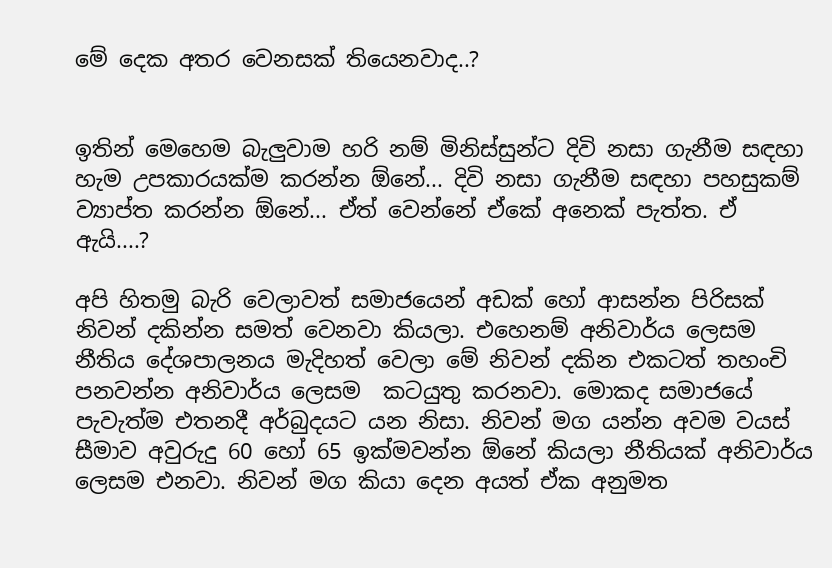මේ දෙක අතර වෙනසක් තියෙනවාද..?


ඉතින් මෙහෙම බැලුවාම හරි නම් මිනිස්සුන්ට දිවි නසා ගැනීම සඳහා හැම උපකාරයක්ම කරන්න ඕනේ... දිවි නසා ගැනීම සඳහා පහසුකම් ව්‍යාප්ත කරන්න ඕනේ... ඒත් වෙන්නේ ඒකේ අනෙක් පැත්ත. ඒ ඇයි....?

අපි හිතමු බැරි වෙලාවත් සමාජයෙන් අඩක් හෝ ආසන්න පිරිසක් නිවන් දකින්න සමත් වෙනවා කියලා. එහෙනම් අනිවාර්ය ලෙසම නීතිය දේශපාලනය මැදිහත් වෙලා මේ නිවන් දකින එකටත් තහංචි පනවන්න අනිවාර්ය ලෙසම  කටයුතු කරනවා. මොකද සමාජයේ පැවැත්ම එතනදී අර්බුදයට යන නිසා. නිවන් මග යන්න අවම වයස් සීමාව අවුරුදු 60 හෝ 65 ඉක්මවන්න ඕනේ කියලා නීතියක් අනිවාර්ය ලෙසම එනවා. නිවන් මග කියා දෙන අයත් ඒක අනුමත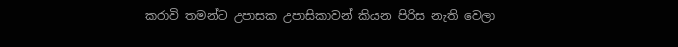කරාවි තමන්ට උපාසක උපාසිකාවන් කියන පිරිස නැති වෙලා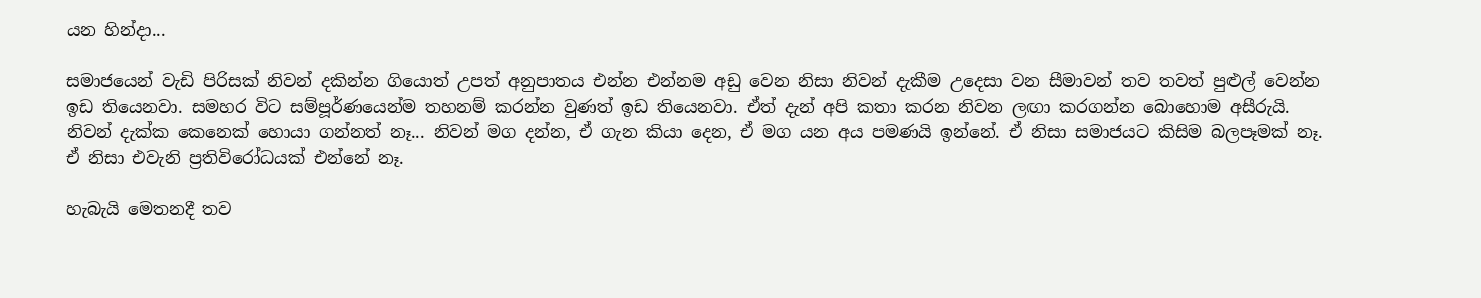යන හින්දා...

සමාජයෙන් වැඩි පිරිසක් නිවන් දකින්න ගියොත් උපත් අනුපාතය එන්න එන්නම අඩු වෙන නිසා නිවන් දැකීම උදෙසා වන සීමාවන් තව තවත් පුළුල් වෙන්න ඉඩ තියෙනවා. සමහර විට සම්පූර්ණයෙන්ම තහනම් කරන්න වුණත් ඉඩ තියෙනවා. ඒත් දැන් අපි කතා කරන නිවන ලඟා කරගන්න බොහොම අසීරුයි. නිවන් දැක්ක කෙනෙක් හොයා ගන්නත් නෑ... නිවන් මග දන්න, ඒ ගැන කියා දෙන, ඒ මග යන අය පමණයි ඉන්නේ. ඒ නිසා සමාජයට කිසිම බලපෑමක් නෑ. ඒ නිසා එවැනි ප්‍රතිවිරෝධයක් එන්නේ නෑ.

හැබැයි මෙතනදී තව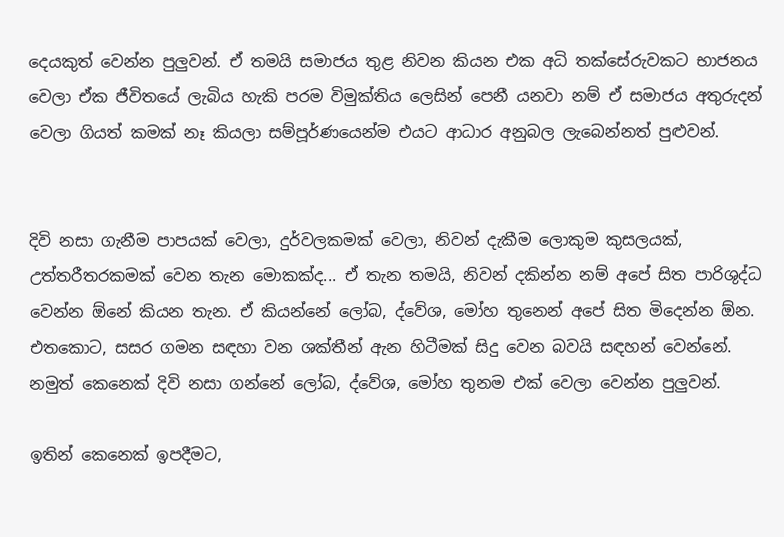දෙයකුත් වෙන්න පුලුවන්. ඒ තමයි සමාජය තුළ නිවන කියන එක අධි තක්සේරුවකට භාජනය වෙලා ඒක ජීවිතයේ ලැබිය හැකි පරම විමුක්තිය ලෙසින් පෙනී යනවා නම් ඒ සමාජය අතුරුදන් වෙලා ගියත් කමක් නෑ කියලා සම්පූර්ණයෙන්ම එයට ආධාර අනුබල ලැබෙන්නත් පුළුවන්.


දිවි නසා ගැනීම පාපයක් වෙලා, දුර්වලකමක් වෙලා, නිවන් දැකීම ලොකුම කුසලයක්, උත්තරීතරකමක් වෙන තැන මොකක්ද... ඒ තැන තමයි, නිවන් දකින්න නම් අපේ සිත පාරිශුද්ධ වෙන්න ඕනේ කියන තැන. ඒ කියන්නේ ලෝබ, ද්වේශ, මෝහ තුනෙන් අපේ සිත මිදෙන්න ඕන. එතකොට, සසර ගමන සඳහා වන ශක්තීන් ඇන හිටීමක් සිදු වෙන බවයි සඳහන් වෙන්නේ. නමුත් කෙනෙක් දිවි නසා ගන්නේ ලෝබ, ද්වේශ, මෝහ තුනම එක් වෙලා වෙන්න පුලුවන්.

ඉතින් කෙනෙක් ඉපදීමට,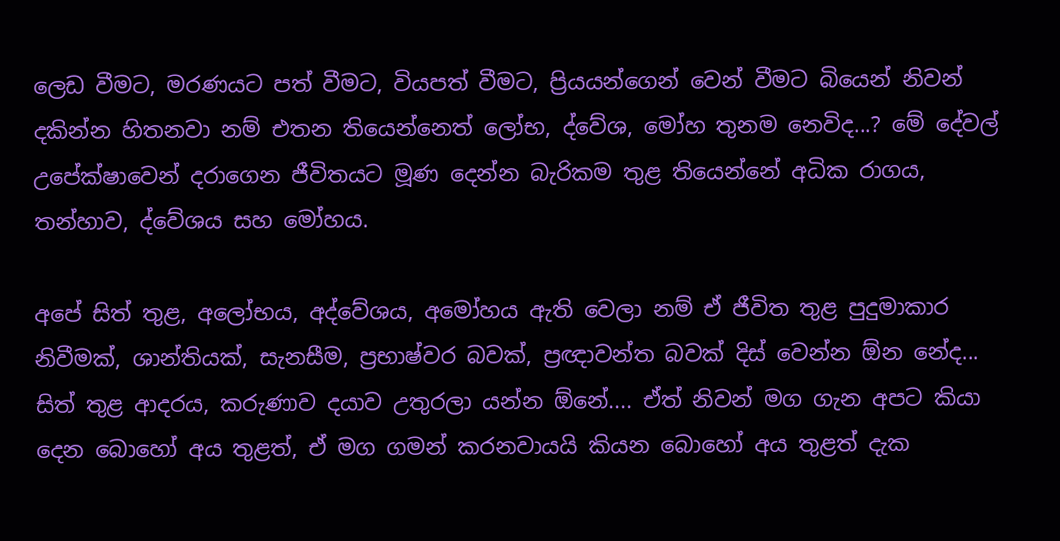ලෙඩ වීමට, මරණයට පත් වීමට, වියපත් වීමට, ප්‍රියයන්ගෙන් වෙන් වීමට බියෙන් නිවන් දකින්න හිතනවා නම් එතන තියෙන්නෙත් ලෝභ, ද්වේශ, මෝහ තුනම නෙවිද...? මේ දේවල් උපේක්ෂාවෙන් දරාගෙන ජීවිතයට මූණ දෙන්න බැරිකම තුළ තියෙන්නේ අධික රාගය, තන්හාව, ද්වේශය සහ මෝහය.

අපේ සිත් තුළ, අලෝභය, අද්වේශය, අමෝහය ඇති වෙලා නම් ඒ ජීවිත තුළ පුදුමාකාර නිවීමක්, ශාන්තියක්, සැනසීම, ප්‍රභාෂ්වර බවක්, ප්‍රඥාවන්ත බවක් දිස් වෙන්න ඕන නේද... සිත් තුළ ආදරය, කරුණාව දයාව උතුරලා යන්න ඕනේ.... ඒත් නිවන් මග ගැන අපට කියා දෙන බොහෝ අය තුළත්, ඒ මග ගමන් කරනවායයි කියන බොහෝ අය තුළත් දැක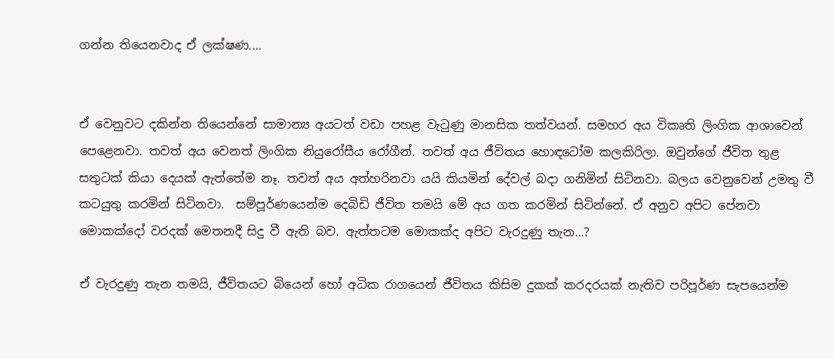ගන්න තියෙනවාද ඒ ලක්ෂණ....


ඒ වෙනුවට දකින්න තියෙන්නේ සාමාන්‍ය අයටත් වඩා පහළ වැටුණු මානසික තත්වයන්. සමහර අය විකෘති ලිංගික ආශාවෙන් පෙළෙනවා. තවත් අය වෙනත් ලිංගික නියුරෝසීය රෝගීන්. තවත් අය ජීවිතය හොඳටෝම කලකිරිලා. ඔවුන්ගේ ජීවිත තුළ සතුටක් කියා දෙයක් ඇත්තේම නෑ. තවත් අය අත්හරිනවා යයි කියමින් දේවල් බදා ගනිමින් සිටිනවා. බලය වෙනුවෙන් උමතු වී කටයුතු කරමින් සිටිනවා.  සම්පූර්ණයෙන්ම දෙබිඩි ජීවිත තමයි මේ අය ගත කරමින් සිටින්නේ. ඒ අනුව අපිට පේනවා මොකක්දෝ වරදක් මෙතනදී සිදු වී ඇති බව. ඇත්තටම මොකක්ද අපිට වැරදුණු තැන...?

ඒ වැරදුණු තැන තමයි, ජීවිතයට බියෙන් හෝ අධික රාගයෙන් ජීවිතය කිසිම දුකක් කරදරයක් නැතිව පරිපූර්ණ සැපයෙන්ම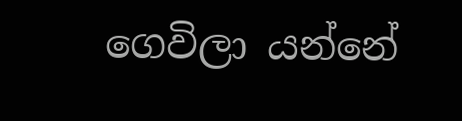ගෙවිලා යන්නේ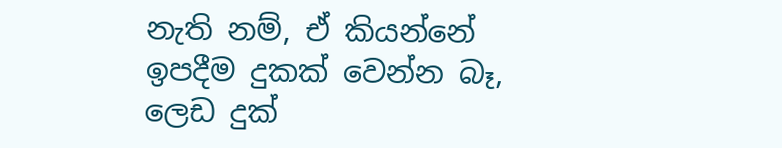නැති නම්, ඒ කියන්නේ ඉපදීම දුකක් වෙන්න බෑ, ලෙඩ දුක්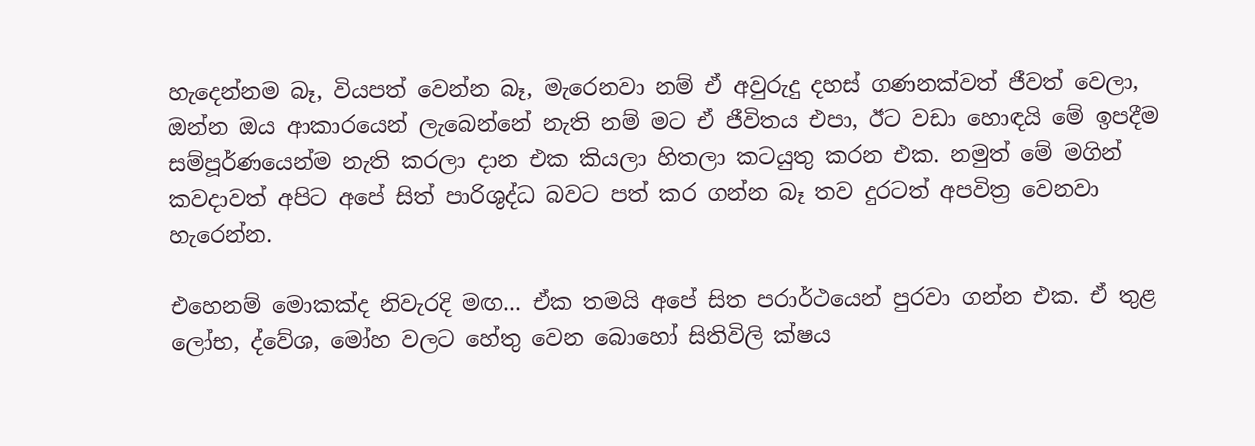හැදෙන්නම බෑ, වියපත් වෙන්න බෑ, මැරෙනවා නම් ඒ අවුරුදු දහස් ගණනක්වත් ජීවත් වෙලා, ඔන්න ඔය ආකාරයෙන් ලැබෙන්නේ නැති නම් මට ඒ ජීවිතය එපා, ඊට වඩා හොඳයි මේ ඉපදීම සම්පූර්ණයෙන්ම නැති කරලා දාන එක කියලා හිතලා කටයුතු කරන එක. නමුත් මේ මගින් කවදාවත් අපිට අපේ සිත් පාරිශුද්ධ බවට පත් කර ගන්න බෑ තව දුරටත් අපවිත්‍ර වෙනවා හැරෙන්න.

එහෙනම් මොකක්ද නිවැරදි මඟ... ඒක තමයි අපේ සිත පරාර්ථයෙන් පුරවා ගන්න එක. ඒ තුළ ලෝභ, ද්වේශ, මෝහ වලට හේතු වෙන බොහෝ සිතිවිලි ක්ෂය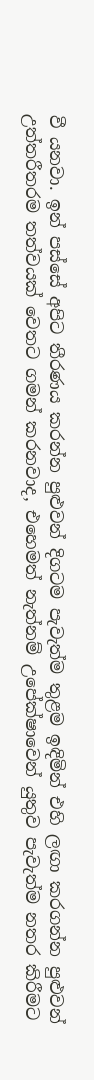වී යනවා. ඉන් පස්සේ අපිට තීරණය කරන්න පුළුවන් දිගටම පැවැත්ම තුළම ඉඳිමින් එහි ලඟා කරගන්න පුළුවන් උත්තරීතරම තත්වයක් වෙතට ගමන් කරනවාද, එහෙමත් නැත්නම් උපේක්ෂාවෙන් යුතුව පැවැත්ම නතර කිරීමට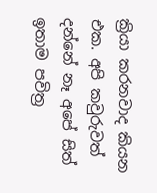ක්‍රියා කරනවාද කියන එක. අපි කවුරුවත් දන්නේ නෑ අපේ සිත් ඉතාම පවිත්‍ර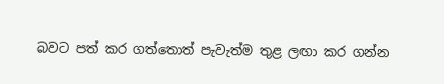බවට පත් කර ගත්තොත් පැවැත්ම තුළ ලඟා කර ගන්න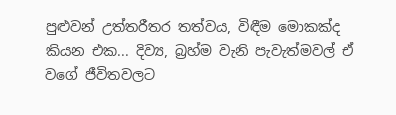පුළුවන් උත්තරීතර තත්වය, විඳීම මොකක්ද කියන එක... දිව්‍ය, බ්‍රහ්ම වැනි පැවැත්මවල් ඒ වගේ ජීවිතවලට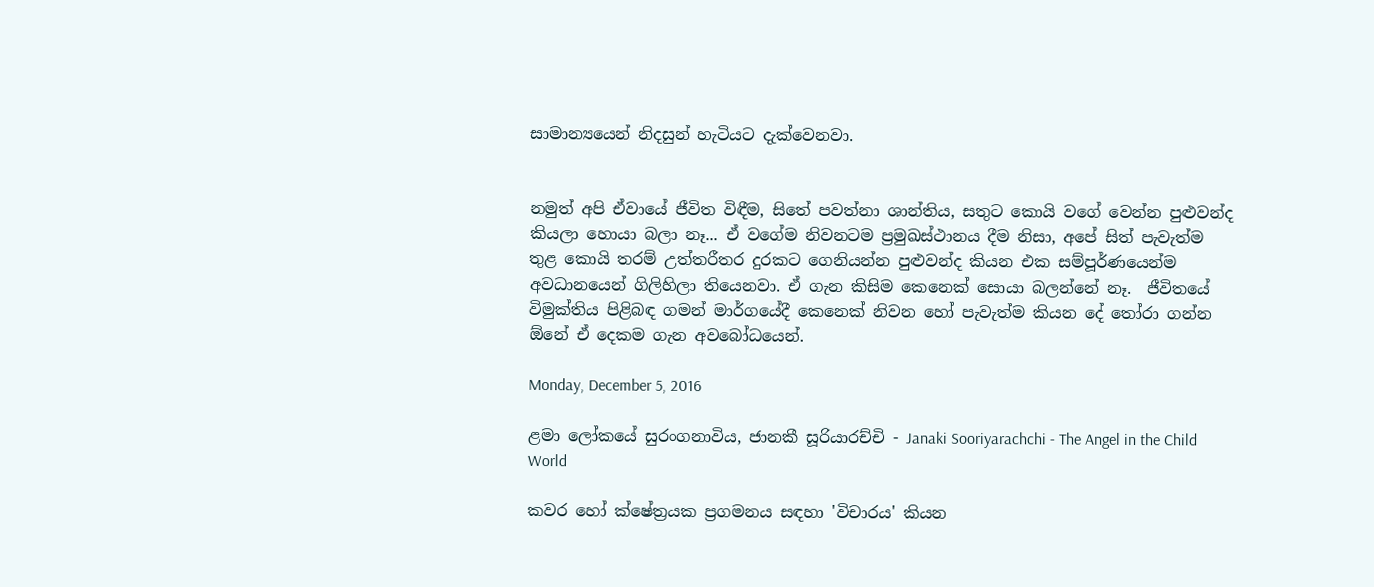සාමාන්‍යයෙන් නිදසුන් හැටියට දැක්වෙනවා.


නමුත් අපි ඒවායේ ජීවිත විඳීම, සිතේ පවත්නා ශාන්තිය, සතුට කොයි වගේ වෙන්න පුළුවන්ද කියලා හොයා බලා නෑ... ඒ වගේම නිවනටම ප්‍රමුඛස්ථානය දීම නිසා, අපේ සිත් පැවැත්ම තුළ කොයි තරම් උත්තරීතර දුරකට ගෙනියන්න පුළුවන්ද කියන එක සම්පූර්ණයෙන්ම අවධානයෙන් ගිලිහිලා තියෙනවා. ඒ ගැන කිසිම කෙනෙක් සොයා බලන්නේ නෑ.  ජීවිතයේ විමුක්තිය පිළිබඳ ගමන් මාර්ගයේදී කෙනෙක් නිවන හෝ පැවැත්ම කියන දේ තෝරා ගන්න ඕනේ ඒ දෙකම ගැන අවබෝධයෙන්.

Monday, December 5, 2016

ළමා ලෝකයේ සුරංගනාවිය, ජානකී සූරියාරච්චි - Janaki Sooriyarachchi - The Angel in the Child World

කවර හෝ ක්ෂේත්‍රයක ප්‍රගමනය සඳහා 'විචාරය' කියන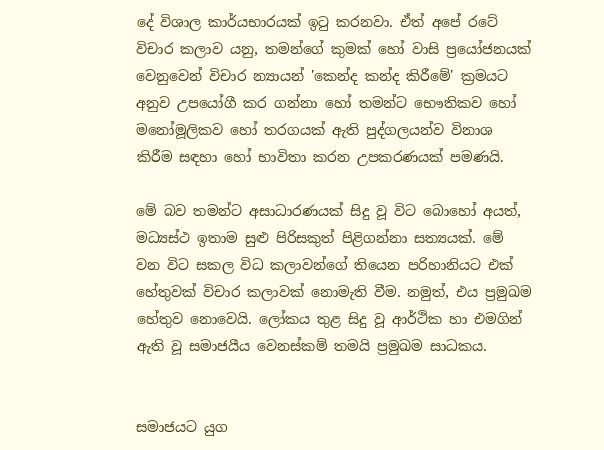දේ විශාල කාර්යභාරයක් ඉටු කරනවා. ඒත් අපේ රටේ විචාර කලාව යනු, තමන්ගේ කුමක් හෝ වාසි ප්‍රයෝජනයක් වෙනුවෙන් විචාර න්‍යායන් 'කෙන්ද කන්ද කිරීමේ' ක්‍රමයට අනුව උපයෝගී කර ගන්නා හෝ තමන්ට භෞතිකව හෝ මනෝමූලිකව හෝ තරගයක් ඇති පුද්ගලයන්ව විනාශ කිරීම සඳහා හෝ භාවිතා කරන උපකරණයක් පමණයි.

මේ බව තමන්ට අසාධාරණයක් සිදු වූ විට බොහෝ අයත්, මධ්‍යස්ථ ඉතාම සුළු පිරිසකුත් පිළිගන්නා සත්‍යයක්. මේ වන විට සකල විධ කලාවන්ගේ තියෙන පරිහානියට එක් හේතුවක් විචාර කලාවක් නොමැති වීම. නමුත්, එය ප්‍රමුඛම හේතුව නොවෙයි. ලෝකය තුළ සිදු වූ ආර්ථික හා එමගින් ඇති වූ සමාජයීය වෙනස්කම් තමයි ප්‍රමුඛම සාධකය.


සමාජයට යුග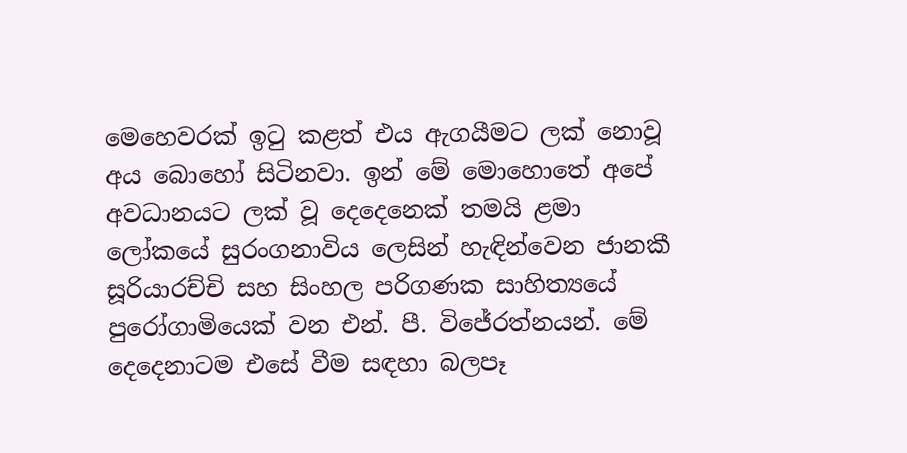මෙහෙවරක් ඉටු කළත් එය ඇගයීමට ලක් නොවූ අය බොහෝ සිටිනවා. ඉන් මේ මොහොතේ අපේ අවධානයට ලක් වූ දෙදෙනෙක් තමයි ළමා ලෝකයේ සුරංගනාවිය ලෙසින් හැඳින්වෙන ජානකී සූරියාරච්චි සහ සිංහල පරිගණක සාහිත්‍යයේ පුරෝගාමියෙක් වන එන්. පී. විජේරත්නයන්. මේ දෙදෙනාටම එසේ වීම සඳහා බලපෑ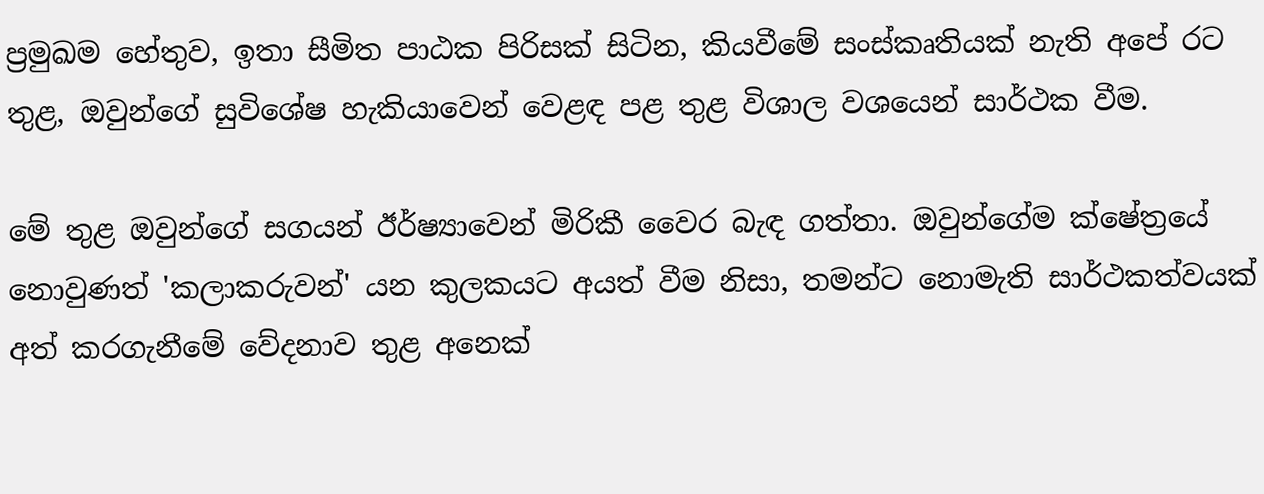ප්‍රමුඛම හේතුව, ඉතා සීමිත පාඨක පිරිසක් සිටින, කියවීමේ සංස්කෘතියක් නැති අපේ රට තුළ, ඔවුන්ගේ සුවිශේෂ හැකියාවෙන් වෙළඳ පළ තුළ විශාල වශයෙන් සාර්ථක වීම.

මේ තුළ ඔවුන්ගේ සගයන් ඊර්ෂ්‍යාවෙන් මිරිකී වෛර බැඳ ගත්තා. ඔවුන්ගේම ක්ෂේත්‍රයේ නොවුණත් 'කලාකරුවන්' යන කුලකයට අයත් වීම නිසා, තමන්ට නොමැති සාර්ථකත්වයක් අත් කරගැනීමේ වේදනාව තුළ අනෙක්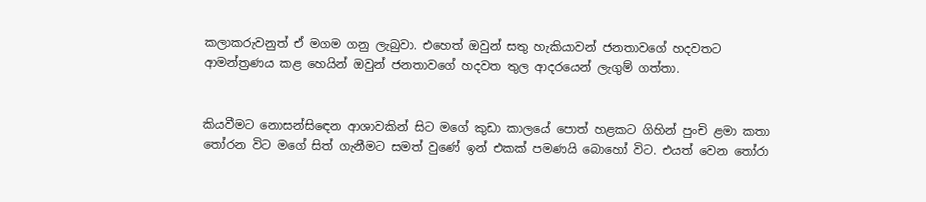කලාකරුවනුත් ඒ මගම ගනු ලැබුවා. එහෙත් ඔවුන් සතු හැකියාවන් ජනතාවගේ හදවතට ආමන්ත්‍රණය කළ හෙයින් ඔවුන් ජනතාවගේ හදවත තුල ආදරයෙන් ලැගුම් ගත්තා.


කියවීමට නොසන්සිඳෙන ආශාවකින් සිට මගේ කුඩා කාලයේ පොත් හළකට ගිහින් පුංචි ළමා කතා තෝරන විට මගේ සිත් ගැනීමට සමත් වුණේ ඉන් එකක් පමණයි බොහෝ විට. එයත් වෙන තෝරා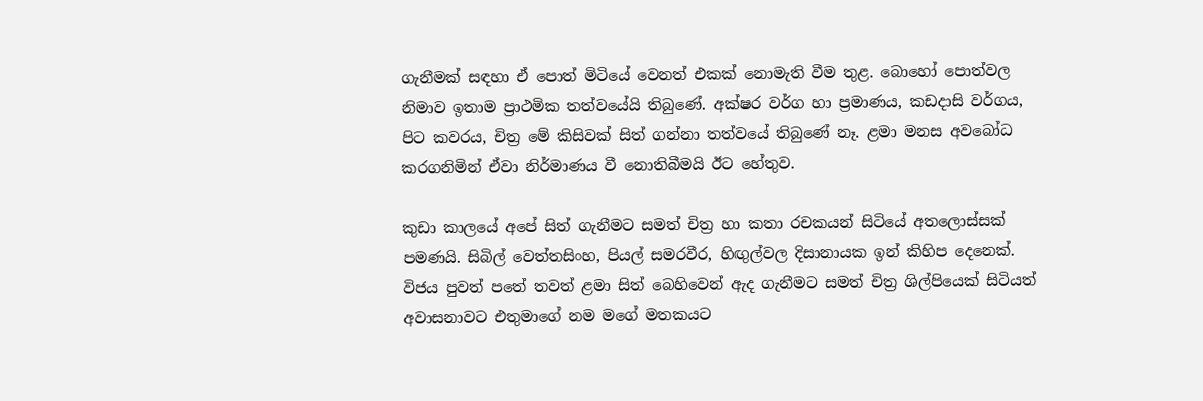ගැනීමක් සඳහා ඒ පොත් මිටියේ වෙනත් එකක් නොමැති වීම තුළ. බොහෝ පොත්වල නිමාව ඉතාම ප්‍රාථමික තත්වයේයි තිබුණේ. අක්ෂර වර්ග හා ප්‍රමාණය, කඩදාසි වර්ගය, පිට කවරය, චිත්‍ර මේ කිසිවක් සිත් ගන්නා තත්වයේ තිබුණේ නෑ. ළමා මනස අවබෝධ කරගනිමින් ඒවා නිර්මාණය වී නොතිබීමයි ඊට හේතුව.

කුඩා කාලයේ අපේ සිත් ගැනීමට සමත් චිත්‍ර හා කතා රචකයන් සිටියේ අතලොස්සක් පමණයි. සිබිල් වෙත්තසිංහ, පියල් සමරවීර, හිඟුල්වල දිසානායක ඉන් කිහිප දෙනෙක්. විජය පුවත් පතේ තවත් ළමා සිත් බෙහිවෙන් ඇද ගැනීමට සමත් චිත්‍ර ශිල්පියෙක් සිටියත් අවාසනාවට එතුමාගේ නම මගේ මතකයට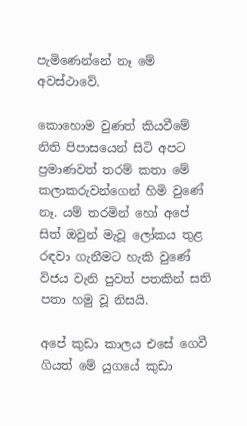පැමිණෙන්නේ නෑ මේ අවස්ථාවේ.

කොහොම වුණත් කියවීමේ නිති පිපාසයෙන් සිටි අපට ප්‍රමාණවත් තරම් කතා මේ කලාකරුවන්ගෙන් හිමි වුණේ නෑ. යම් තරමින් හෝ අපේ සිත් ඔවුන් මැවූ ලෝකය තුළ රඳවා ගැනීමට හැකි වුණේ විජය වැනි පුවත් පතකින් සති පතා හමු වූ නිසයි.

අපේ කුඩා කාලය එසේ ගෙවී ගියත් මේ යුගයේ කුඩා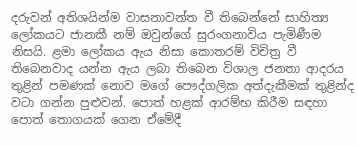දරුවන් අතිශයින්ම වාසනාවන්ත වී තිබෙන්නේ සාහිත්‍ය ලෝකයට ජානකී නම් ඔවුන්ගේ සුරංගනාවිය පැමිණීම නිසයි. ළමා ලෝකය ඇය නිසා කොතරම් විචිත්‍ර වී තිබෙනවාද යන්න ඇය ලබා තිබෙන විශාල ජනතා ආදරය තුළින් පමණක් නොව මගේ පෞද්ගලික අත්දැකීමක් තුළින්ද වටා ගන්න පුළුවන්. පොත් හළක් ආරම්භ කිරීම සඳහා පොත් තොගයක් ගෙන ඒමේදී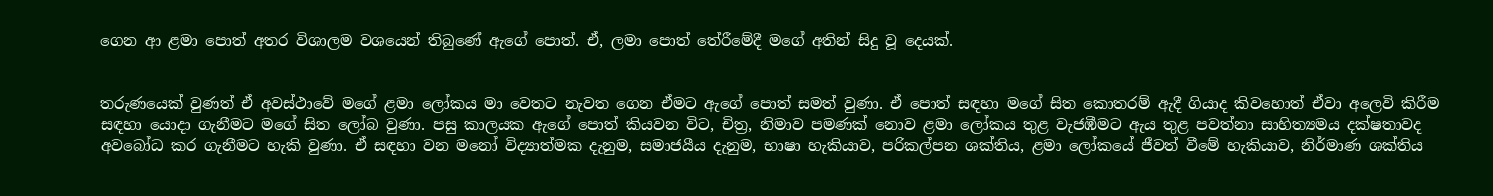ගෙන ආ ළමා පොත් අතර විශාලම වශයෙන් තිබුණේ ඇගේ පොත්. ඒ, ලමා පොත් තේරීමේදී මගේ අතින් සිදු වූ දෙයක්.


තරුණයෙක් වුණත් ඒ අවස්ථාවේ මගේ ළමා ලෝකය මා වෙතට නැවත ගෙන ඒමට ඇගේ පොත් සමත් වුණා. ඒ පොත් සඳහා මගේ සිත කොතරම් ඇදී ගියාද කිවහොත් ඒවා අලෙවි කිරීම සඳහා යොදා ගැනීමට මගේ සිත ලෝබ වුණා. පසු කාලයක ඇගේ පොත් කියවන විට, චිත්‍ර, නිමාව පමණක් නොව ළමා ලෝකය තුළ වැජඹීමට ඇය තුළ පවත්නා සාහිත්‍යමය දක්ෂතාවද අවබෝධ කර ගැනීමට හැකි වුණා. ඒ සඳහා වන මනෝ විද්‍යාත්මක දැනුම, සමාජයීය දැනුම, භාෂා හැකියාව, පරිකල්පන ශක්තිය, ළමා ලෝකයේ ජීවත් වීමේ හැකියාව, නිර්මාණ ශක්තිය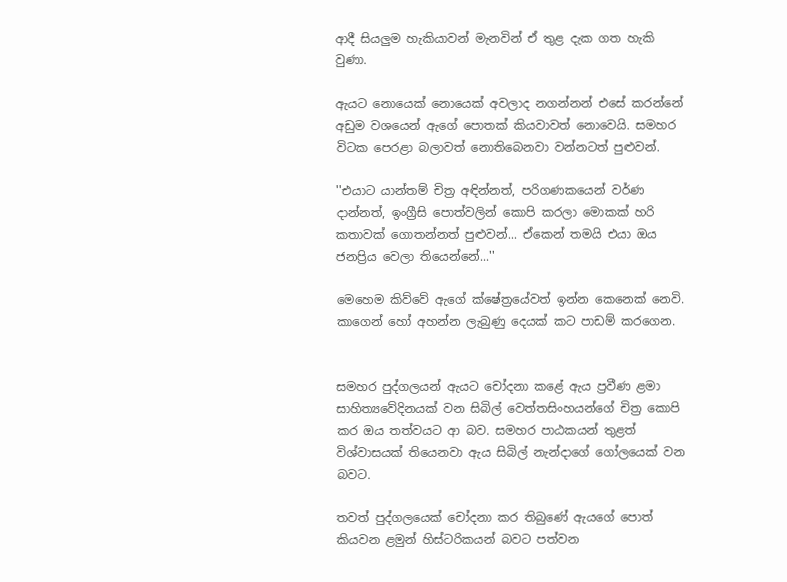ආදී සියලුම හැකියාවන් මැනවින් ඒ තුළ දැක ගත හැකි වුණා.

ඇයට නොයෙක් නොයෙක් අවලාද නගන්නන් එසේ කරන්නේ අඩුම වශයෙන් ඇගේ පොතක් කියවාවත් නොවෙයි. සමහර විටක පෙරළා බලාවත් නොතිබෙනවා වන්නටත් පුළුවන්.

''එයාට යාන්තම් චිත්‍ර අඳින්නත්, පරිගණකයෙන් වර්ණ දාන්නත්, ඉංග්‍රීසි පොත්වලින් කොපි කරලා මොකක් හරි කතාවක් ගොතන්නත් පුළුවන්... ඒකෙන් තමයි එයා ඔය ජනප්‍රිය වෙලා තියෙන්නේ...''

මෙහෙම කිව්වේ ඇගේ ක්ෂේත්‍රයේවත් ඉන්න කෙනෙක් නෙවි. කාගෙන් හෝ අහන්න ලැබුණු දෙයක් කට පාඩම් කරගෙන.


සමහර පුද්ගලයන් ඇයට චෝදනා කළේ ඇය ප්‍රවීණ ළමා සාහිත්‍යවේදිනයක් වන සිබිල් වෙත්තසිංහයන්ගේ චිත්‍ර කොපි කර ඔය තත්වයට ආ බව. සමහර පාඨකයන් තුළත් විශ්වාසයක් තියෙනවා ඇය සිබිල් නැන්දාගේ ගෝලයෙක් වන බවට.

තවත් පුද්ගලයෙක් චෝදනා කර තිබුණේ ඇයගේ පොත් කියවන ළමුන් හිස්ටරිකයන් බවට පත්වන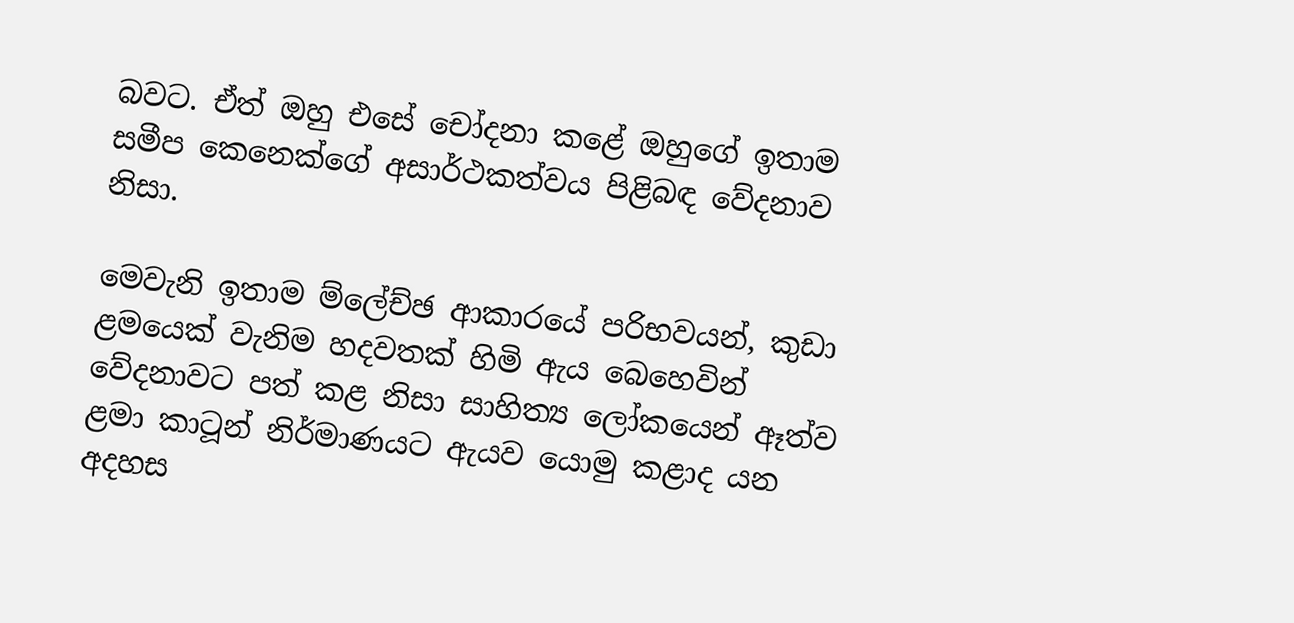බවට. ඒත් ඔහු එසේ චෝදනා කළේ ඔහුගේ ඉතාම සමීප කෙනෙක්ගේ අසාර්ථකත්වය පිළිබඳ වේදනාව නිසා.

මෙවැනි ඉතාම ම්ලේච්ඡ ආකාරයේ පරිභවයන්, කුඩා ළමයෙක් වැනිම හදවතක් හිමි ඇය බෙහෙවින් වේදනාවට පත් කළ නිසා සාහිත්‍ය ලෝකයෙන් ඈත්ව ළමා කාටූන් නිර්මාණයට ඇයව යොමු කළාද යන අදහස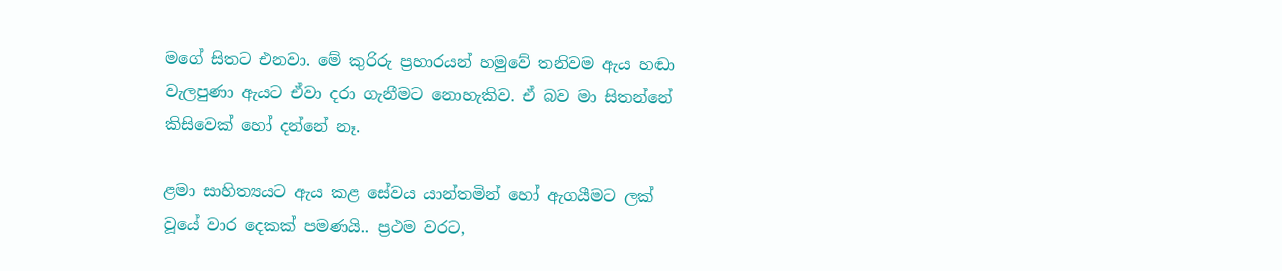මගේ සිතට එනවා. මේ කුරිරු ප්‍රහාරයන් හමුවේ තනිවම ඇය හඬා වැලපුණා ඇයට ඒවා දරා ගැනීමට නොහැකිව. ඒ බව මා සිතන්නේ කිසිවෙක් හෝ දන්නේ නෑ.

ළමා සාහිත්‍යයට ඇය කළ සේවය යාන්තමින් හෝ ඇගයීමට ලක් වූයේ වාර දෙකක් පමණයි.. ප්‍රථම වරට,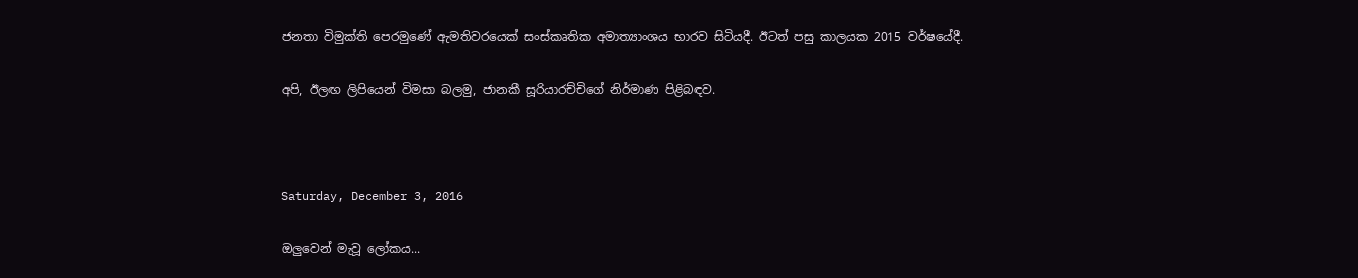ජනතා විමුක්ති පෙරමුණේ ඇමතිවරයෙක් සංස්කෘතික අමාත්‍යාංශය භාරව සිටියදී. ඊටත් පසු කාලයක 2015 වර්ෂයේදී.

අපි, ඊලඟ ලිපියෙන් විමසා බලමු, ජානකී සූරියාරච්චිගේ නිර්මාණ පිළිබඳව.



Saturday, December 3, 2016

ඔලුවෙන් මැවූ ලෝකය...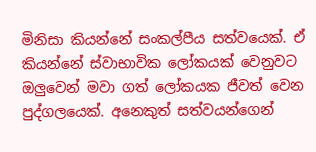මිනිසා කියන්නේ සංකල්පීය සත්වයෙක්. ඒ කියන්නේ ස්වාභාවික ලෝකයක් වෙනුවට ඔලුවෙන් මවා ගත් ලෝකයක ජීවත් වෙන පුද්ගලයෙක්. අනෙකුත් සත්වයන්ගෙන්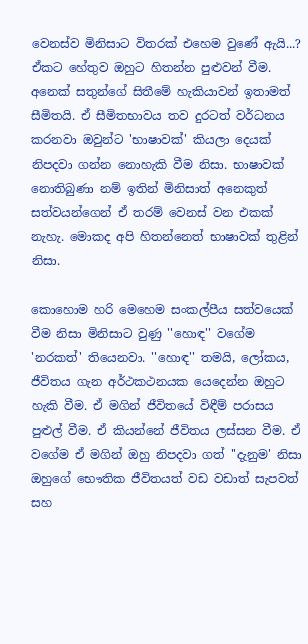වෙනස්ව මිනිසාට විතරක් එහෙම වුණේ ඇයි...? ඒකට හේතුව ඔහුට හිතන්න පුළුවන් වීම. අනෙක් සතුන්ගේ සිතීමේ හැකියාවන් ඉතාමත් සීමිතයි. ඒ සීමිතභාවය තව දුරටත් වර්ධනය කරනවා ඔවුන්ට 'භාෂාවක්' කියලා දෙයක් නිපදවා ගන්න නොහැකි වීම නිසා. භාෂාවක් නොතිබුණා නම් ඉතින් මිනිසාත් අනෙකුත් සත්වයන්ගෙන් ඒ තරම් වෙනස් වන එකක් නැහැ. මොකද අපි හිතන්නෙත් භාෂාවක් තුළින් නිසා.

කොහොම හරි මෙහෙම සංකල්පීය සත්වයෙක් වීම නිසා මිනිසාට වුණු ''හොඳ'' වගේම 'නරකත්' තියෙනවා. ''හොඳ'' තමයි, ලෝකය, ජීවිතය ගැන අර්ථකථනයක යෙදෙන්න ඔහුට හැකි වීම. ඒ මගින් ජීවිතයේ විඳීම් පරාසය පුළුල් වීම. ඒ කියන්නේ ජීවිතය ලස්සන වීම. ඒ වගේම ඒ මගින් ඔහු නිපදවා ගත් ''දැනුම' නිසා ඔහුගේ භෞතික ජීවිතයත් වඩ වඩාත් සැපවත් සහ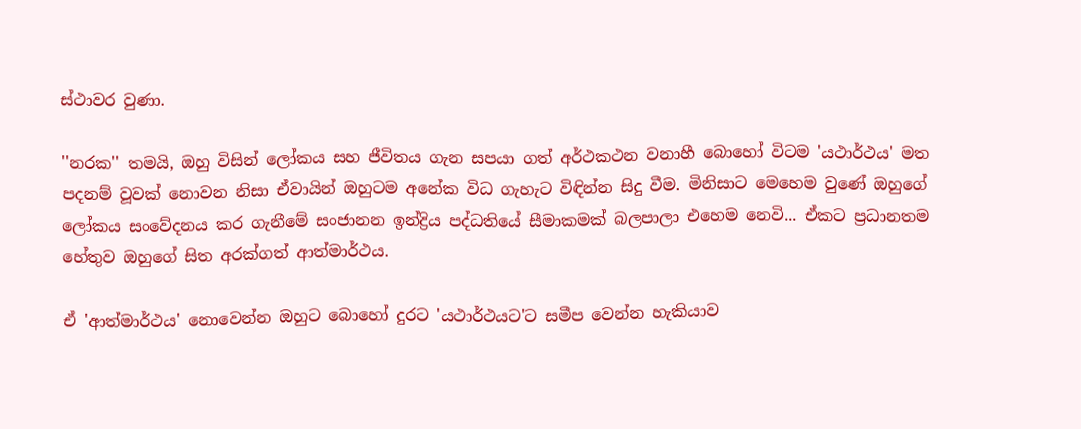ස්ථාවර වුණා.

''නරක'' තමයි, ඔහු විසින් ලෝකය සහ ජීවිතය ගැන සපයා ගත් අර්ථකථන වනාහී බොහෝ විටම 'යථාර්ථය' මත පදනම් වූවක් නොවන නිසා ඒවායින් ඔහුටම අනේක විධ ගැහැට විඳින්න සිදු වීම. මිනිසාට මෙහෙම වුණේ ඔහුගේ ලෝකය සංවේදනය කර ගැනීමේ සංජානන ඉන්ද්‍රිය පද්ධතියේ සීමාකමක් බලපාලා එහෙම නෙවි... ඒකට ප්‍රධානතම හේතුව ඔහුගේ සිත අරක්ගත් ආත්මාර්ථය.

ඒ 'ආත්මාර්ථය' නොවෙන්න ඔහුට බොහෝ දුරට 'යථාර්ථයට'ට සමීප වෙන්න හැකියාව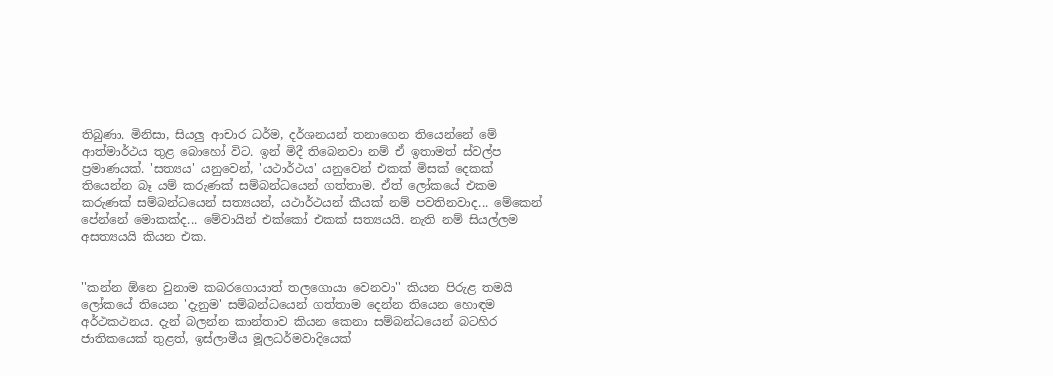තිබුණා. මිනිසා, සියලු ආචාර ධර්ම, දර්ශනයන් තනාගෙන තියෙන්නේ මේ ආත්මාර්ථය තුළ බොහෝ විට. ඉන් මිදී තිබෙනවා නම් ඒ ඉතාමත් ස්වල්ප ප්‍රමාණයක්. 'සත්‍යය' යනුවෙන්, 'යථාර්ථය' යනුවෙන් එකක් මිසක් දෙකක් තියෙන්න බෑ යම් කරුණක් සම්බන්ධයෙන් ගත්තාම. ඒත් ලෝකයේ එකම කරුණක් සම්බන්ධයෙන් සත්‍යයන්, යථාර්ථයන් කීයක් නම් පවතිනවාද... මේකෙන් පේන්නේ මොකක්ද... මේවායින් එක්කෝ එකක් සත්‍යයයි. නැති නම් සියල්ලම අසත්‍යයයි කියන එක.


''කන්න ඕනෙ වුනාම කබරගොයාත් තලගොයා වෙනවා'' කියන පිරුළ තමයි ලෝකයේ තියෙන 'දැනුම' සම්බන්ධයෙන් ගත්තාම දෙන්න තියෙන හොඳම අර්ථකථනය. දැන් බලන්න කාන්තාව කියන කෙනා සම්බන්ධයෙන් බටහිර ජාතිකයෙක් තුළත්, ඉස්ලාමීය මූලධර්මවාදියෙක්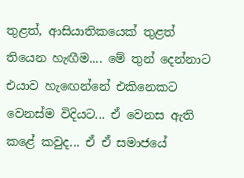තුළත්, ආසියාතිකයෙක් තුළත් තියෙන හැඟීම.... මේ තුන් දෙන්නාට එයාව හැඟෙන්නේ එකිනෙකට වෙනස්ම විදියට... ඒ වෙනස ඇති කළේ කවුද... ඒ ඒ සමාජයේ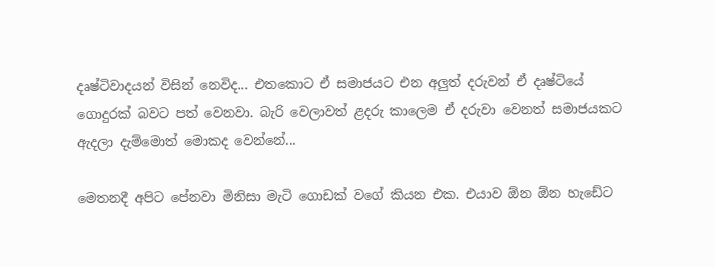දෘෂ්ටිවාදයන් විසින් නෙවිද... එතකොට ඒ සමාජයට එන අලුත් දරුවන් ඒ දෘෂ්ටියේ ගොදුරක් බවට පත් වෙනවා. බැරි වෙලාවත් ළදරු කාලෙම ඒ දරුවා වෙනත් සමාජයකට ඇදලා දැම්මොත් මොකද වෙන්නේ...

මෙතනදී අපිට පේනවා මිනිසා මැටි ගොඩක් වගේ කියන එක. එයාව ඕන ඕන හැඩේට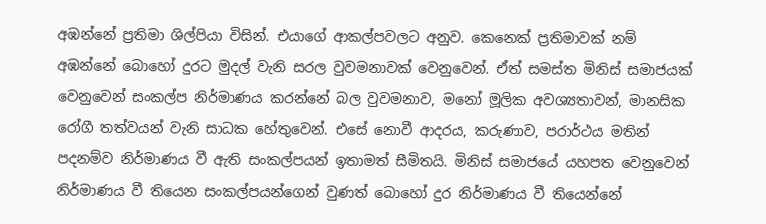අඹන්නේ ප්‍රතිමා ශිල්පියා විසින්. එයාගේ ආකල්පවලට අනුව. කෙනෙක් ප්‍රතිමාවක් නම් අඹන්නේ බොහෝ දුරට මුදල් වැනි සරල වුවමනාවක් වෙනුවෙන්. ඒත් සමස්ත මිනිස් සමාජයක් වෙනුවෙන් සංකල්ප නිර්මාණය කරන්නේ බල වුවමනාව, මනෝ මූලික අවශ්‍යතාවන්, මානසික රෝගී තත්වයන් වැනි සාධක හේතුවෙන්. එසේ නොවී ආදරය, කරුණාව, පරාර්ථය මතින් පදනම්ව නිර්මාණය වී ඇති සංකල්පයන් ඉතාමත් සීමිතයි. මිනිස් සමාජයේ යහපත වෙනුවෙන් නිර්මාණය වී තියෙන සංකල්පයන්ගෙන් වුණත් බොහෝ දුර නිර්මාණය වී තියෙන්නේ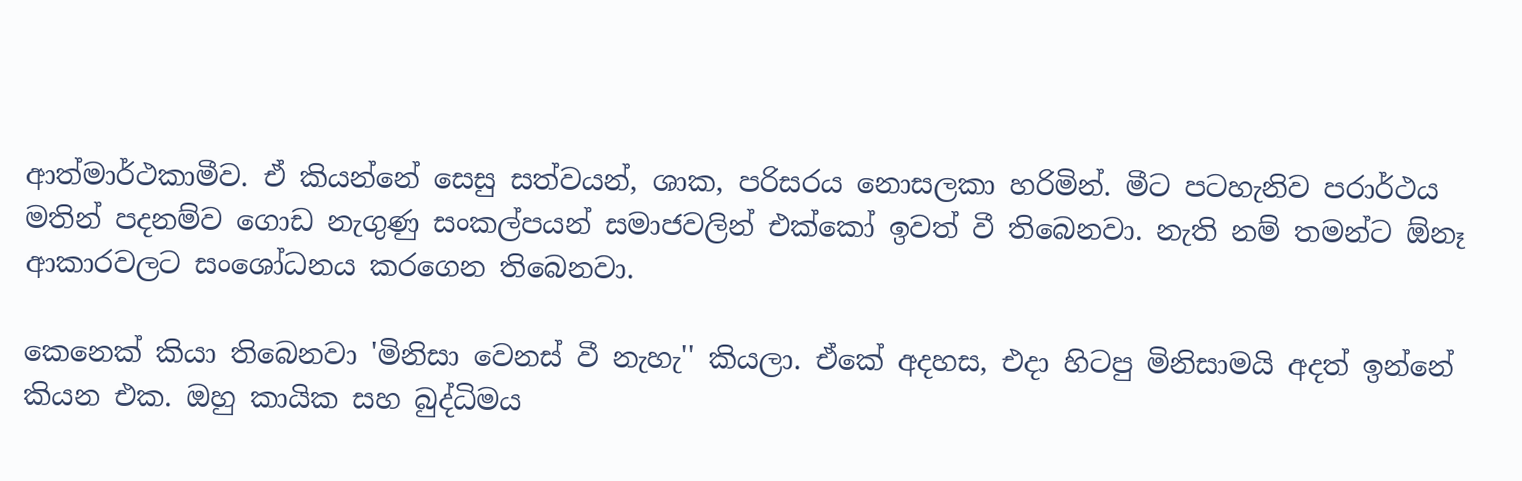ආත්මාර්ථකාමීව. ඒ කියන්නේ සෙසු සත්වයන්, ශාක, පරිසරය නොසලකා හරිමින්. මීට පටහැනිව පරාර්ථය මතින් පදනම්ව ගොඩ නැගුණු සංකල්පයන් සමාජවලින් එක්කෝ ඉවත් වී තිබෙනවා. නැති නම් තමන්ට ඕනෑ ආකාරවලට සංශෝධනය කරගෙන තිබෙනවා.

කෙනෙක් කියා තිබෙනවා 'මිනිසා වෙනස් වී නැහැ'' කියලා. ඒකේ අදහස, එදා හිටපු මිනිසාමයි අදත් ඉන්නේ කියන එක. ඔහු කායික සහ බුද්ධිමය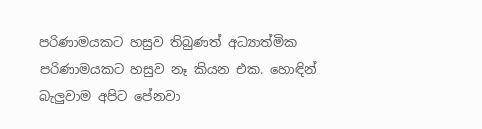පරිණාමයකට හසුව තිබුණත් අධ්‍යාත්මික පරිණාමයකට හසුව නෑ කියන එක. හොඳින් බැලුවාම අපිට පේනවා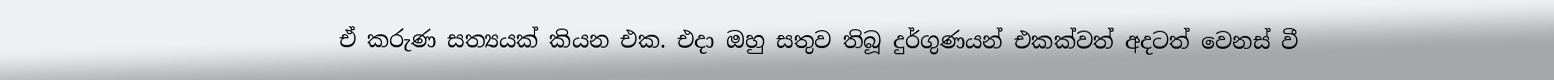ඒ කරුණ සත්‍යයක් කියන එක. එදා ඔහු සතුව තිබූ දුර්ගුණයන් එකක්වත් අදටත් වෙනස් වී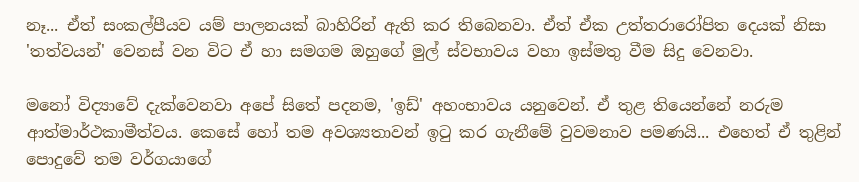නෑ... ඒත් සංකල්පීයව යම් පාලනයක් බාහිරින් ඇති කර තිබෙනවා. ඒත් ඒක උත්තරාරෝපිත දෙයක් නිසා 'තත්වයන්' වෙනස් වන විට ඒ හා සමගම ඔහුගේ මුල් ස්වභාවය වහා ඉස්මතු වීම සිදු වෙනවා.

මනෝ විද්‍යාවේ දැක්වෙනවා අපේ සිතේ පදනම, 'ඉඩ්' අහංභාවය යනුවෙන්. ඒ තුළ තියෙන්නේ නරුම ආත්මාර්ථකාමීත්වය. කෙසේ හෝ තම අවශ්‍යතාවන් ඉටු කර ගැනීමේ වුවමනාව පමණයි... එහෙත් ඒ තුළින් පොදුවේ තම වර්ගයාගේ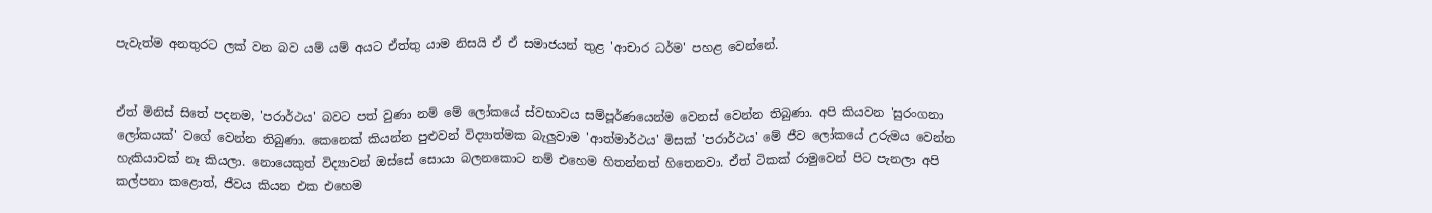පැවැත්ම අනතුරට ලක් වන බව යම් යම් අයට ඒත්තු යාම නිසයි ඒ ඒ සමාජයන් තුළ 'ආචාර ධර්ම' පහළ වෙන්නේ.


ඒත් මිනිස් සිතේ පදනම, 'පරාර්ථය' බවට පත් වුණා නම් මේ ලෝකයේ ස්වභාවය සම්පූර්ණයෙන්ම වෙනස් වෙන්න තිබුණා. අපි කියවන 'සුරංගනා ලෝකයක්' වගේ වෙන්න තිබුණා. කෙනෙක් කියන්න පුළුවන් විද්‍යාත්මක බැලුවාම 'ආත්මාර්ථය' මිසක් 'පරාර්ථය' මේ ජීව ලෝකයේ උරුමය වෙන්න හැකියාවක් නෑ කියලා. නොයෙකුත් විද්‍යාවන් ඔස්සේ සොයා බලනකොට නම් එහෙම හිතන්නත් හිතෙනවා. ඒත් ටිකක් රාමුවෙන් පිට පැනලා අපි කල්පනා කළොත්, ජීවය කියන එක එහෙම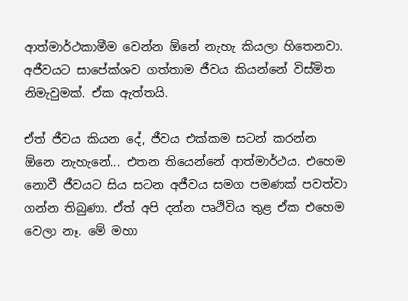ආත්මාර්ථකාමීම වෙන්න ඕනේ නැහැ කියලා හිතෙනවා. අජීවයට සාපේක්ශව ගත්තාම ජීවය කියන්නේ විස්මිත නිමැවුමක්. ඒක ඇත්තයි.

ඒත් ජීවය කියන දේ, ජීවය එක්කම සටන් කරන්න ඕනෙ නැහැනේ... එතන තියෙන්නේ ආත්මාර්ථය. එහෙම නොවී ජීවයට සිය සටන අජීවය සමග පමණක් පවත්වා ගන්න තිබුණා. ඒත් අපි දන්න පෘථිවිය තුළ ඒක එහෙම වෙලා නෑ. මේ මහා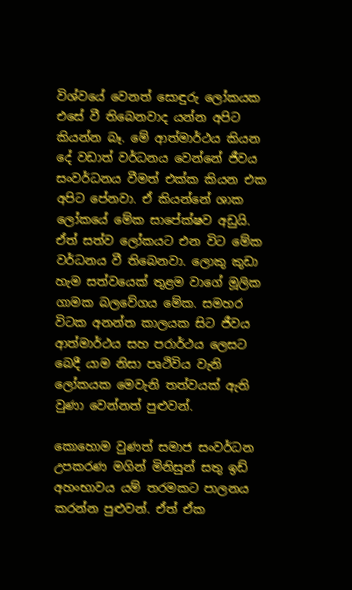විශ්වයේ වෙනත් සොඳුරු ලෝකයක එසේ වී තිබෙනවාද යන්න අපිට කියන්න බෑ. මේ ආත්මාර්ථය කියන දේ වඩාත් වර්ධනය වෙන්නේ ජීවය සංවර්ධනය වීමත් එක්ක කියන එක අපිට පේනවා. ඒ කියන්නේ ශාක ලෝකයේ මේක සාපේක්ෂව අඩුයි. ඒත් සත්ව ලෝකයට එන විට මේක වර්ධනය වී තිබෙනවා. ලොකු කුඩා හැම සත්වයෙක් තුළම වාගේ මූලික ගාමක බලවේගය මේක. සමහර විටක අනන්ත කාලයක සිට ජීවය ආත්මාර්ථය සහ පරාර්ථය ලෙසට බෙදී යාම නිසා පෘථිවිය වැනි ලෝකයක මෙවැනි තත්වයක් ඇති වුණා වෙන්නත් පුළුවන්.

කොහොම වුණත් සමාජ සංවර්ධන උපකරණ මගින් මිනිසුන් සතු ඉඩ් අහංභාවය යම් තරමකට පාලනය කරන්න පුළුවන්. ඒත් ඒක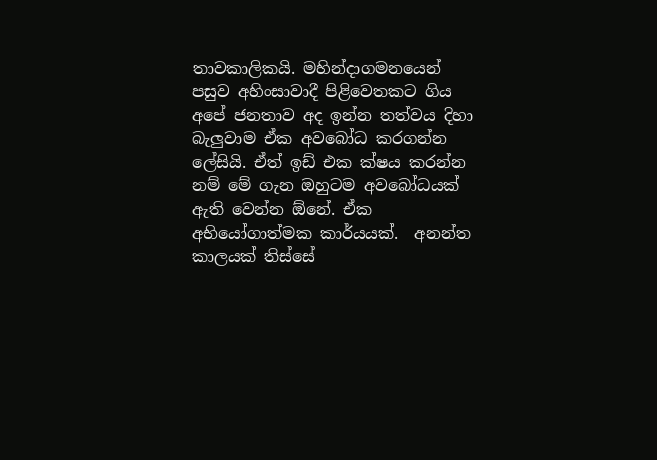තාවකාලිකයි. මහින්දාගමනයෙන් පසුව අහිංසාවාදී පිළිවෙතකට ගිය අපේ ජනතාව අද ඉන්න තත්වය දිහා බැලුවාම ඒක අවබෝධ කරගන්න ලේසියි. ඒත් ඉඩ් එක ක්ෂය කරන්න නම් මේ ගැන ඔහුටම අවබෝධයක් ඇති වෙන්න ඕනේ. ඒක අභියෝගාත්මක කාර්යයක්.  අනන්ත කාලයක් තිස්සේ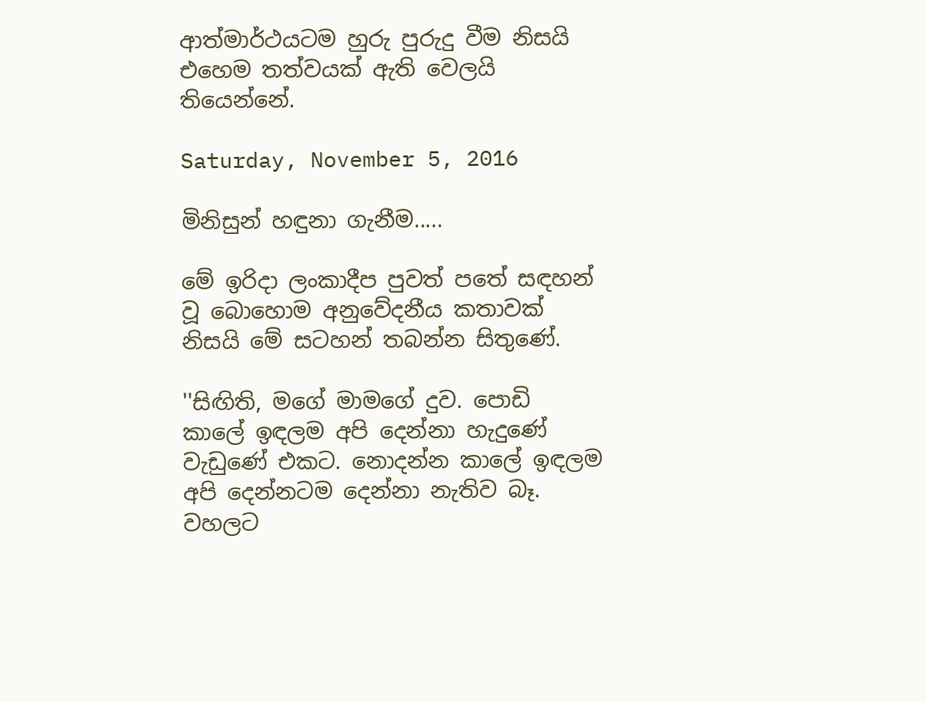ආත්මාර්ථයටම හුරු පුරුදු වීම නිසයි එහෙම තත්වයක් ඇති වෙලයි තියෙන්නේ.

Saturday, November 5, 2016

මිනිසුන් හඳුනා ගැනීම.....

මේ ඉරිදා ලංකාදීප පුවත් පතේ සඳහන් වූ බොහොම අනුවේදනීය කතාවක් නිසයි මේ සටහන් තබන්න සිතුණේ.

''සිඟිති, මගේ මාමගේ දුව. පොඩි කාලේ ඉඳලම අපි දෙන්නා හැදුණේ වැඩුණේ එකට. නොදන්න කාලේ ඉඳලම අපි දෙන්නටම දෙන්නා නැතිව බෑ. වහලට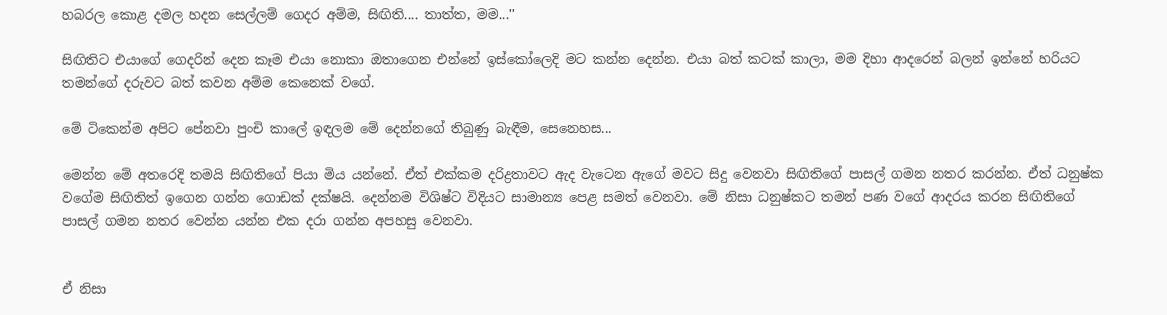හබරල කොළ දමල හදන සෙල්ලම් ගෙදර අම්ම, සිඟිති.... තාත්ත, මම...''

සිඟිතිට එයාගේ ගෙදරින් දෙන කෑම එයා නොකා ඔතාගෙන එන්නේ ඉස්කෝලෙදි මට කන්න දෙන්න. එයා බත් කටක් කාලා, මම දිහා ආදරෙන් බලන් ඉන්නේ හරියට තමන්ගේ දරුවට බත් කවන අම්ම කෙනෙක් වගේ.

මේ ටිකෙන්ම අපිට පේනවා පුංචි කාලේ ඉඳලම මේ දෙන්නගේ තිබුණු බැඳීම, සෙනෙහස...

මෙන්න මේ අතරෙදි තමයි සිඟිතිගේ පියා මිය යන්නේ. ඒත් එක්කම දරිද්‍රතාවට ඇද වැටෙන ඇගේ මවට සිදු වෙනවා සිඟිතිගේ පාසල් ගමන නතර කරන්න. ඒත් ධනුෂ්ක වගේම සිඟිතිත් ඉගෙන ගන්න ගොඩක් දක්ෂයි. දෙන්නම විශිෂ්ට විදියට සාමාන්‍ය පෙළ සමත් වෙනවා. මේ නිසා ධනුෂ්කට තමන් පණ වගේ ආදරය කරන සිඟිතිගේ පාසල් ගමන නතර වෙන්න යන්න එක දරා ගන්න අපහසු වෙනවා.


ඒ නිසා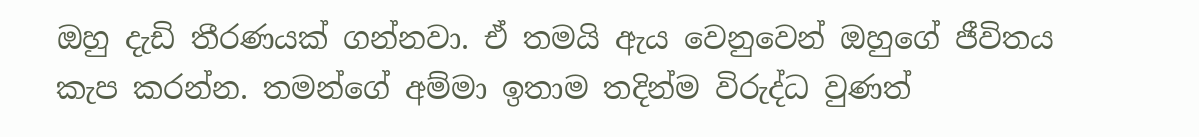ඔහු දැඩි තීරණයක් ගන්නවා. ඒ තමයි ඇය වෙනුවෙන් ඔහුගේ ජීවිතය කැප කරන්න. තමන්ගේ අම්මා ඉතාම තදින්ම විරුද්ධ වුණත්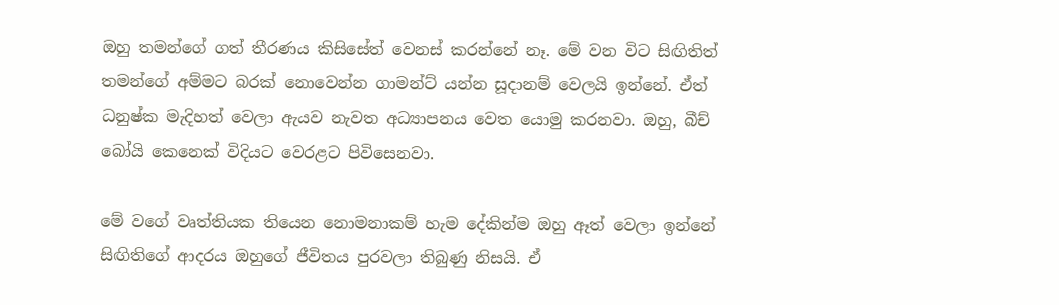ඔහු තමන්ගේ ගත් තීරණය කිසිසේත් වෙනස් කරන්නේ නෑ. මේ වන විට සිඟිතිත් තමන්ගේ අම්මට බරක් නොවෙන්න ගාමන්ට් යන්න සූදානම් වෙලයි ඉන්නේ. ඒත් ධනුෂ්ක මැදිහත් වෙලා ඇයව නැවත අධ්‍යාපනය වෙත යොමු කරනවා. ඔහු, බීච් බෝයි කෙනෙක් විදියට වෙරළට පිවිසෙනවා.

මේ වගේ වෘත්තියක තියෙන නොමනාකම් හැම දේකින්ම ඔහු ඈත් වෙලා ඉන්නේ සිඟිතිගේ ආදරය ඔහුගේ ජීවිතය පුරවලා තිබුණු නිසයි. ඒ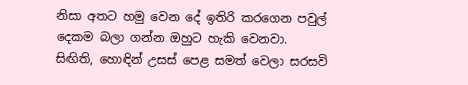නිසා අතට හමු වෙන දේ ඉතිරි කරගෙන පවුල් දෙකම බලා ගන්න ඔහුට හැකි වෙනවා. සිඟිති, හොඳින් උසස් පෙළ සමත් වෙලා සරසවි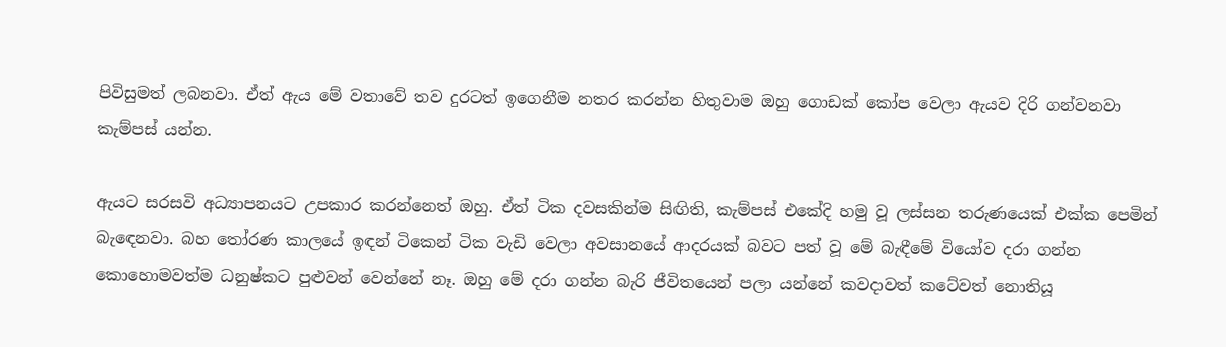පිවිසුමත් ලබනවා. ඒත් ඇය මේ වතාවේ තව දුරටත් ඉගෙනීම නතර කරන්න හිතුවාම ඔහු ගොඩක් කෝප වෙලා ඇයව දිරි ගන්වනවා කැම්පස් යන්න.

ඇයට සරසවි අධ්‍යාපනයට උපකාර කරන්නෙත් ඔහු. ඒත් ටික දවසකින්ම සිඟිති, කැම්පස් එකේදි හමු වූ ලස්සන තරුණයෙක් එක්ක පෙමින් බැඳෙනවා. බහ තෝරණ කාලයේ ඉඳන් ටිකෙන් ටික වැඩි වෙලා අවසානයේ ආදරයක් බවට පත් වූ මේ බැඳීමේ වියෝව දරා ගන්න කොහොමවත්ම ධනුෂ්කට පුළුවන් වෙන්නේ නෑ. ඔහු මේ දරා ගන්න බැරි ජීවිතයෙන් පලා යන්නේ කවදාවත් කටේවත් නොතියූ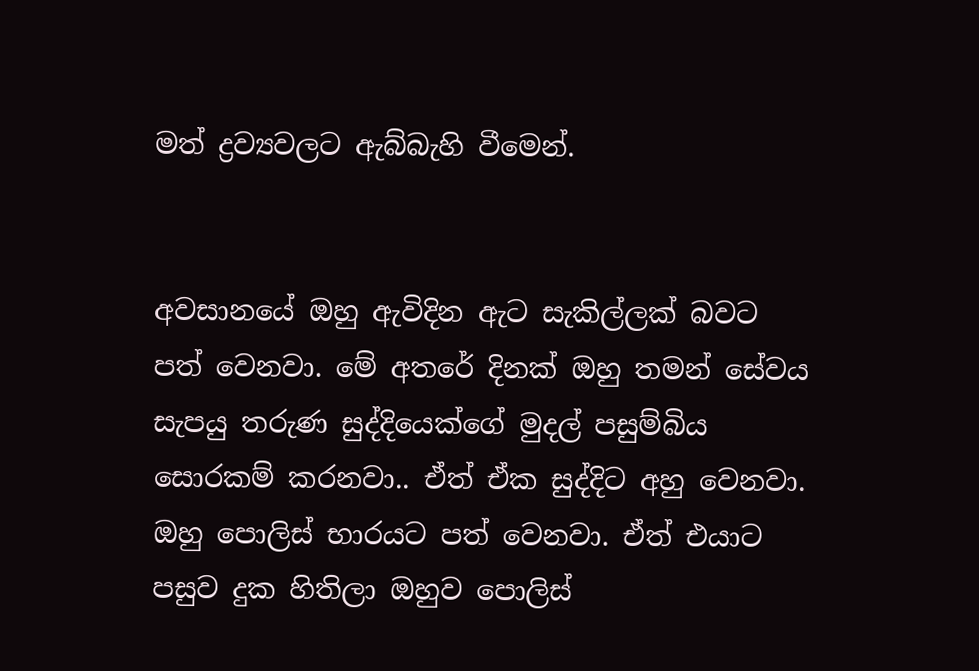මත් ද්‍රව්‍යවලට ඇබ්බැහි වීමෙන්.


අවසානයේ ඔහු ඇවිදින ඇට සැකිල්ලක් බවට පත් වෙනවා. මේ අතරේ දිනක් ඔහු තමන් සේවය සැපයු තරුණ සුද්දියෙක්ගේ මුදල් පසුම්බිය සොරකම් කරනවා.. ඒත් ඒක සුද්දිට අහු වෙනවා. ඔහු පොලිස් භාරයට පත් වෙනවා. ඒත් එයාට පසුව දුක හිතිලා ඔහුව පොලිස්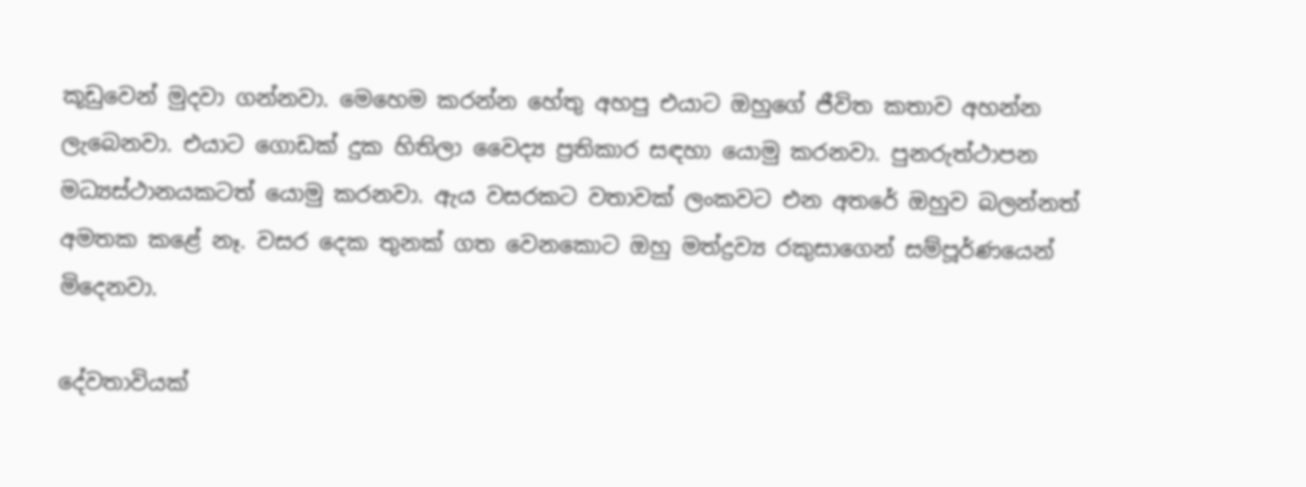කූඩුවෙන් මුදවා ගන්නවා. මෙහෙම කරන්න හේතු අහපු එයාට ඔහුගේ ජීවිත කතාව අහන්න ලැබෙනවා. එයාට ගොඩක් දුක හිතිලා වෛද්‍ය ප්‍රතිකාර සඳහා යොමු කරනවා. පුනරුත්ථාපන මධ්‍යස්ථානයකටත් යොමු කරනවා. ඇය වසරකට වතාවක් ලංකවට එන අතරේ ඔහුව බලන්නත් අමතක කළේ නෑ. වසර දෙක තුනක් ගත වෙනකොට ඔහු මත්ද්‍රව්‍ය රකුසාගෙන් සම්පූර්ණයෙන් මිදෙනවා.

දේවතාවියක්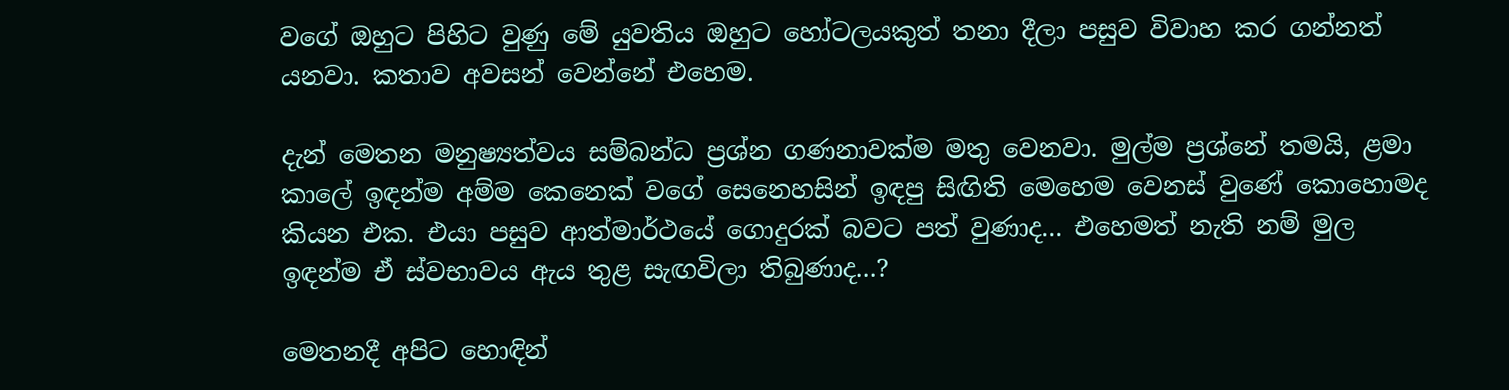වගේ ඔහුට පිහිට වුණු මේ යුවතිය ඔහුට හෝටලයකුත් තනා දීලා පසුව විවාහ කර ගන්නත් යනවා. කතාව අවසන් වෙන්නේ එහෙම.

දැන් මෙතන මනුෂ්‍යත්වය සම්බන්ධ ප්‍රශ්න ගණනාවක්ම මතු වෙනවා. මුල්ම ප්‍රශ්නේ තමයි, ළමා කාලේ ඉඳන්ම අම්ම කෙනෙක් වගේ සෙනෙහසින් ඉඳපු සිඟිති මෙහෙම වෙනස් වුණේ කොහොමද කියන එක. එයා පසුව ආත්මාර්ථයේ ගොදුරක් බවට පත් වුණාද... එහෙමත් නැති නම් මුල ඉඳන්ම ඒ ස්වභාවය ඇය තුළ සැඟවිලා තිබුණාද...?

මෙතනදී අපිට හොඳින්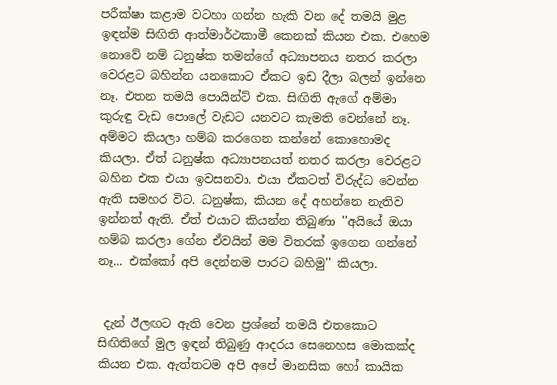පරීක්ෂා කළාම වටහා ගන්න හැකි වන දේ තමයි මුළ ඉඳන්ම සිඟිති ආත්මාර්ථකාමී කෙනක් කියන එක. එහෙම නොවේ නම් ධනුෂ්ක තමන්ගේ අධ්‍යාපනය නතර කරලා වෙරළට බහින්න යනකොට ඒකට ඉඩ දීලා බලන් ඉන්නෙ නෑ. එතන තමයි පොයින්ට් එක. සිඟිති ඇගේ අම්මා කුරුඳු වැඩ පොලේ වැඩට යනවට කැමති වෙන්නේ නෑ. අම්මට කියලා හම්බ කරගෙන කන්නේ කොහොමද කියලා. ඒත් ධනුෂ්ක අධ්‍යාපනයත් නතර කරලා වෙරළට බහින එක එයා ඉවසනවා. එයා ඒකටත් විරුද්ධ වෙන්න ඇති සමහර විට. ධනුෂ්ක, කියන දේ අහන්නෙ නැතිව ඉන්නත් ඇති. ඒත් එයාට කියන්න තිබුණා ''අයියේ ඔයා හම්බ කරලා ගේන ඒවයින් මම විතරක් ඉගෙන ගන්නේ නෑ... එක්කෝ අපි දෙන්නම පාරට බහිමු'' කියලා.


 දැන් ඊලඟට ඇති වෙන ප්‍රශ්නේ තමයි එතකොට සිඟිතිගේ මුල ඉඳන් තිබුණු ආදරය සෙනෙහස මොකක්ද කියන එක. ඇත්තටම අපි අපේ මානසික හෝ කායික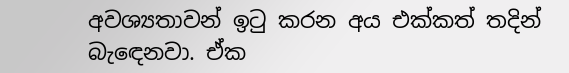අවශ්‍යතාවන් ඉටු කරන අය එක්කත් තදින් බැඳෙනවා. ඒක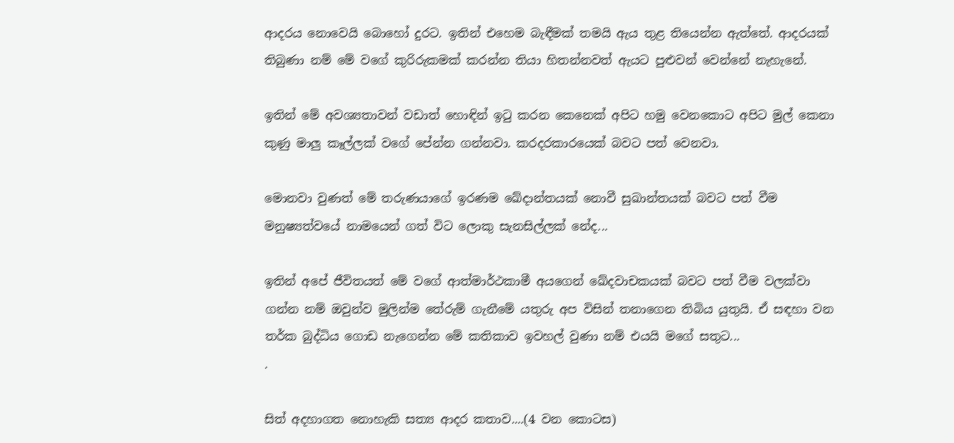ආදරය නොවෙයි බොහෝ දුරට. ඉතින් එහෙම බැඳීමක් තමයි ඇය තුළ තියෙන්න ඇත්තේ. ආදරයක් තිබුණා නම් මේ වගේ කුරිරුකමක් කරන්න තියා හිතන්නවත් ඇයට පුළුවන් වෙන්නේ නැහැනේ.

ඉතින් මේ අවශ්‍යතාවන් වඩාත් හොඳින් ඉටු කරන කෙනෙක් අපිට හමු වෙනකොට අපිට මුල් කෙනා කුණු මාලු කෑල්ලක් වගේ පේන්න ගන්නවා. කරදරකාරයෙක් බවට පත් වෙනවා.

මොනවා වුණත් මේ තරුණයාගේ ඉරණම ඛේදාන්තයක් නොවී සුඛාන්තයක් බවට පත් වීම මනුෂ්‍යත්වයේ නාමයෙන් ගත් විට ලොකු සැනසිල්ලක් නේද...

ඉතින් අපේ ජීවිතයත් මේ වගේ ආත්මාර්ථකාමී අයගෙන් ඛේදවාචකයක් බවට පත් වීම වලක්වා ගන්න නම් ඔවුන්ව මුලින්ම තේරුම් ගැනීමේ යතුරු අප විසින් තනාගෙන තිබිය යුතුයි. ඒ සඳහා වන තර්ක බුද්ධිය ගොඩ නැගෙන්න මේ කතිකාව ඉවහල් වුණා නම් එයයි මගේ සතුට...
.

සිත් අදහාගත නොහැකි සත්‍ය ආදර කතාව....(4 වන කොටස)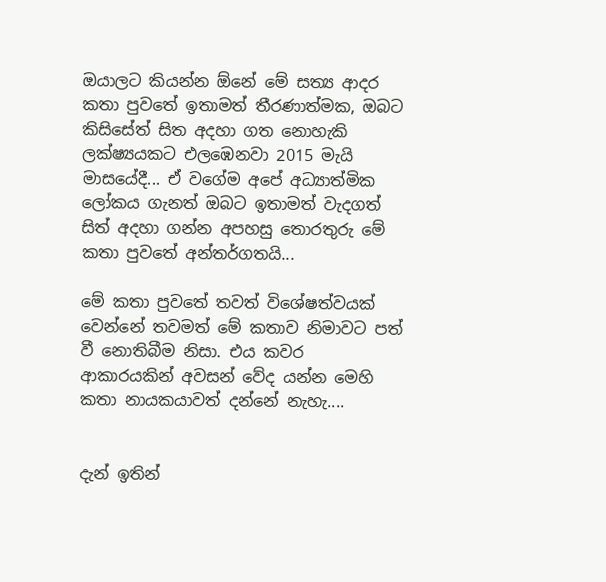ඔයාලට කියන්න ඕනේ මේ සත්‍ය ආදර කතා පුවතේ ඉතාමත් තීරණාත්මක, ඔබට කිසිසේත් සිත අදහා ගත නොහැකි ලක්ෂ්‍යයකට එලඹෙනවා 2015 මැයි මාසයේදී... ඒ වගේම අපේ අධ්‍යාත්මික ලෝකය ගැනත් ඔබට ඉතාමත් වැදගත් සිත් අදහා ගන්න අපහසු තොරතුරු මේ කතා පුවතේ අන්තර්ගතයි...

මේ කතා පුවතේ තවත් විශේෂත්වයක් වෙන්නේ තවමත් මේ කතාව නිමාවට පත් වී නොතිබීම නිසා. එය කවර ආකාරයකින් අවසන් වේද යන්න මෙහි කතා නායකයාවත් දන්නේ නැහැ....


දැන් ඉතින්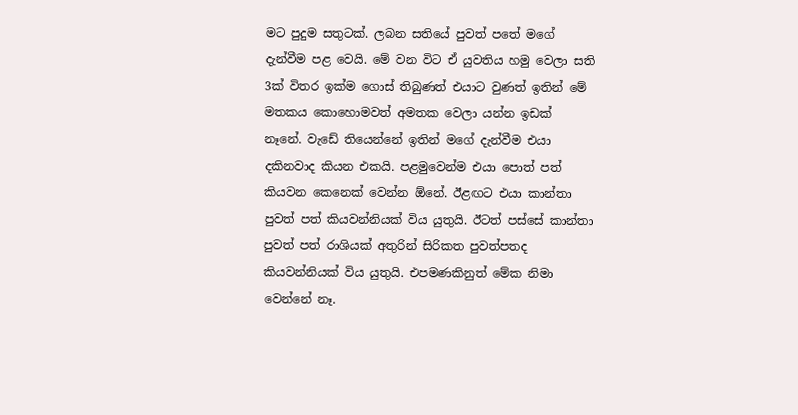මට පුදුම සතුටක්. ලබන සතියේ පුවත් පතේ මගේ දැන්වීම පළ වෙයි. මේ වන විට ඒ යුවතිය හමු වෙලා සති 3ක් විතර ඉක්ම ගොස් තිබුණත් එයාට වුණත් ඉතින් මේ මතකය කොහොමවත් අමතක වෙලා යන්න ඉඩක් නෑනේ. වැඩේ තියෙන්නේ ඉතින් මගේ දැන්වීම එයා දකිනවාද කියන එකයි. පළමුවෙන්ම එයා පොත් පත් කියවන කෙනෙක් වෙන්න ඕනේ. ඊළඟට එයා කාන්තා පුවත් පත් කියවන්නියක් විය යුතුයි. ඊටත් පස්සේ කාන්තා පුවත් පත් රාශියක් අතුරින් සිරිකත පුවත්පතද කියවන්නියක් විය යුතුයි. එපමණකිනුත් මේක නිමා වෙන්නේ නෑ.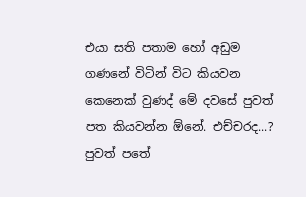එයා සති පතාම හෝ අඩුම ගණනේ විටින් විට කියවන කෙනෙක් වුණද් මේ දවසේ පුවත් පත කියවන්න ඕනේ. එච්චරද...? පුවත් පතේ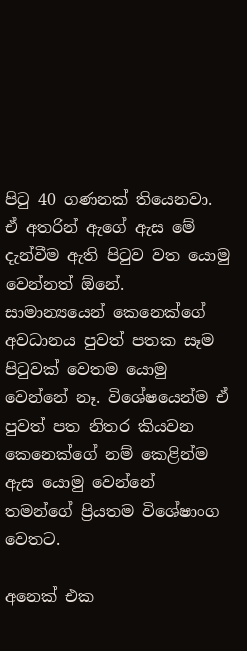පිටු 40 ගණනක් තියෙනවා. ඒ අතරින් ඇගේ ඇස මේ දැන්වීම ඇති පිටුව වත යොමු වෙන්නත් ඕනේ. සාමාන්‍යයෙන් කෙනෙක්ගේ අවධානය පුවත් පතක සෑම පිටුවක් වෙතම යොමු වෙන්නේ නෑ. විශේෂයෙන්ම ඒ පුවත් පත නිතර කියවන කෙනෙක්ගේ නම් කෙළින්ම ඇස යොමු වෙන්නේ තමන්ගේ ප්‍රියතම විශේෂාංග වෙතට.

අනෙක් එක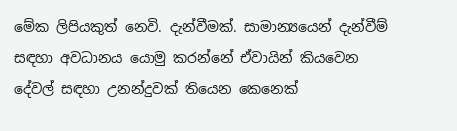මේක ලිපියකුත් නෙවි. දැන්වීමක්. සාමාන්‍යයෙන් දැන්වීම් සඳහා අවධානය යොමු කරන්නේ ඒවායින් කියවෙන දේවල් සඳහා උනන්දුවක් තියෙන කෙනෙක්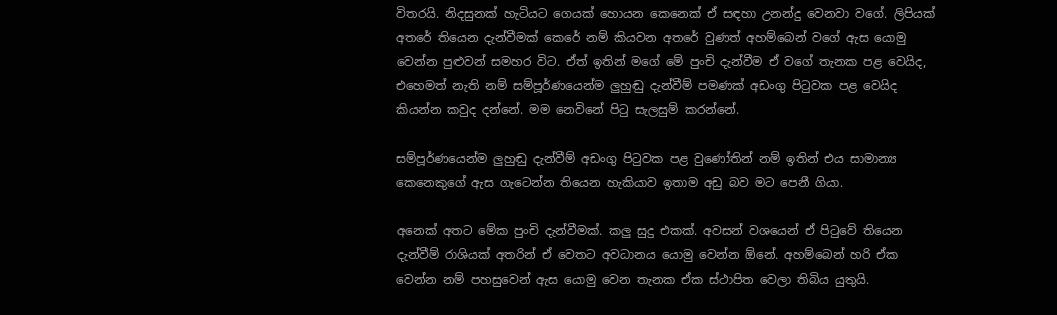විතරයි. නිදසුනක් හැටියට ගෙයක් හොයන කෙනෙක් ඒ සඳහා උනන්දු වෙනවා වගේ. ලිපියක් අතරේ තියෙන දැන්වීමක් කෙරේ නම් කියවන අතරේ වුණත් අහම්බෙන් වගේ ඇස යොමු වෙන්න පුළුවන් සමහර විට. ඒත් ඉතින් මගේ මේ පුංචි දැන්වීම ඒ වගේ තැනක පළ වෙයිද, එහෙමත් නැති නම් සම්පූර්ණයෙන්ම ලුහුඬු දැන්වීම් පමණක් අඩංගු පිටුවක පළ වෙයිද කියන්න කවුද දන්නේ. මම නෙවිනේ පිටු සැලසුම් කරන්නේ.

සම්පූර්ණයෙන්ම ලුහුඬු දැන්වීම් අඩංගු පිටුවක පළ වුණෝතින් නම් ඉතින් එය සාමාන්‍ය කෙනෙකුගේ ඇස ගැටෙන්න තියෙන හැකියාව ඉතාම අඩු බව මට පෙනී ගියා.

අනෙක් අතට මේක පුංචි දැන්වීමක්. කලු සුදු එකක්. අවසන් වශයෙන් ඒ පිටුවේ තියෙන දැන්වීම් රාශියක් අතරින් ඒ වෙතට අවධානය යොමු වෙන්න ඕනේ. අහම්බෙන් හරි ඒක වෙන්න නම් පහසුවෙන් ඇස යොමු වෙන තැනක ඒක ස්ථාපිත වෙලා තිබිය යුතුයි.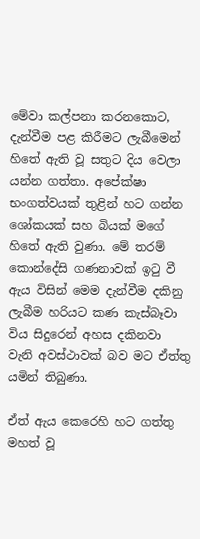මේවා කල්පනා කරනකොට, දැන්වීම පළ කිරීමට ලැබීමෙන් හිතේ ඇති වූ සතුට දිය වෙලා යන්න ගත්තා. අපේක්ෂා භංගත්වයක් තුළින් හට ගන්න ශෝකයක් සහ බියක් මගේ හිතේ ඇති වුණා. මේ තරම් කොන්දේසි ගණනාවක් ඉටු වී ඇය විසින් මෙම දැන්වීම දකිනු ලැබීම හරියට කණ කැස්බෑවා විය සිදුරෙන් අහස දකිනවා වැනි අවස්ථාවක් බව මට ඒත්තු යමින් තිබුණා.

ඒත් ඇය කෙරෙහි හට ගත්තු මහත් වූ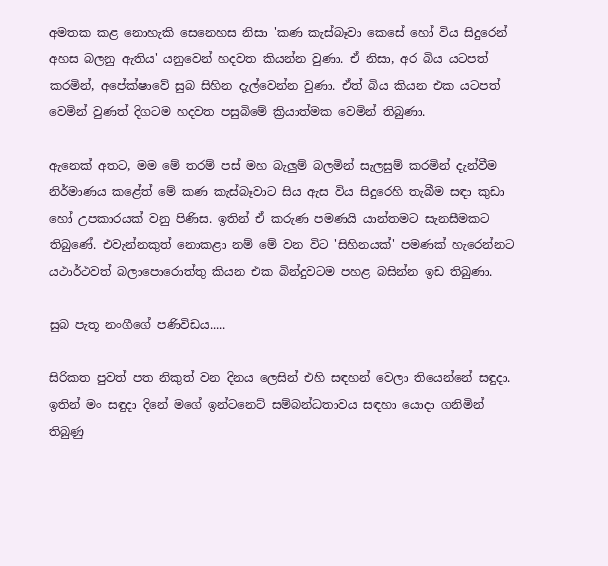අමතක කළ නොහැකි සෙනෙහස නිසා 'කණ කැස්බෑවා කෙසේ හෝ විය සිදුරෙන් අහස බලනු ඇතිය' යනුවෙන් හදවත කියන්න වුණා. ඒ නිසා, අර බිය යටපත් කරමින්, අපේක්ෂාවේ සුබ සිහින දැල්වෙන්න වුණා. ඒත් බිය කියන එක යටපත් වෙමින් වුණත් දිගටම හදවත පසුබිමේ ක්‍රියාත්මක වෙමින් තිබුණා.

ඇනෙක් අතට, මම මේ තරම් පස් මහ බැලුම් බලමින් සැලසුම් කරමින් දැන්වීම නිර්මාණය කළේත් මේ කණ කැස්බෑවාට සිය ඇස විය සිදුරෙහි තැබීම සඳා කුඩා හෝ උපකාරයක් වනු පිණිස. ඉතින් ඒ කරුණ පමණයි යාන්තමට සැනසීමකට තිබුණේ. එවැන්නකුත් නොකළා නම් මේ වන විට 'සිහිනයක්' පමණක් හැරෙන්නට යථාර්ථවත් බලාපොරොත්තු කියන එක බින්දුවටම පහළ බසින්න ඉඩ තිබුණා.

සුබ පැතූ නංගීගේ පණිවිඩය.....

සිරිකත පුවත් පත නිකුත් වන දිනය ලෙසින් එහි සඳහන් වෙලා තියෙන්නේ සඳුදා. ඉතින් මං සඳුදා දිනේ මගේ ඉන්ටනෙට් සම්බන්ධතාවය සඳහා යොදා ගනිමින් තිබුණු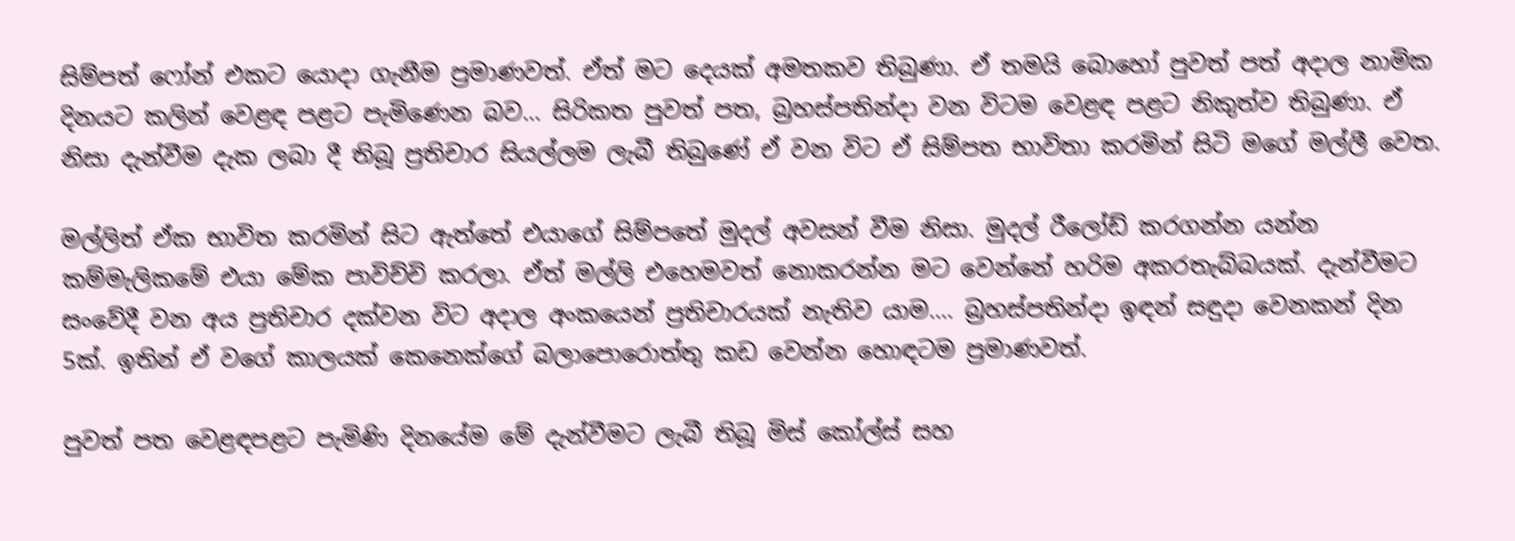සිම්පත් ෆෝන් එකට යොදා ගැනීම ප්‍රමාණවත්. ඒත් මට දෙයක් අමතකව තිබුණා. ඒ තමයි බොහෝ පුවත් පත් අදාල නාමික දිනයට කලින් වෙළඳ පළට පැමිණෙන බව... සිරිකත පුවත් පත, බ්‍රහස්පතින්දා වන විටම වෙළඳ පළට නිකුත්ව තිබුණා. ඒ නිසා දැන්වීම දැක ලබා දී තිබූ ප්‍රතිචාර සියල්ලම ලැබී තිබුණේ ඒ වන විට ඒ සිම්පත භාවිතා කරමින් සිටි මගේ මල්ලී වෙත.

මල්ලිත් ඒක භාවිත කරමින් සිට ඇත්තේ එයාගේ සිම්පතේ මුදල් අවසන් වීම නිසා. මුදල් රීලෝඩ් කරගන්න යන්න කම්මැලිකමේ එයා මේක පාවිච්චි කරලා. ඒත් මල්ලි එහෙමවත් නොකරන්න මට වෙන්නේ හරිම අකරතැබ්බයක්. දැන්වීමට සංවේදී වන අය ප්‍රතිචාර දක්වන විට අදාල අංකයෙන් ප්‍රතිචාරයක් නැතිව යාම.... බ්‍රහස්පතින්දා ඉඳන් සඳුදා වෙනකන් දින 5ක්. ඉතින් ඒ වගේ කාලයක් කෙනෙක්ගේ බලාපොරොත්තු කඩ වෙන්න හොඳටම ප්‍රමාණවත්.

පුවත් පත වෙළඳපළට පැමිණි දිනයේම මේ දැන්වීමට ලැබී තිබූ මිස් කෝල්ස් සහ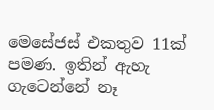මෙසේජස් එකතුව 11ක් පමණ. ඉතින් ඇහැ ගැටෙන්නේ නෑ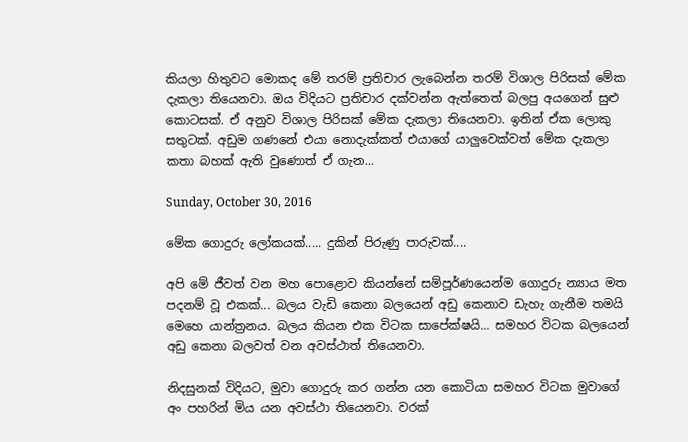කියලා හිතුවට මොකද මේ තරම් ප්‍රතිචාර ලැබෙන්න තරම් විශාල පිරිසක් මේක දැකලා තියෙනවා. ඔය විදියට ප්‍රතිචාර දක්වන්න ඇත්තෙත් බලපු අයගෙන් සුළු කොටසක්. ඒ අනුව විශාල පිරිසක් මේක දැකලා තියෙනවා. ඉතින් ඒක ලොකු සතුටක්. අඩුම ගණනේ එයා නොදැක්කත් එයාගේ යාලුවෙක්වත් මේක දැකලා කතා බහක් ඇති වුණොත් ඒ ගැන...

Sunday, October 30, 2016

මේක ගොදුරු ලෝකයක්..... දුකින් පිරුණු පාරුවක්....

අපි මේ ජීවත් වන මහ පොළොව කියන්නේ සම්පූර්ණයෙන්ම ගොදුරු න්‍යාය මත පදනම් වූ එකක්... බලය වැඩි කෙනා බලයෙන් අඩු කෙනාව ඩැහැ ගැනීම තමයි මෙහෙ යාන්ත්‍රනය. බලය කියන එක විටක සාපේක්ෂයි... සමහර විටක බලයෙන් අඩු කෙනා බලවත් වන අවස්ථාත් තියෙනවා.

නිදසුනක් විදියට, මුවා ගොදුරු කර ගන්න යන කොටියා සමහර විටක මුවාගේ අං පහරින් මිය යන අවස්ථා තියෙනවා. වරක්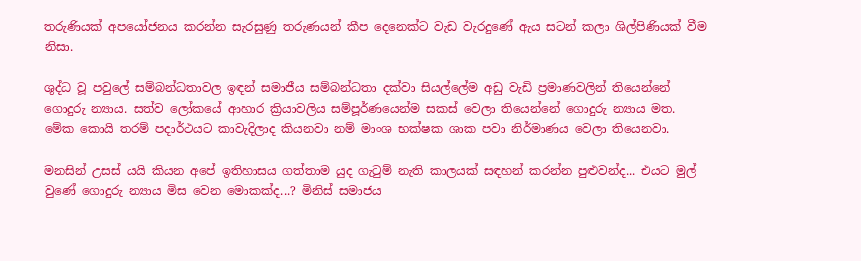තරුණියක් අපයෝජනය කරන්න සැරසුණු තරුණයන් කීප දෙනෙක්ට වැඩ වැරදුණේ ඇය සටන් කලා ශිල්පිණියක් වීම නිසා.

ශුද්ධ වූ පවුලේ සම්බන්ධතාවල ඉඳන් සමාජීය සම්බන්ධතා දක්වා සියල්ලේම අඩු වැඩි ප්‍රමාණවලින් තියෙන්නේ ගොදුරු න්‍යාය. සත්ව ලෝකයේ ආහාර ක්‍රියාවලිය සම්පූර්ණයෙන්ම සකස් වෙලා තියෙන්නේ ගොදුරු න්‍යාය මත. මේක කොයි තරම් පදාර්ථයට කාවැදිලාද කියනවා නම් මාංශ භක්ෂක ශාක පවා නිර්මාණය වෙලා තියෙනවා.

මනසින් උසස් යයි කියන අපේ ඉතිහාසය ගත්තාම යුද ගැටුම් නැති කාලයක් සඳහන් කරන්න පුළුවන්ද... එයට මුල් වුණේ ගොදුරු න්‍යාය මිස වෙන මොකක්ද...? මිනිස් සමාජය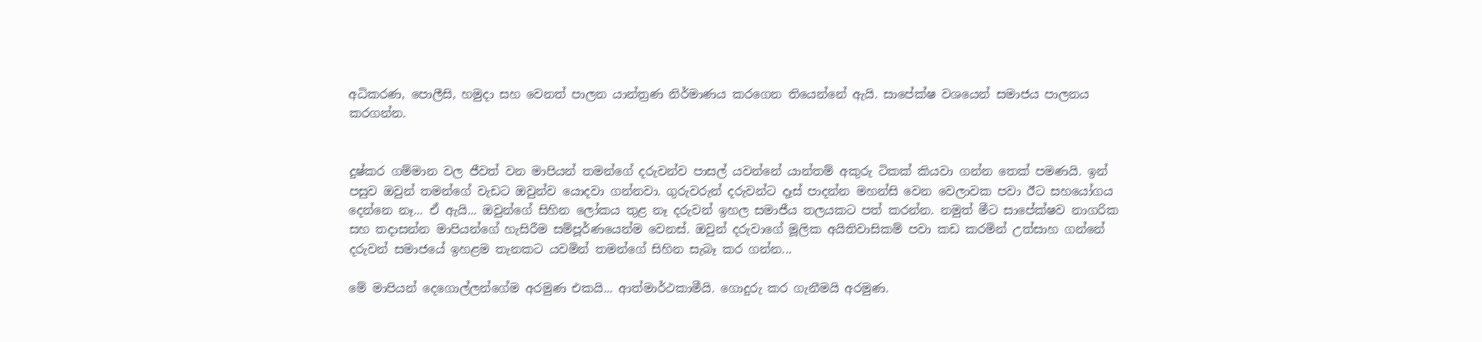අධිකරණ, පොලීසි, හමුදා සහ වෙනත් පාලන යාන්ත්‍රණ නිර්මාණය කරගෙන තියෙන්නේ ඇයි. සාපේක්ෂ වශයෙන් සමාජය පාලනය කරගන්න.


දුෂ්කර ගම්මාන වල ජීවත් වන මාපියන් තමන්ගේ දරුවන්ව පාසල් යවන්නේ යාන්තම් අකුරු ටිකක් කියවා ගන්න තෙක් පමණයි. ඉන් පසුව ඔවුන් තමන්ගේ වැඩට ඔවුන්ව යොදවා ගන්නවා. ගුරුවරුන් දරුවන්ට දෑස් පාදන්න මහන්සි වෙන වෙලාවක පවා ඊට සහයෝගය දෙන්නෙ නෑ... ඒ ඇයි... ඔවුන්ගේ සිහින ලෝකය තුළ නෑ දරුවන් ඉහල සමාජීය තලයකට පත් කරන්න. නමුත් මීට සාපේක්ෂව නාගරික සහ තදාසන්න මාපියන්ගේ හැසිරීම සම්පූර්ණයෙන්ම වෙනස්. ඔවුන් දරුවාගේ මූලික අයිතිවාසිකම් පවා කඩ කරමින් උත්සාහ ගන්නේ දරුවන් සමාජයේ ඉහළම තැනකට යවමින් තමන්ගේ සිහින සැබෑ කර ගන්න...

මේ මාපියන් දෙගොල්ලන්ගේම අරමුණ එකයි... ආත්මාර්ථකාමීයි. ගොදුරු කර ගැනීමයි අරමුණ.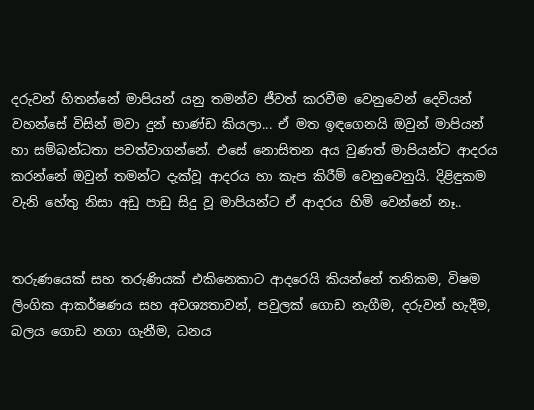දරුවන් හිතන්නේ මාපියන් යනු තමන්ව ජීවත් කරවීම වෙනුවෙන් දෙවියන් වහන්සේ විසින් මවා දුන් භාණ්ඩ කියලා... ඒ මත ඉඳගෙනයි ඔවුන් මාපියන් හා සම්බන්ධතා පවත්වාගන්නේ. එසේ නොසිතන අය වුණත් මාපියන්ට ආදරය කරන්නේ ඔවුන් තමන්ට දැක්වූ ආදරය හා කැප කිරීම් වෙනුවෙනුයි. දිළිඳුකම වැනි හේතු නිසා අඩු පාඩු සිදු වූ මාපියන්ට ඒ ආදරය හිමි වෙන්නේ නෑ..


තරුණයෙක් සහ තරුණියක් එකිනෙකාට ආදරෙයි කියන්නේ තනිකම, විෂම ලිංගික ආකර්ෂණය සහ අවශ්‍යතාවන්, පවුලක් ගොඩ නැගීම, දරුවන් හැදීම, බලය ගොඩ නගා ගැනීම, ධනය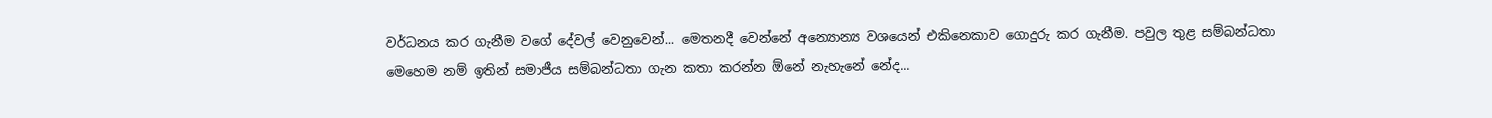වර්ධනය කර ගැනීම වගේ දේවල් වෙනුවෙන්... මෙතනදී වෙන්නේ අන්‍යොන්‍ය වශයෙන් එකිනෙකාව ගොදුරු කර ගැනීම. පවුල තුළ සම්බන්ධතා මෙහෙම නම් ඉතින් සමාජීය සම්බන්ධතා ගැන කතා කරන්න ඕනේ නැහැනේ නේද...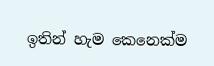ඉතින් හැම කෙනෙක්ම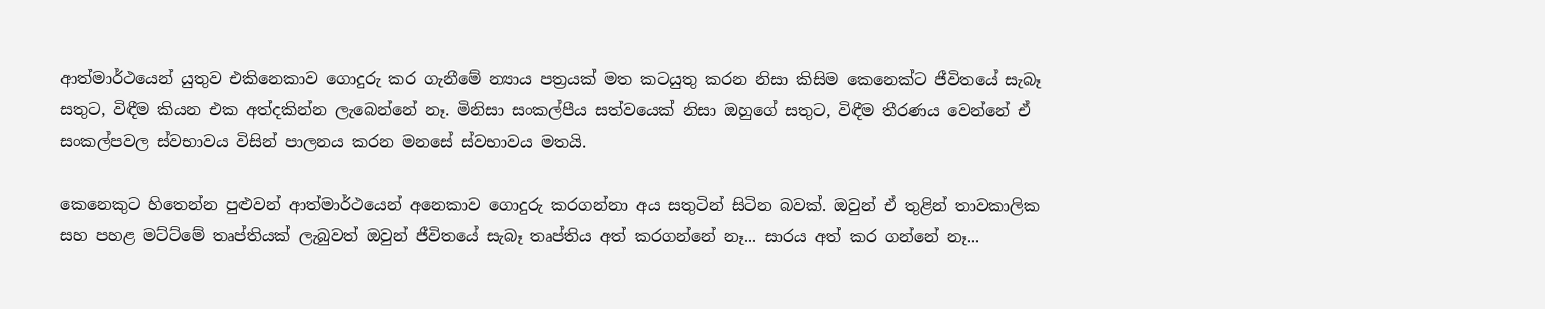ආත්මාර්ථයෙන් යුතුව එකිනෙකාව ගොදුරු කර ගැනීමේ න්‍යාය පත්‍රයක් මත කටයුතු කරන නිසා කිසිම කෙනෙක්ට ජීවිතයේ සැබෑ සතුට, විඳීම කියන එක අත්දකින්න ලැබෙන්නේ නෑ. මිනිසා සංකල්පීය සත්වයෙක් නිසා ඔහුගේ සතුට, විඳීම තීරණය වෙන්නේ ඒ සංකල්පවල ස්වභාවය විසින් පාලනය කරන මනසේ ස්වභාවය මතයි.

කෙනෙකුට හිතෙන්න පුළුවන් ආත්මාර්ථයෙන් අනෙකාව ගොදුරු කරගන්නා අය සතුටින් සිටින බවක්. ඔවුන් ඒ තුළින් තාවකාලික සහ පහළ මට්ට්මේ තෘප්තියක් ලැබුවත් ඔවුන් ජීවිතයේ සැබෑ තෘප්තිය අත් කරගන්නේ නෑ... සාරය අත් කර ගන්නේ නෑ...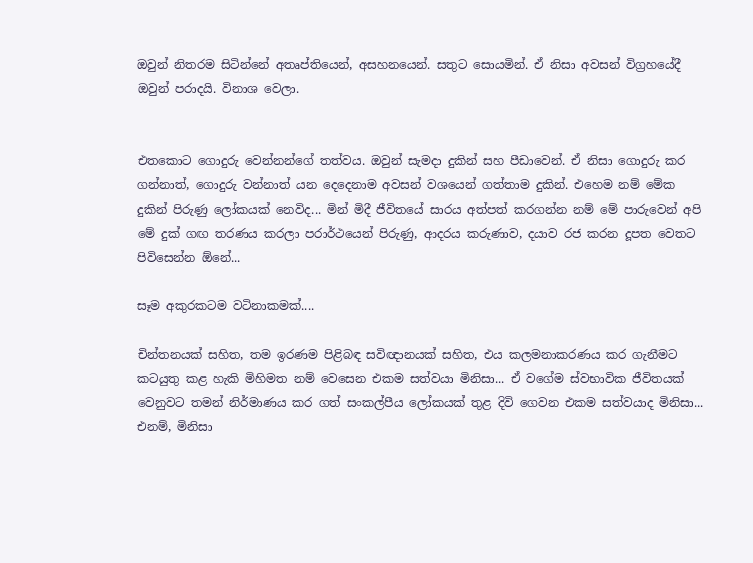ඔවුන් නිතරම සිටින්නේ අතෘප්තියෙන්, අසහනයෙන්. සතුට සොයමින්. ඒ නිසා අවසන් විග්‍රහයේදී ඔවුන් පරාදයි. විනාශ වෙලා.


එතකොට ගොදුරු වෙන්නන්ගේ තත්වය. ඔවුන් සැමදා දුකින් සහ පීඩාවෙන්. ඒ නිසා ගොදුරු කර ගන්නාත්, ගොදුරු වන්නාත් යන දෙදෙනාම අවසන් වශයෙන් ගත්තාම දුකින්. එහෙම නම් මේක දුකින් පිරුණු ලෝකයක් නෙවිද... මින් මිදී ජීවිතයේ සාරය අත්පත් කරගන්න නම් මේ පාරුවෙන් අපි මේ දුක් ගඟ තරණය කරලා පරාර්ථයෙන් පිරුණු, ආදරය කරුණාව, දයාව රජ කරන දූපත වෙතට පිවිසෙන්න ඕනේ...

සෑම අකුරකටම වටිනාකමක්....

චින්තනයක් සහිත, තම ඉරණම පිළිබඳ සවිඥානයක් සහිත, එය කලමනාකරණය කර ගැනීමට කටයුතු කළ හැකි මිහිමත නම් වෙසෙන එකම සත්වයා මිනිසා... ඒ වගේම ස්වභාවික ජීවිතයක් වෙනුවට තමන් නිර්මාණය කර ගත් සංකල්පීය ලෝකයක් තුළ දිවි ගෙවන එකම සත්වයාද මිනිසා... එනම්, මිනිසා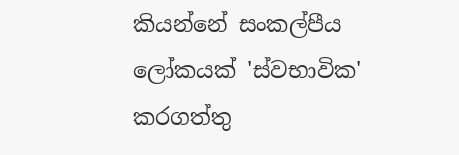කියන්නේ සංකල්පීය ලෝකයක් 'ස්වභාවික' කරගත්තු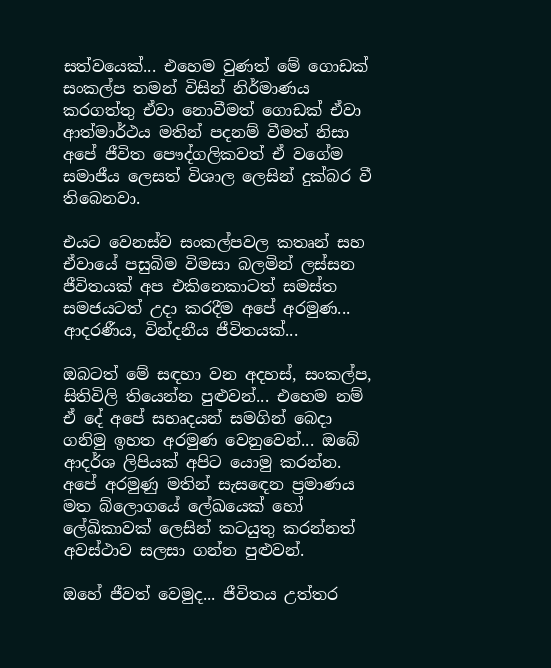සත්වයෙක්... එහෙම වුණත් මේ ගොඩක් සංකල්ප තමන් විසින් නිර්මාණය කරගත්තු ඒවා නොවීමත් ගොඩක් ඒවා ආත්මාර්ථය මතින් පදනම් වීමත් නිසා අපේ ජීවිත පෞද්ගලිකවත් ඒ වගේම සමාජීය ලෙසත් විශාල ලෙසින් දුක්බර වී තිබෙනවා.

එයට වෙනස්ව සංකල්පවල කතෘන් සහ ඒවායේ පසුබිම විමසා බලමින් ලස්සන ජීවිතයක් අප එකිනෙකාටත් සමස්ත සමජයටත් උදා කරදීම අපේ අරමුණ... ආදරණීය, වින්දනීය ජීවිතයක්...

ඔබටත් මේ සඳහා වන අදහස්, සංකල්ප, සිතිවිලි තියෙන්න පුළුවන්... එහෙම නම් ඒ දේ අපේ සහෘදයන් සමගින් බෙදා ගනිමු ඉහත අරමුණ වෙනුවෙන්... ඔබේ ආදර්ශ ලිපියක් අපිට යොමු කරන්න. අපේ අරමුණු මතින් සැසඳෙන ප්‍රමාණය මත බ්ලොගයේ ලේඛයෙක් හෝ ලේඛිකාවක් ලෙසින් කටයුතු කරන්නත් අවස්ථාව සලසා ගන්න පුළුවන්.

ඔහේ ජීවත් වෙමුද... ජීවිතය උත්තර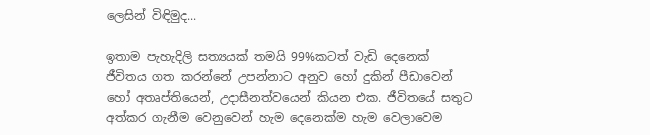ලෙසින් විඳිමුද...

ඉතාම පැහැදිලි සත්‍යයක් තමයි 99%කටත් වැඩි දෙනෙක් ජීවිතය ගත කරන්නේ උපන්නාට අනුව හෝ දුකින් පීඩාවෙන් හෝ අතෘප්තියෙන්, උදාසීනත්වයෙන් කියන එක. ජීවිතයේ සතුට අත්කර ගැනීම වෙනුවෙන් හැම දෙනෙක්ම හැම වෙලාවෙම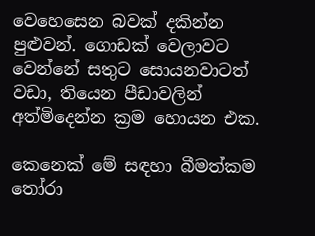වෙහෙසෙන බවක් දකින්න පුළුවන්. ගොඩක් වෙලාවට වෙන්නේ සතුට සොයනවාටත් වඩා, තියෙන පීඩාවලින් අත්මිදෙන්න ක්‍රම හොයන එක.

කෙනෙක් මේ සඳහා බීමත්කම තෝරා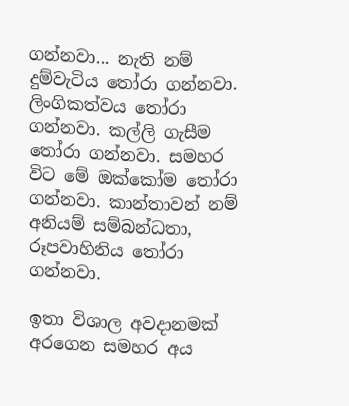ගන්නවා... නැති නම් දුම්වැටිය තෝරා ගන්නවා. ලිංගිකත්වය තෝරා ගන්නවා. කල්ලි ගැසීම තෝරා ගන්නවා. සමහර විට මේ ඔක්කෝම තෝරා ගන්නවා. කාන්තාවන් නම් අනියම් සම්බන්ධතා, රූපවාහිනිය තෝරා ගන්නවා.

ඉතා විශාල අවදානමක් අරගෙන සමහර අය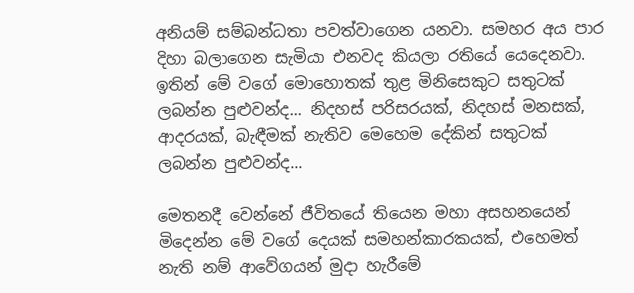අනියම් සම්බන්ධතා පවත්වාගෙන යනවා. සමහර අය පාර දිහා බලාගෙන සැමියා එනවද කියලා රතියේ යෙදෙනවා. ඉතින් මේ වගේ මොහොතක් තුළ මිනිසෙකුට සතුටක් ලබන්න පුළුවන්ද... නිදහස් පරිසරයක්, නිදහස් මනසක්, ආදරයක්, බැඳීමක් නැතිව මෙහෙම දේකින් සතුටක් ලබන්න පුළුවන්ද...

මෙතනදී වෙන්නේ ජීවිතයේ තියෙන මහා අසහනයෙන් මිදෙන්න මේ වගේ දෙයක් සමහන්කාරකයක්, එහෙමත් නැති නම් ආවේගයන් මුදා හැරීමේ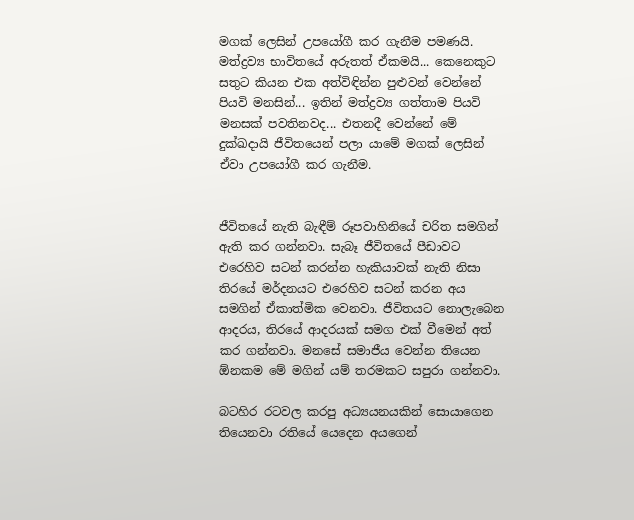මගක් ලෙසින් උපයෝගී කර ගැනීම පමණයි. මත්ද්‍රව්‍ය භාවිතයේ අරුතත් ඒකමයි... කෙනෙකුට සතුට කියන එක අත්විඳින්න පුළුවන් වෙන්නේ පියවි මනසින්... ඉතින් මත්ද්‍රව්‍ය ගත්තාම පියවි මනසක් පවතිනවද... එතනදී වෙන්නේ මේ දුක්ඛදායි ජීවිතයෙන් පලා යාමේ මගක් ලෙසින් ඒවා උපයෝගී කර ගැනීම.


ජීවිතයේ නැති බැඳීම් රූපවාහිනියේ චරිත සමගින් ඇති කර ගන්නවා. සැබෑ ජීවිතයේ පීඩාවට එරෙහිව සටන් කරන්න හැකියාවක් නැති නිසා තිරයේ මර්දනයට එරෙහිව සටන් කරන අය සමගින් ඒකාත්මික වෙනවා. ජීවිතයට නොලැබෙන ආදරය, තිරයේ ආදරයක් සමග එක් වීමෙන් අත් කර ගන්නවා. මනසේ සමාජීය වෙන්න තියෙන ඕනකම මේ මගින් යම් තරමකට සපුරා ගන්නවා.

බටහිර රටවල කරපු අධ්‍යයනයකින් සොයාගෙන තියෙනවා රතියේ යෙදෙන අයගෙන්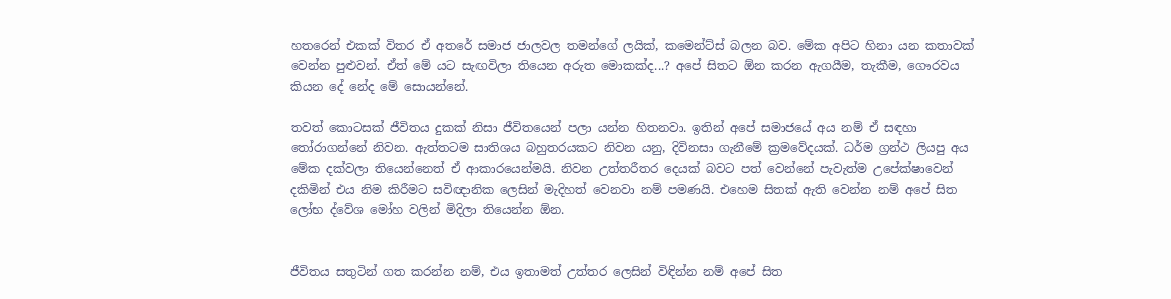හතරෙන් එකක් විතර ඒ අතරේ සමාජ ජාලවල තමන්ගේ ලයික්, කමෙන්ට්ස් බලන බව. මේක අපිට හිනා යන කතාවක් වෙන්න පුළුවන්. ඒත් මේ යට සැඟවිලා තියෙන අරුත මොකක්ද...? අපේ සිතට ඕන කරන ඇගයීම, තැකීම, ගෞරවය කියන දේ නේද මේ සොයන්නේ.

තවත් කොටසක් ජීවිතය දුකක් නිසා ජීවිතයෙන් පලා යන්න හිතනවා. ඉතින් අපේ සමාජයේ අය නම් ඒ සඳහා තෝරාගන්නේ නිවන. ඇත්තටම සාතිශය බහුතරයකට නිවන යනු, දිවිනසා ගැනීමේ ක්‍රමවේදයක්. ධර්ම ග්‍රන්ථ ලියපු අය මේක දක්වලා තියෙන්නෙත් ඒ ආකාරයෙන්මයි. නිවන උත්තරීතර දෙයක් බවට පත් වෙන්නේ පැවැත්ම උපේක්ෂාවෙන් දකිමින් එය නිම කිරීමට සවිඥානික ලෙසින් මැදිහත් වෙනවා නම් පමණයි. එහෙම සිතක් ඇති වෙන්න නම් අපේ සිත ලෝභ ද්වේශ මෝහ වලින් මිදිලා තියෙන්න ඕන.


ජීවිතය සතුටින් ගත කරන්න නම්, එය ඉතාමත් උත්තර ලෙසින් විඳින්න නම් අපේ සිත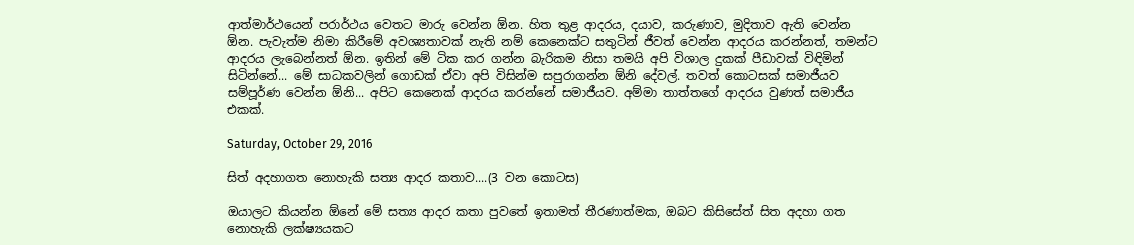ආත්මාර්ථයෙන් පරාර්ථය වෙතට මාරු වෙන්න ඕන. හිත තුළ ආදරය, දයාව, කරුණාව, මුදිතාව ඇති වෙන්න ඕන. පැවැත්ම නිමා කිරීමේ අවශ්‍යතාවක් නැති නම් කෙනෙක්ට සතුටින් ජීවත් වෙන්න ආදරය කරන්නත්, තමන්ට ආදරය ලැබෙන්නත් ඕන. ඉතින් මේ ටික කර ගන්න බැරිකම නිසා තමයි අපි විශාල දුකක් පීඩාවක් විඳිමින් සිටින්නේ... මේ සාධකවලින් ගොඩක් ඒවා අපි විසින්ම සපුරාගන්න ඕනි දේවල්. තවත් කොටසක් සමාජීයව සම්පූර්ණ වෙන්න ඕනි... අපිට කෙනෙක් ආදරය කරන්නේ සමාජීයව. අම්මා තාත්තගේ ආදරය වුණත් සමාජීය එකක්.

Saturday, October 29, 2016

සිත් අදහාගත නොහැකි සත්‍ය ආදර කතාව....(3 වන කොටස)

ඔයාලට කියන්න ඕනේ මේ සත්‍ය ආදර කතා පුවතේ ඉතාමත් තීරණාත්මක, ඔබට කිසිසේත් සිත අදහා ගත නොහැකි ලක්ෂ්‍යයකට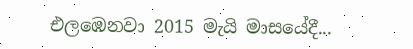එලඹෙනවා 2015 මැයි මාසයේදී...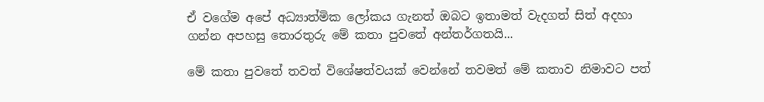ඒ වගේම අපේ අධ්‍යාත්මික ලෝකය ගැනත් ඔබට ඉතාමත් වැදගත් සිත් අදහා ගන්න අපහසු තොරතුරු මේ කතා පුවතේ අන්තර්ගතයි...

මේ කතා පුවතේ තවත් විශේෂත්වයක් වෙන්නේ තවමත් මේ කතාව නිමාවට පත්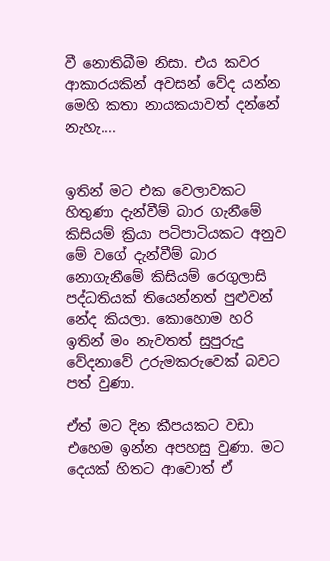වී නොතිබීම නිසා. එය කවර ආකාරයකින් අවසන් වේද යන්න මෙහි කතා නායකයාවත් දන්නේ නැහැ....


ඉතින් මට එක වෙලාවකට හිතුණා දැන්වීම් බාර ගැනීමේ කිසියම් ක්‍රියා පටිපාටියකට අනුව මේ වගේ දැන්වීම් බාර නොගැනීමේ කිසියම් රෙගුලාසි පද්ධතියක් තියෙන්නත් පුළුවන් නේද කියලා. කොහොම හරි ඉතින් මං නැවතත් සුපුරුදු වේදනාවේ උරුමකරුවෙක් බවට පත් වුණා.

ඒත් මට දින කීපයකට වඩා එහෙම ඉන්න අපහසු වුණා. මට දෙයක් හිතට ආවොත් ඒ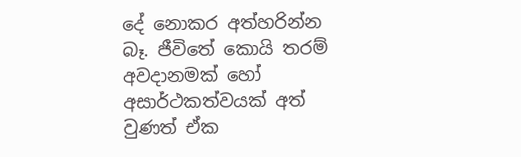දේ නොකර අත්හරින්න බෑ. ජීවිතේ කොයි තරම් අවදානමක් හෝ අසාර්ථකත්වයක් අත් වුණත් ඒක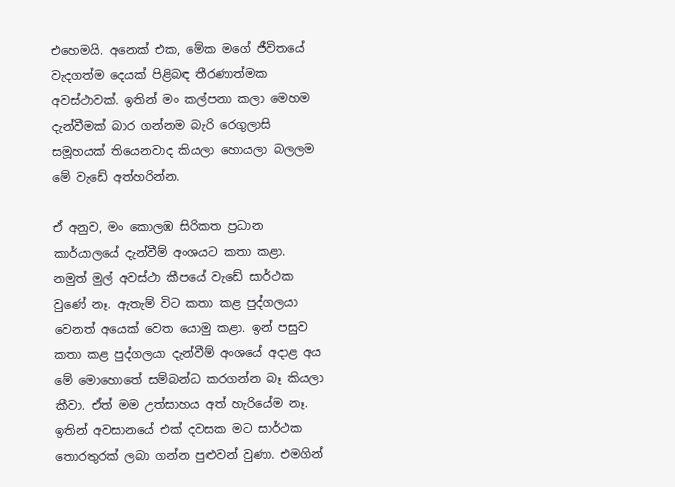එහෙමයි. අනෙක් එක, මේක මගේ ජීවිතයේ වැදගත්ම දෙයක් පිළිබඳ තීරණාත්මක අවස්ථාවක්. ඉතින් මං කල්පනා කලා මෙහම දැන්වීමක් බාර ගන්නම බැරි රෙගුලාසි සමූහයක් තියෙනවාද කියලා හොයලා බලලම මේ වැඩේ අත්හරින්න.

ඒ අනුව, මං කොලඹ සිරිකත ප්‍රධාන කාර්යාලයේ දැන්වීම් අංශයට කතා කළා. නමුත් මුල් අවස්ථා කීපයේ වැඩේ සාර්ථක වුණේ නෑ. ඇතැම් විට කතා කළ පුද්ගලයා වෙනත් අයෙක් වෙත යොමු කළා. ඉන් පසුව කතා කළ පුද්ගලයා දැන්වීම් අංශයේ අදාළ අය මේ මොහොතේ සම්බන්ධ කරගන්න බෑ කියලා කීවා. ඒත් මම උත්සාහය අත් හැරියේම නෑ. ඉතින් අවසානයේ එක් දවසක මට සාර්ථක තොරතුරක් ලබා ගන්න පුළුවන් වුණා. එමගින්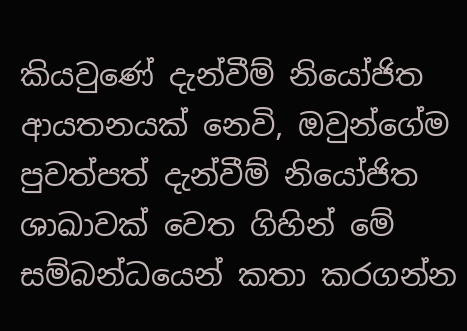කියවුණේ දැන්වීම් නියෝජිත ආයතනයක් නෙවි, ඔවුන්ගේම පුවත්පත් දැන්වීම් නියෝජිත ශාඛාවක් වෙත ගිහින් මේ සම්බන්ධයෙන් කතා කරගන්න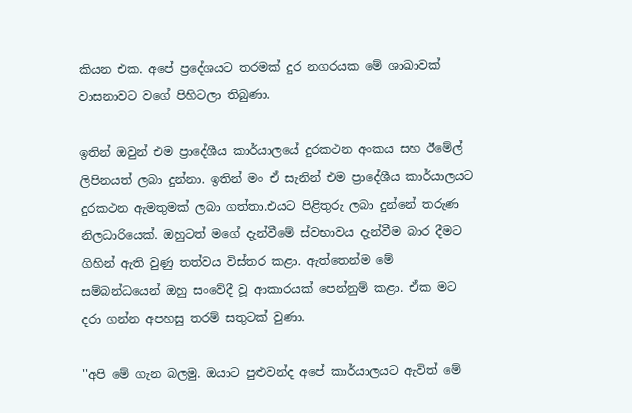කියන එක. අපේ ප්‍රදේශයට තරමක් දුර නගරයක මේ ශාඛාවක් වාසනාවට වගේ පිහිටලා තිබුණා.

ඉතින් ඔවුන් එම ප්‍රාදේශීය කාර්යාලයේ දුරකථන අංකය සහ ඊමේල් ලිපිනයත් ලබා දුන්නා. ඉතින් මං ඒ සැනින් එම ප්‍රාදේශීය කාර්යාලයට දුරකථන ඇමතුමක් ලබා ගත්තා.එයට පිළිතුරු ලබා දුන්නේ තරුණ නිලධාරියෙක්. ඔහුටත් මගේ දැන්වීමේ ස්වභාවය දැන්වීම බාර දීමට ගිහින් ඇති වුණු තත්වය විස්තර කළා. ඇත්තෙන්ම මේ සම්බන්ධයෙන් ඔහු සංවේදී වූ ආකාරයක් පෙන්නුම් කළා. ඒක මට දරා ගන්න අපහසු තරම් සතුටක් වුණා.

''අපි මේ ගැන බලමු. ඔයාට පුළුවන්ද අපේ කාර්යාලයට ඇවිත් මේ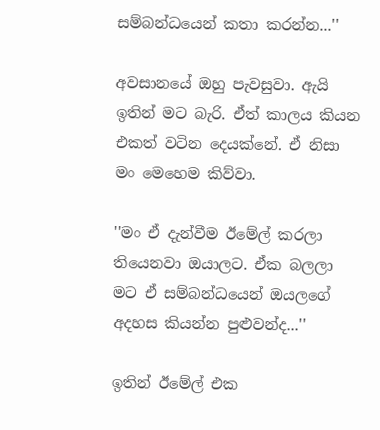සම්බන්ධයෙන් කතා කරන්න...''

අවසානයේ ඔහු පැවසුවා. ඇයි ඉතින් මට බැරි. ඒත් කාලය කියන එකත් වටින දෙයක්නේ. ඒ නිසා මං මෙහෙම කිව්වා.

''මං ඒ දැන්වීම ඊමේල් කරලා තියෙනවා ඔයාලට. ඒක බලලා මට ඒ සම්බන්ධයෙන් ඔයලගේ අදහස කියන්න පුළුවන්ද...''

ඉතින් ඊමේල් එක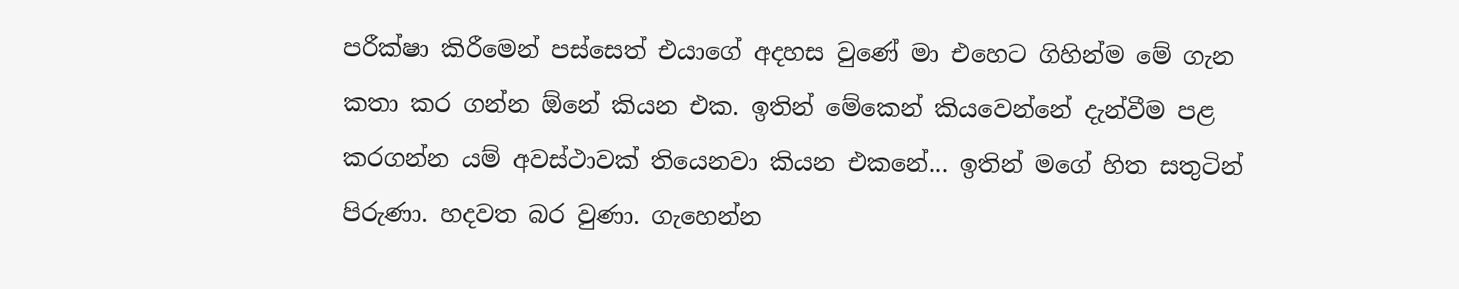පරීක්ෂා කිරීමෙන් පස්සෙත් එයාගේ අදහස වුණේ මා එහෙට ගිහින්ම මේ ගැන කතා කර ගන්න ඕනේ කියන එක. ඉතින් මේකෙන් කියවෙන්නේ දැන්වීම පළ කරගන්න යම් අවස්ථාවක් තියෙනවා කියන එකනේ... ඉතින් මගේ හිත සතුටින් පිරුණා. හදවත බර වුණා. ගැහෙන්න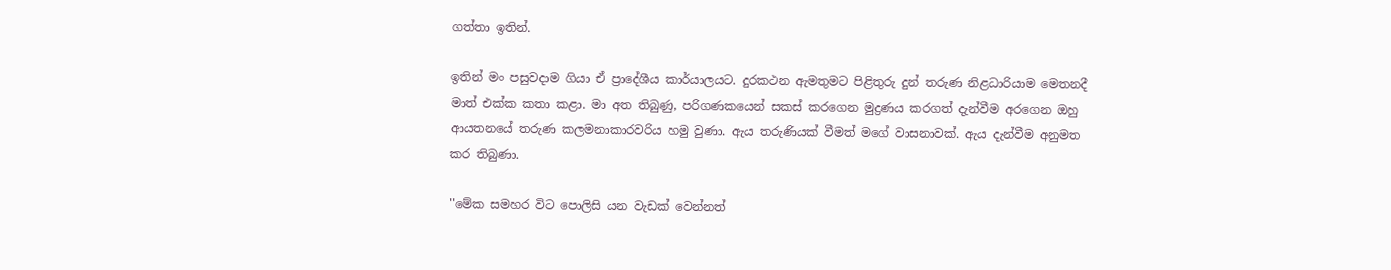ගත්තා ඉතින්.

ඉතින් මං පසුවදාම ගියා ඒ ප්‍රාදේශීය කාර්යාලයට. දුරකථන ඇමතුමට පිළිතුරු දුන් තරුණ නිළධාරියාම මෙතනදී මාත් එක්ක කතා කළා. මා අත තිබුණු, පරිගණකයෙන් සකස් කරගෙන මුද්‍රණය කරගත් දැන්වීම අරගෙන ඔහු ආයතනයේ තරුණ කලමනාකාරවරිය හමු වුණා. ඇය තරුණියක් වීමත් මගේ වාසනාවක්. ඇය දැන්වීම අනුමත කර තිබුණා.

''මේක සමහර විට පොලිසි යන වැඩක් වෙන්නත්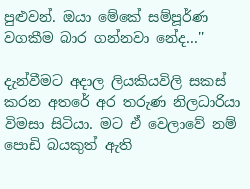පුළුවන්. ඔයා මේකේ සම්පූර්ණ වගකීම බාර ගන්නවා නේද...''

දැන්වීමට අදාල ලියකියවිලි සකස් කරන අතරේ අර තරුණ නිලධාරියා විමසා සිටියා. මට ඒ වෙලාවේ නම් පොඩි බයකුත් ඇති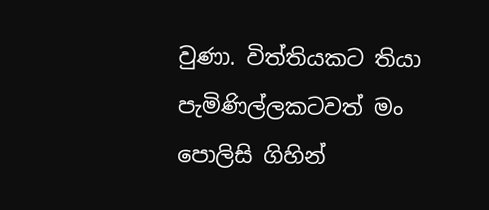වුණා. විත්තියකට තියා පැමිණිල්ලකටවත් මං පොලිසි ගිහින්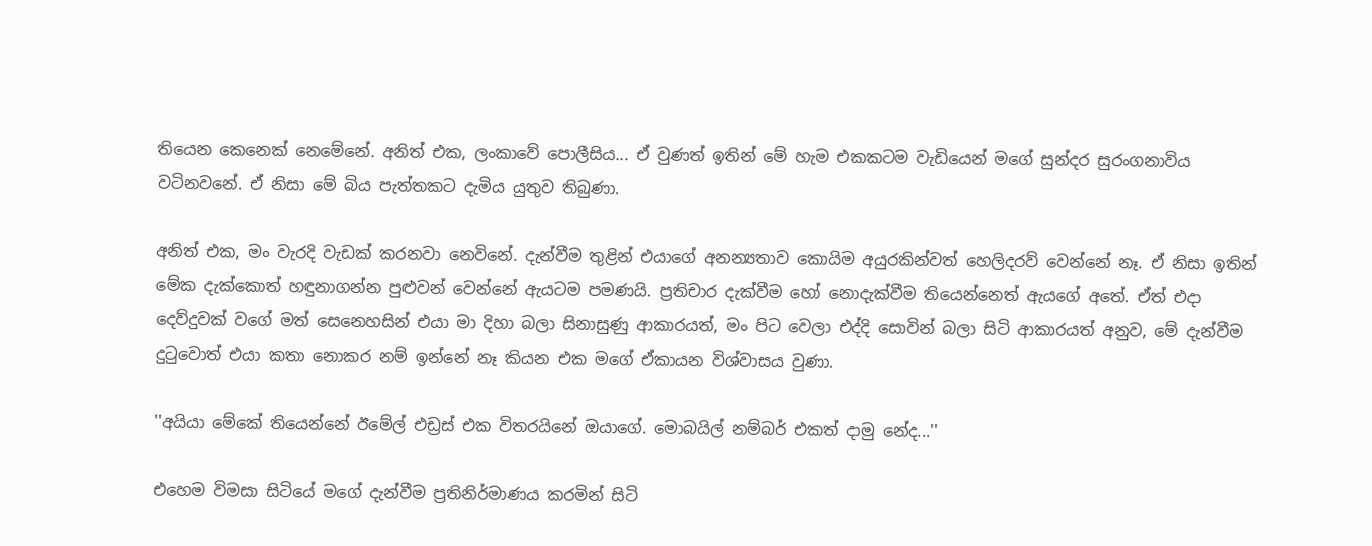තියෙන කෙනෙක් නෙමේනේ. අනිත් එක, ලංකාවේ පොලීසිය... ඒ වුණත් ඉතින් මේ හැම එකකටම වැඩියෙන් මගේ සුන්දර සුරංගනාවිය වටිනවනේ. ඒ නිසා මේ බිය පැත්තකට දැමිය යුතුව තිබුණා.

අනිත් එක, මං වැරදි වැඩක් කරනවා නෙවිනේ. දැන්වීම තුළින් එයාගේ අනන්‍යතාව කොයිම අයුරකින්වත් හෙලිදරව් වෙන්නේ නෑ. ඒ නිසා ඉතින් මේක දැක්කොත් හඳුනාගන්න පුළුවන් වෙන්නේ ඇයටම පමණයි. ප්‍රතිචාර දැක්වීම හෝ නොදැක්වීම තියෙන්නෙත් ඇයගේ අතේ. ඒත් එදා දෙව්දුවක් වගේ මත් සෙනෙහසින් එයා මා දිහා බලා සිනාසුණු ආකාරයත්, මං පිට වෙලා එද්දි සොවින් බලා සිටි ආකාරයත් අනුව, මේ දැන්වීම දුටුවොත් එයා කතා නොකර නම් ඉන්නේ නෑ කියන එක මගේ ඒකායන විශ්වාසය වුණා.

''අයියා මේකේ තියෙන්නේ ඊමේල් එඩ්‍රස් එක විතරයිනේ ඔයාගේ. මොබයිල් නම්බර් එකත් දාමු නේද...''

එහෙම විමසා සිටියේ මගේ දැන්වීම ප්‍රතිනිර්මාණය කරමින් සිටි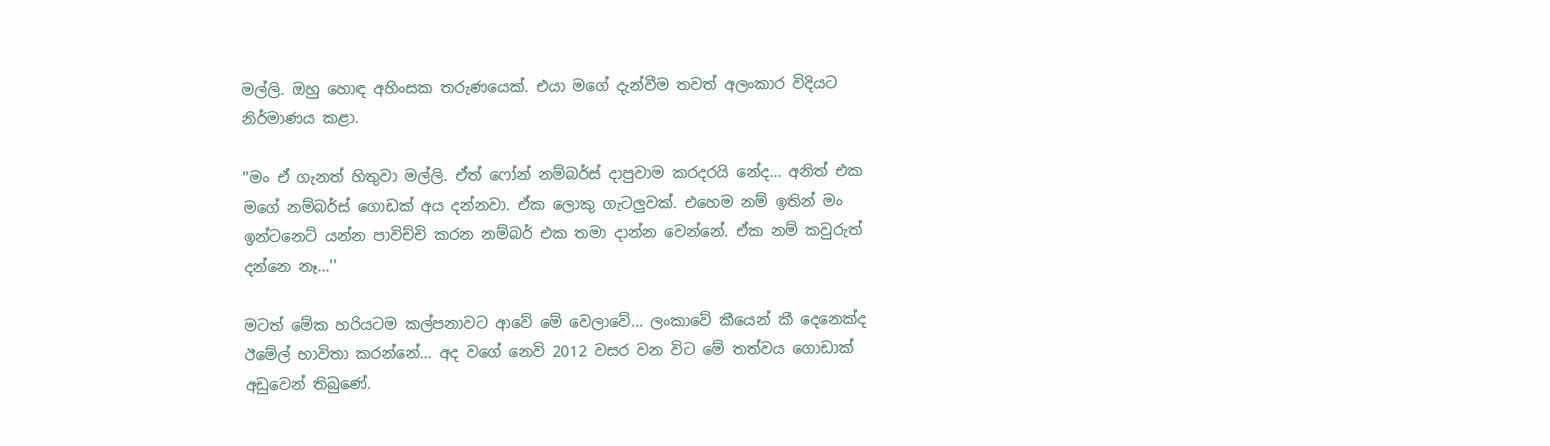මල්ලි. ඔහු හොඳ අහිංසක තරුණයෙක්. එයා මගේ දැන්වීම තවත් අලංකාර විදියට නිර්මාණය කළා.

''මං ඒ ගැනත් හිතුවා මල්ලි. ඒත් ෆෝන් නම්බර්ස් දාපුවාම කරදරයි නේද... අනිත් එක මගේ නම්බර්ස් ගොඩක් අය දන්නවා. ඒක ලොකු ගැටලුවක්. එහෙම නම් ඉතින් මං ඉන්ටනෙට් යන්න පාවිච්චි කරන නම්බර් එක තමා දාන්න වෙන්නේ. ඒක නම් කවුරුත් දන්නෙ නෑ...''

මටත් මේක හරියටම කල්පනාවට ආවේ මේ වෙලාවේ... ලංකාවේ කීයෙන් කී දෙනෙක්ද ඊමේල් භාවිතා කරන්නේ... අද වගේ නෙවි 2012 වසර වන විට මේ තත්වය ගොඩාක් අඩුවෙන් තිබුණේ.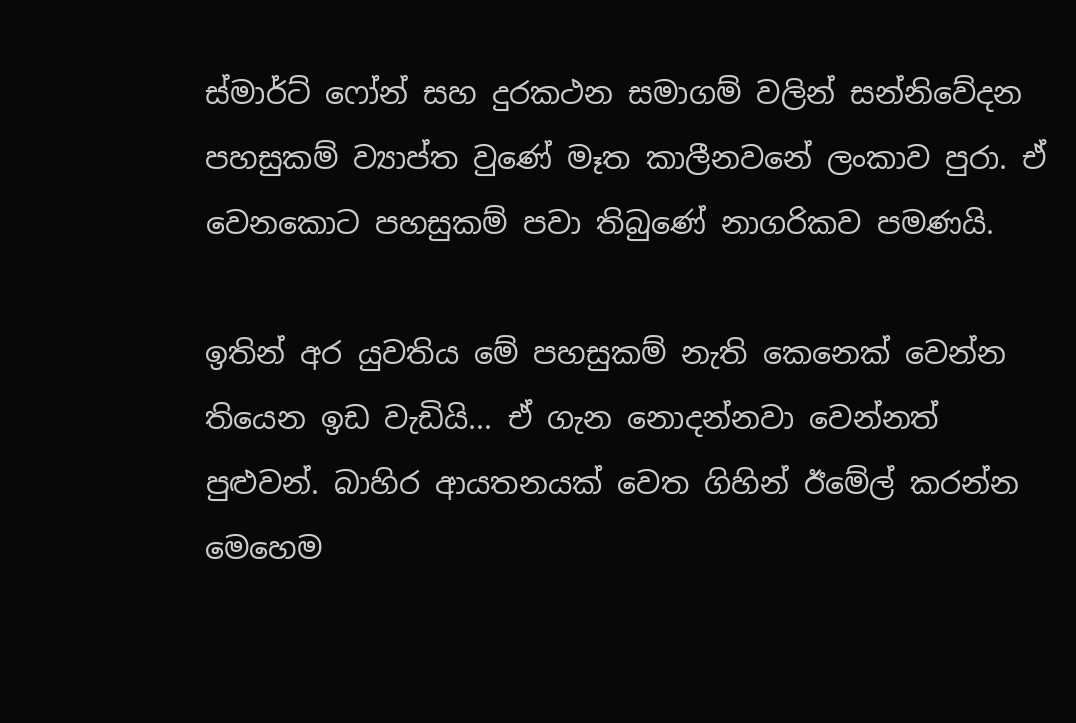ස්මාර්ට් ෆෝන් සහ දුරකථන සමාගම් වලින් සන්නිවේදන පහසුකම් ව්‍යාප්ත වුණේ මෑත කාලීනවනේ ලංකාව පුරා. ඒ වෙනකොට පහසුකම් පවා තිබුණේ නාගරිකව පමණයි.

ඉතින් අර යුවතිය මේ පහසුකම් නැති කෙනෙක් වෙන්න තියෙන ඉඩ වැඩියි... ඒ ගැන නොදන්නවා වෙන්නත් පුළුවන්. බාහිර ආයතනයක් වෙත ගිහින් ඊමේල් කරන්න මෙහෙම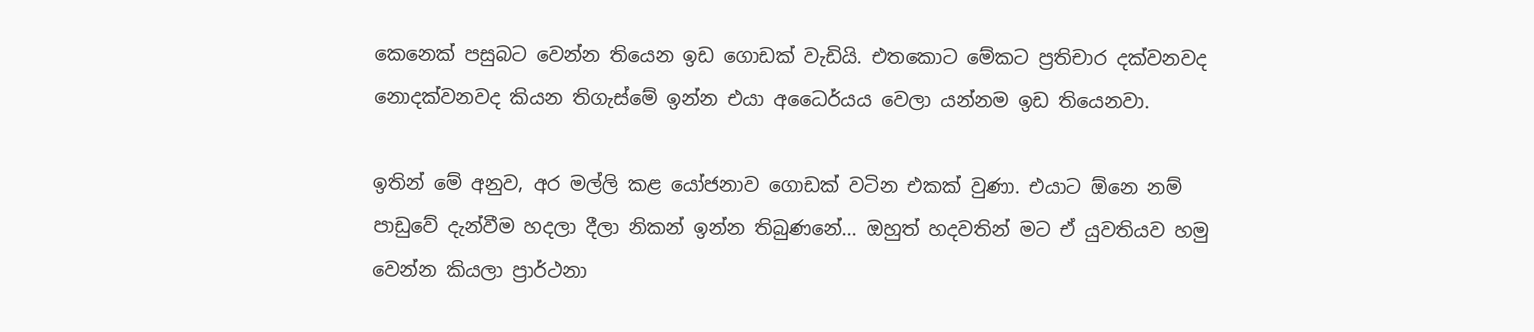කෙනෙක් පසුබට වෙන්න තියෙන ඉඩ ගොඩක් වැඩියි. එතකොට මේකට ප්‍රතිචාර දක්වනවද නොදක්වනවද කියන තිගැස්මේ ඉන්න එයා අධෛර්යය වෙලා යන්නම ඉඩ තියෙනවා.

ඉතින් මේ අනුව, අර මල්ලි කළ යෝජනාව ගොඩක් වටින එකක් වුණා. එයාට ඕනෙ නම් පාඩුවේ දැන්වීම හදලා දීලා නිකන් ඉන්න තිබුණනේ... ඔහුත් හදවතින් මට ඒ යුවතියව හමු වෙන්න කියලා ප්‍රාර්ථනා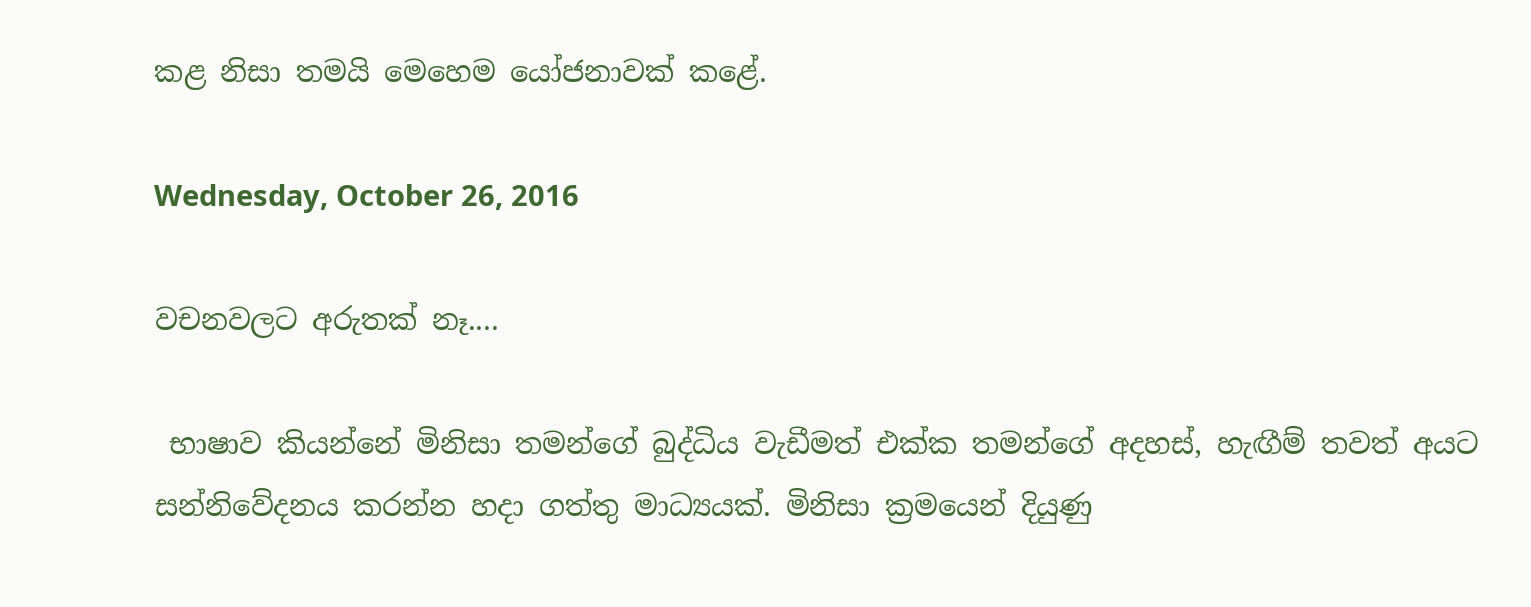කළ නිසා තමයි මෙහෙම යෝජනාවක් කළේ.

Wednesday, October 26, 2016

වචනවලට අරුතක් නෑ....

 භාෂාව කියන්නේ මිනිසා තමන්ගේ බුද්ධිය වැඩීමත් එක්ක තමන්ගේ අදහස්, හැඟීම් තවත් අයට සන්නිවේදනය කරන්න හදා ගත්තු මාධ්‍යයක්. මිනිසා ක්‍රමයෙන් දියුණු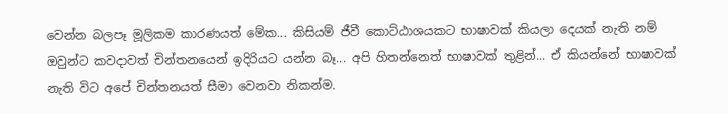වෙන්න බලපෑ මූලිකම කාරණයත් මේක... කිසියම් ජීවී කොට්ඨාශයකට භාෂාවක් කියලා දෙයක් නැති නම් ඔවුන්ට කවදාවත් චින්තනයෙන් ඉදිරියට යන්න බෑ... අපි හිතන්නෙත් භාෂාවක් තුළින්... ඒ කියන්නේ භාෂාවක් නැති විට අපේ චින්තනයත් සීමා වෙනවා නිකන්ම.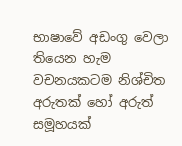භාෂාවේ අඩංගු වෙලා තියෙන හැම වචනයකටම නිශ්චිත අරුතක් හෝ අරුත් සමූහයක්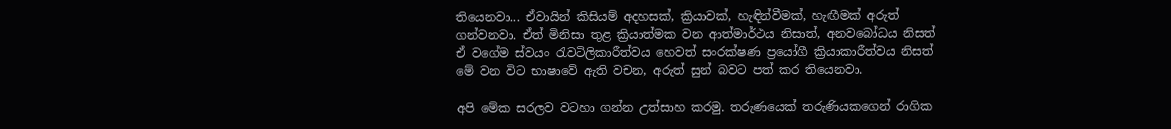තියෙනවා... ඒවායින් කිසියම් අදහසක්, ක්‍රියාවක්, හැඳින්වීමක්, හැඟීමක් අරුත් ගන්වනවා. ඒත් මිනිසා තුළ ක්‍රියාත්මක වන ආත්මාර්ථය නිසාත්, අනවබෝධය නිසත් ඒ වගේම ස්වයං රැවටිලිකාරීත්වය හෙවත් සංරක්ෂණ ප්‍රයෝගී ක්‍රියාකාරීත්වය නිසත් මේ වන විට භාෂාවේ ඇති වචන, අරුත් සුන් බවට පත් කර තියෙනවා.

අපි මේක සරලව වටහා ගන්න උත්සාහ කරමු. තරුණයෙක් තරුණියකගෙන් රාගික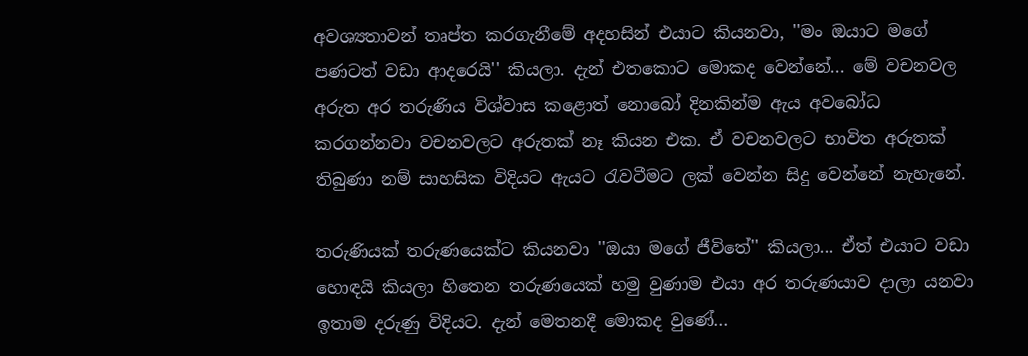අවශ්‍යතාවන් තෘප්ත කරගැනීමේ අදහසින් එයාට කියනවා, ''මං ඔයාට මගේ පණටත් වඩා ආදරෙයි'' කියලා. දැන් එතකොට මොකද වෙන්නේ... මේ වචනවල අරුත අර තරුණිය විශ්වාස කළොත් නොබෝ දිනකින්ම ඇය අවබෝධ කරගන්නවා වචනවලට අරුතක් නෑ කියන එක. ඒ වචනවලට භාවිත අරුතක් තිබුණා නම් සාහසික විදියට ඇයට රැවටීමට ලක් වෙන්න සිදු වෙන්නේ නැහැනේ.

තරුණියක් තරුණයෙක්ට කියනවා ''ඔයා මගේ ජීවිතේ'' කියලා... ඒත් එයාට වඩා හොඳයි කියලා හිතෙන තරුණයෙක් හමු වුණාම එයා අර තරුණයාව දාලා යනවා ඉතාම දරුණු විදියට. දැන් මෙතනදී මොකද වුණේ...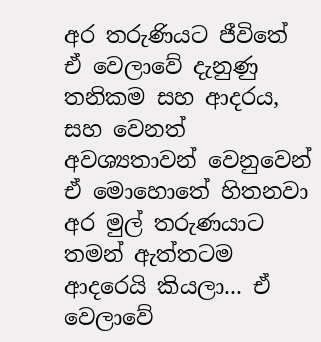අර තරුණියට ජීවිතේ ඒ වෙලාවේ දැනුණු තනිකම සහ ආදරය, සහ වෙනත් අවශ්‍යතාවන් වෙනුවෙන් ඒ මොහොතේ හිතනවා අර මුල් තරුණයාට තමන් ඇත්තටම ආදරෙයි කියලා... ඒ වෙලාවේ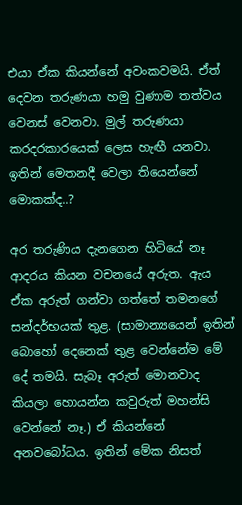එයා ඒක කියන්නේ අවංකවමයි. ඒත් දෙවන තරුණයා හමු වුණාම තත්වය වෙනස් වෙනවා. මුල් තරුණයා කරදරකාරයෙක් ලෙස හැඟී යනවා. ඉතින් මෙතනදී වෙලා තියෙන්නේ මොකක්ද..?

අර තරුණිය දැනගෙන හිටියේ නෑ ආදරය කියන වචනයේ අරුත. ඇය ඒක අරුත් ගන්වා ගත්තේ තමනගේ සන්දර්භයක් තුළ. (සාමාන්‍යයෙන් ඉතින් බොහෝ දෙනෙක් තුළ වෙන්නේම මේ දේ තමයි. සැබෑ අරුත් මොනවාද කියලා හොයන්න කවුරුත් මහන්සි වෙන්නේ නෑ.) ඒ කියන්නේ අනවබෝධය. ඉතින් මේක නිසත්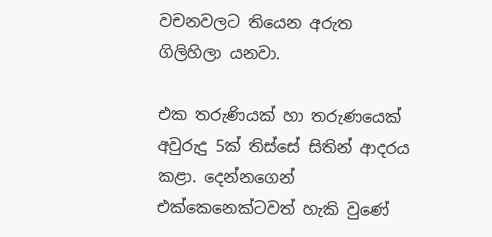වචනවලට තියෙන අරුත ගිලිහිලා යනවා.

එක තරුණියක් හා තරුණයෙක් අවුරුදු 5ක් තිස්සේ සිතින් ආදරය කළා. දෙන්නගෙන් එක්කෙනෙක්ටවත් හැකි වුණේ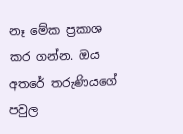නෑ මේක ප්‍රකාශ කර ගන්න. ඔය අතරේ තරුණියගේ පවුල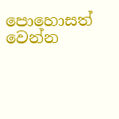පොහොසත් වෙන්න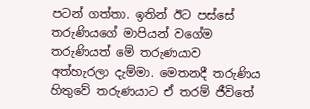පටන් ගත්තා. ඉතින් ඊට පස්සේ තරුණියගේ මාපියන් වගේම තරුණියත් මේ තරුණයාව අත්හැරලා දැම්මා. මෙතනදී තරුණිය හිතුවේ තරුණයාට ඒ තරම් ජීවිතේ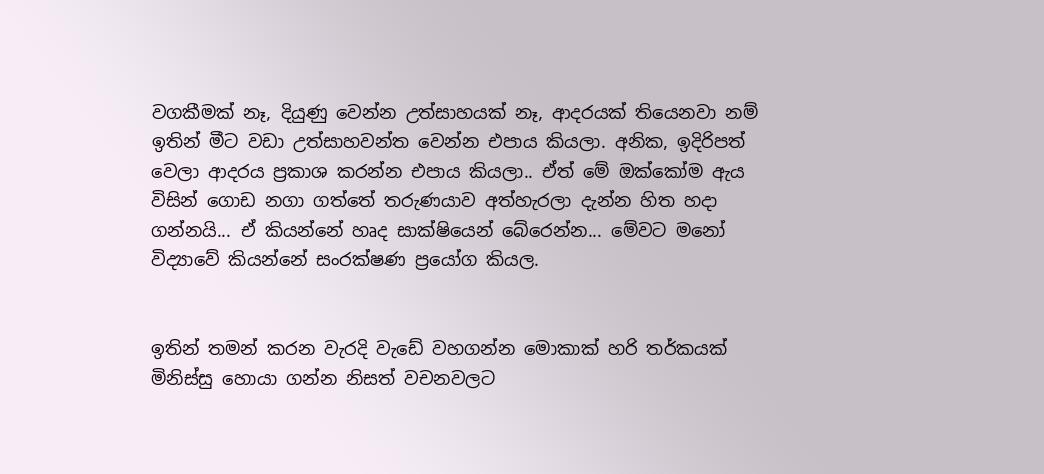වගකීමක් නෑ, දියුණු වෙන්න උත්සාහයක් නෑ, ආදරයක් තියෙනවා නම් ඉතින් මීට වඩා උත්සාහවන්ත වෙන්න එපාය කියලා. අනික, ඉදිරිපත් වෙලා ආදරය ප්‍රකාශ කරන්න එපාය කියලා.. ඒත් මේ ඔක්කෝම ඇය විසින් ගොඩ නගා ගත්තේ තරුණයාව අත්හැරලා දැන්න හිත හදා ගන්නයි... ඒ කියන්නේ හෘද සාක්ෂියෙන් බේරෙන්න... මේවට මනෝ විද්‍යාවේ කියන්නේ සංරක්ෂණ ප්‍රයෝග කියල.


ඉතින් තමන් කරන වැරදි වැඩේ වහගන්න මොකාක් හරි තර්කයක් මිනිස්සු හොයා ගන්න නිසත් වචනවලට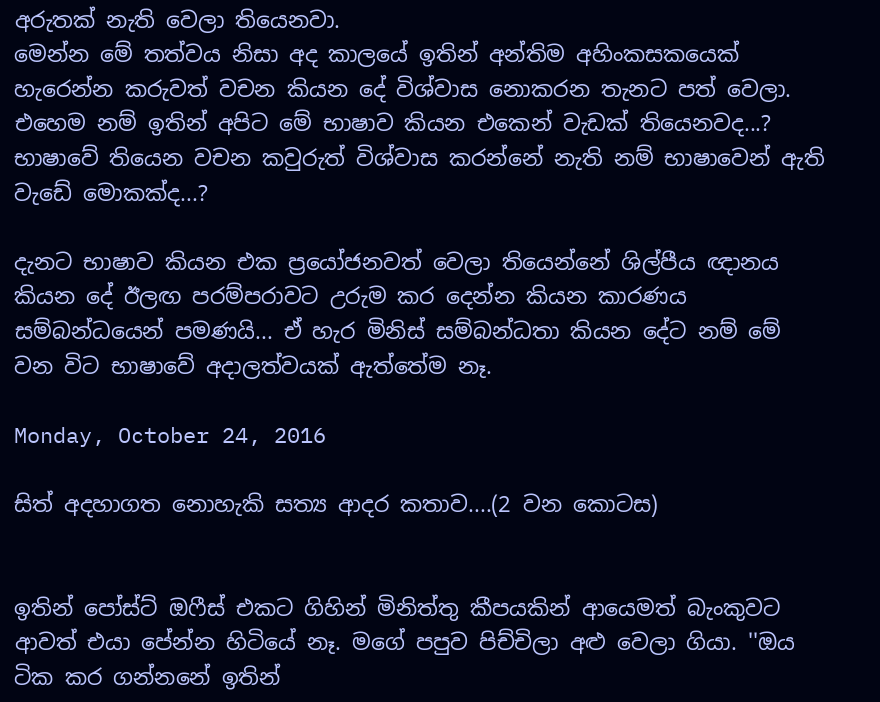අරුතක් නැති වෙලා තියෙනවා.
මෙන්න මේ තත්වය නිසා අද කාලයේ ඉතින් අන්තිම අහිංකසකයෙක් හැරෙන්න කරුවත් වචන කියන දේ විශ්වාස නොකරන තැනට පත් වෙලා. එහෙම නම් ඉතින් අපිට මේ භාෂාව කියන එකෙන් වැඩක් තියෙනවද...? භාෂාවේ තියෙන වචන කවුරුත් විශ්වාස කරන්නේ නැති නම් භාෂාවෙන් ඇති වැඩේ මොකක්ද...?

දැනට භාෂාව කියන එක ප්‍රයෝජනවත් වෙලා තියෙන්නේ ශිල්පීය ඥානය කියන දේ ඊලඟ පරම්පරාවට උරුම කර දෙන්න කියන කාරණය සම්බන්ධයෙන් පමණයි... ඒ හැර මිනිස් සම්බන්ධතා කියන දේට නම් මේ වන විට භාෂාවේ අදාලත්වයක් ඇත්තේම නෑ.

Monday, October 24, 2016

සිත් අදහාගත නොහැකි සත්‍ය ආදර කතාව....(2 වන කොටස)


ඉතින් පෝස්ට් ඔෆීස් එකට ගිහින් මිනිත්තු කීපයකින් ආයෙමත් බැංකුවට ආවත් එයා පේන්න හිටියේ නෑ. මගේ පපුව පිච්චිලා අළු වෙලා ගියා. ''ඔය ටික කර ගන්නනේ ඉතින්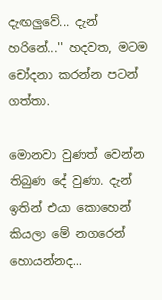දැඟලුවේ... දැන් හරිනේ...'' හදවත, මටම චෝදනා කරන්න පටන් ගත්තා.

මොනවා වුණත් වෙන්න තිබුණ දේ වුණා. දැන් ඉතින් එයා කොහෙන් කියලා මේ නගරෙන් හොයන්නද...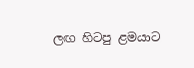ලඟ හිටපු ළමයාට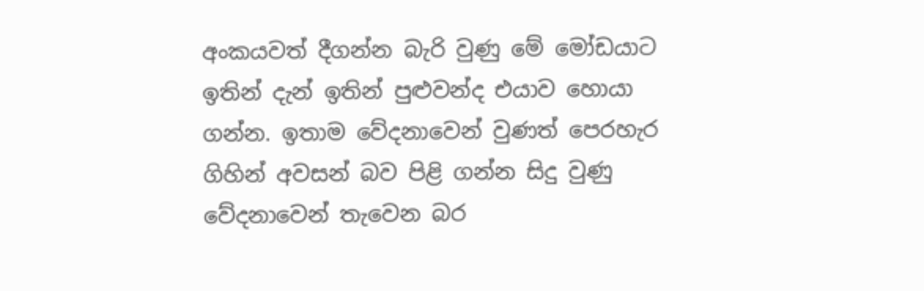අංකයවත් දීගන්න බැරි වුණු මේ මෝඩයාට ඉතින් දැන් ඉතින් පුළුවන්ද එයාව හොයා ගන්න. ඉතාම වේදනාවෙන් වුණත් පෙරහැර ගිහින් අවසන් බව පිළි ගන්න සිදු වුණු වේදනාවෙන් තැවෙන බර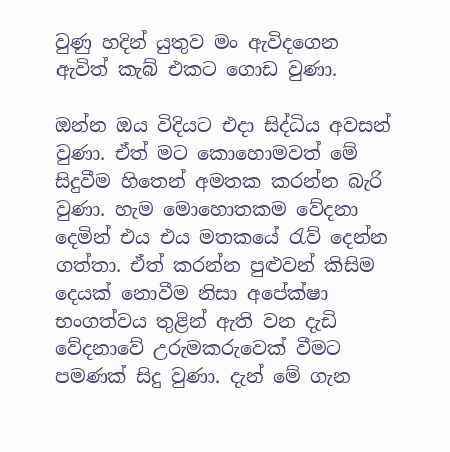වුණු හදින් යුතුව මං ඇවිදගෙන ඇවිත් කැබ් එකට ගොඩ වුණා.

ඔන්න ඔය විදියට එදා සිද්ධිය අවසන් වුණා. ඒත් මට කොහොමවත් මේ සිදුවීම හිතෙන් අමතක කරන්න බැරි වුණා. හැම මොහොතකම වේදනා දෙමින් එය එය මතකයේ රැව් දෙන්න ගත්තා. ඒත් කරන්න පුළුවන් කිසිම දෙයක් නොවීම නිසා අපේක්ෂා භංගත්වය තුළින් ඇති වන දැඩි වේදනාවේ උරුමකරුවෙක් වීමට පමණක් සිදු වුණා. දැන් මේ ගැන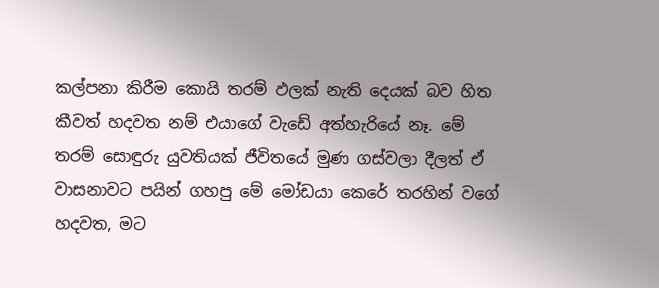කල්පනා කිරීම කොයි තරම් ඵලක් නැති දෙයක් බව හිත කීවත් හදවත නම් එයාගේ වැඩේ අත්හැරියේ නෑ. මේ තරම් සොඳුරු යුවතියක් ජීවිතයේ මුණ ගස්වලා දීලත් ඒ වාසනාවට පයින් ගහපු මේ මෝඩයා කෙරේ තරහින් වගේ හදවත, මට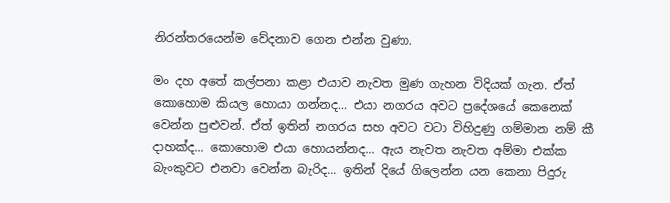නිරන්තරයෙන්ම වේදනාව ගෙන එන්න වුණා.

මං දහ අතේ කල්පනා කළා එයාව නැවත මුණ ගැහන විදියක් ගැන. ඒත් කොහොම කියල හොයා ගන්නද... එයා නගරය අවට ප්‍රදේශයේ කෙනෙක් වෙන්න පුළුවන්. ඒත් ඉතින් නගරය සහ අවට වටා විහිදුණු ගම්මාන නම් කී දාහක්ද... කොහොම එයා හොයන්නද... ඇය නැවත නැවත අම්මා එක්ක බැංකුවට එනවා වෙන්න බැරිද... ඉතින් දියේ ගිලෙන්න යන කෙනා පිදුරු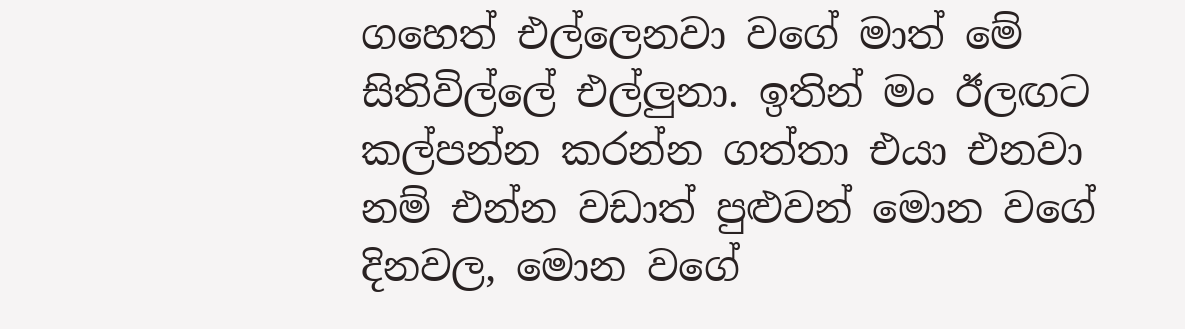ගහෙත් එල්ලෙනවා වගේ මාත් මේ සිතිවිල්ලේ එල්ලුනා. ඉතින් මං ඊලඟට කල්පන්න කරන්න ගත්තා එයා එනවා නම් එන්න වඩාත් පුළුවන් මොන වගේ දිනවල, මොන වගේ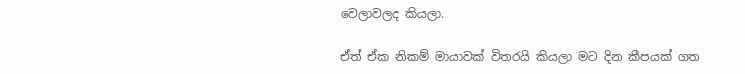වෙලාවලද කියලා.

ඒත් ඒක නිකම් මායාවක් විතරයි කියලා මට දින කීපයක් ගත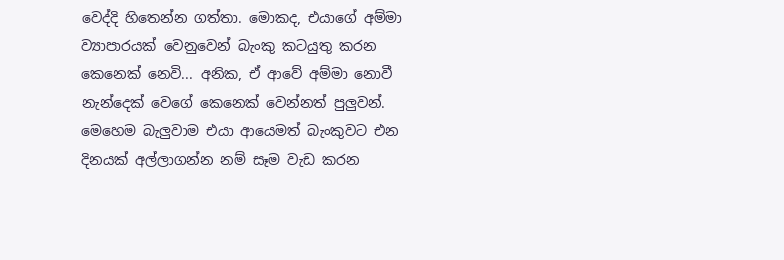වෙද්දි හිතෙන්න ගත්තා. මොකද, එයාගේ අම්මා ව්‍යාපාරයක් වෙනුවෙන් බැංකු කටයුතු කරන කෙනෙක් නෙවි... අනික, ඒ ආවේ අම්මා නොවී නැන්දෙක් වෙගේ කෙනෙක් වෙන්නත් පුලුවන්. මෙහෙම බැලුවාම එයා ආයෙමත් බැංකුවට එන දිනයක් අල්ලාගන්න නම් සෑම වැඩ කරන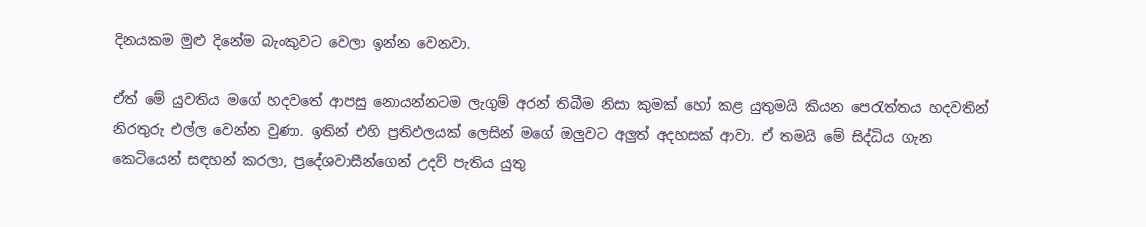දිනයකම මුළු දිනේම බැංකුවට වෙලා ඉන්න වෙනවා.

ඒත් මේ යුවතිය මගේ හදවතේ ආපසු නොයන්නටම ලැගුම් අරන් තිබීම නිසා කුමක් හෝ කළ යුතුමයි කියන පෙරැත්තය හදවතින් නිරතුරු එල්ල වෙන්න වුණා. ඉතින් එහි ප්‍රතිඵලයක් ලෙසින් මගේ ඔලුවට අලුත් අදහසක් ආවා. ඒ තමයි මේ සිද්ධිය ගැන කෙටියෙන් සඳහන් කරලා, ප්‍රදේශවාසීන්ගෙන් උදව් පැතිය යුතු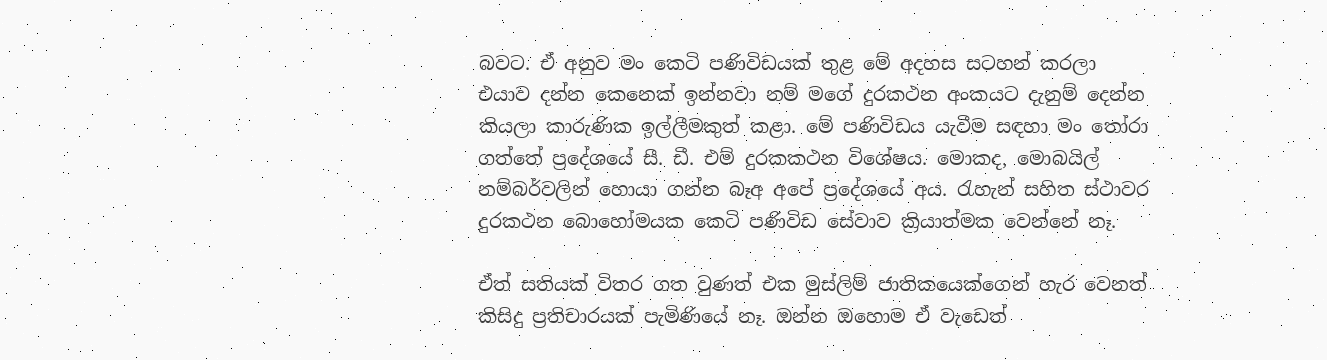බවට. ඒ අනුව මං කෙටි පණිවිඩයක් තුළ මේ අදහස සටහන් කරලා එයාව දන්න කෙනෙක් ඉන්නවා නම් මගේ දුරකථන අංකයට දැනුම් දෙන්න කියලා කාරුණික ඉල්ලීමකුත් කළා. මේ පණිවිඩය යැවීම සඳහා මං තෝරා ගත්තේ ප්‍රදේශයේ සී. ඩී. එම් දුරකකථන විශේෂය. මොකද, මොබයිල් නම්බර්වලින් හොයා ගන්න බෑඅ අපේ ප්‍රදේශයේ අය. රැහැන් සහිත ස්ථාවර දුරකථන බොහෝමයක කෙටි පණිවිඩ සේවාව ක්‍රියාත්මක වෙන්නේ නෑ.

ඒත් සතියක් විතර ගත වුණත් එක මුස්ලිම් ජාතිකයෙක්ගෙන් හැර වෙනත් කිසිදු ප්‍රතිචාරයක් පැමිණියේ නෑ. ඔන්න ඔහොම ඒ වැඩෙත්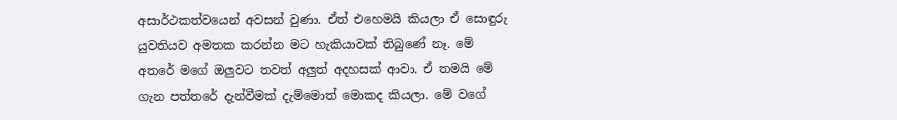අසාර්ථකත්වයෙන් අවසන් වුණා. ඒත් එහෙමයි කියලා ඒ සොඳුරු යුවතියව අමතක කරන්න මට හැකියාවක් තිබුණේ නෑ. මේ අතරේ මගේ ඔලුවට තවත් අලුත් අදහසක් ආවා. ඒ තමයි මේ ගැන පත්තරේ දැන්වීමක් දැම්මොත් මොකද කියලා. මේ වගේ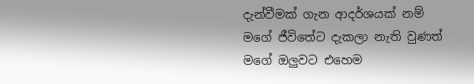දැන්වීමක් ගැන ආදර්ශයක් නම් මගේ ජීවිතේට දැකලා නැති වුණත් මගේ ඔලුවට එහෙම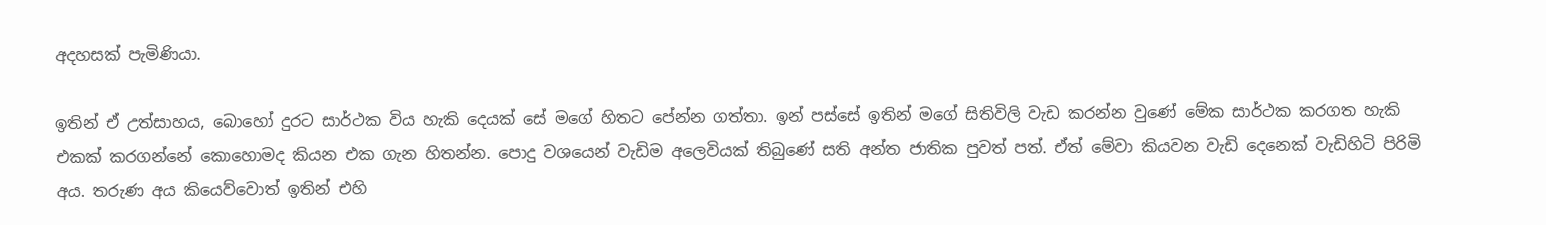අදහසක් පැමිණියා.

ඉතින් ඒ උත්සාහය, බොහෝ දුරට සාර්ථක විය හැකි දෙයක් සේ මගේ හිතට පේන්න ගත්තා. ඉන් පස්සේ ඉතින් මගේ සිතිවිලි වැඩ කරන්න වුණේ මේක සාර්ථක කරගත හැකි එකක් කරගන්නේ කොහොමද කියන එක ගැන හිතන්න. පොදු වශයෙන් වැඩිම අලෙවියක් තිබුණේ සති අන්ත ජාතික පුවත් පත්. ඒත් මේවා කියවන වැඩි දෙනෙක් වැඩිහිටි පිරිමි අය. තරුණ අය කියෙව්වොත් ඉතින් එහි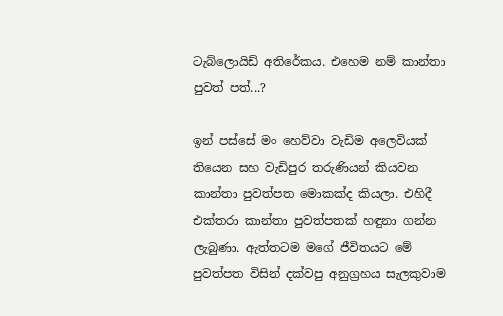ටැබ්ලොයිඩ් අතිරේකය. එහෙම නම් කාන්තා පුවත් පත්...?

ඉන් පස්සේ මං හෙව්වා වැඩිම අලෙවියක් තියෙන සහ වැඩිපුර තරුණියන් කියවන කාන්තා පුවත්පත මොකක්ද කියලා. එහිදී එක්තරා කාන්තා පුවත්පතක් හඳුනා ගන්න ලැබුණා. ඇත්තටම මගේ ජීවිතයට මේ පුවත්පත විසින් දක්වපු අනුග්‍රහය සැලකුවාම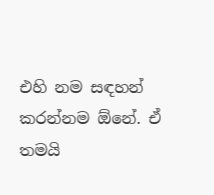එහි නම සඳහන් කරන්නම ඕනේ. ඒ තමයි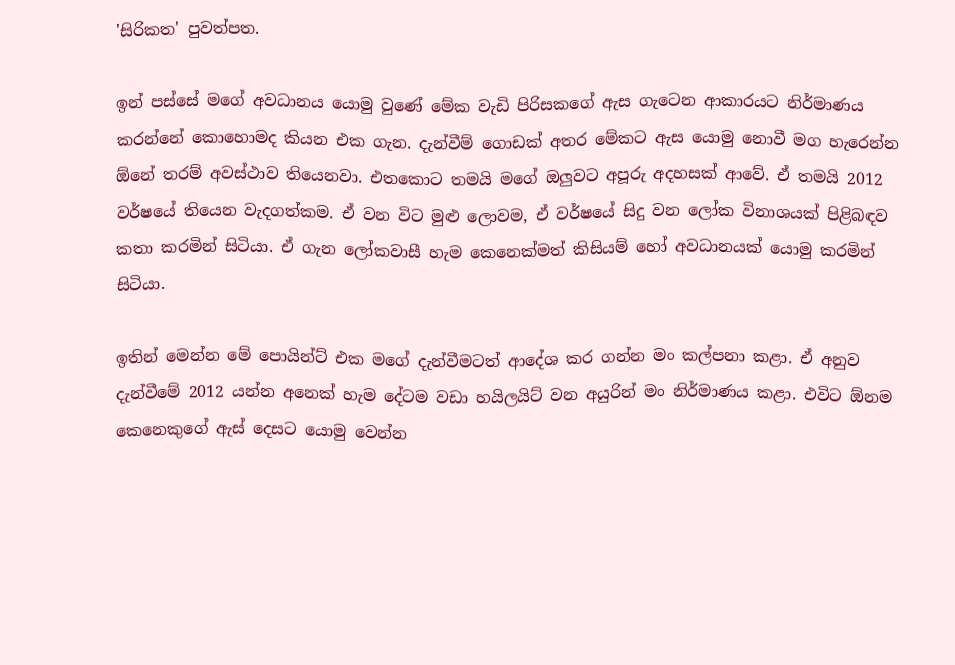'සිරිකත' පුවත්පත.

ඉන් පස්සේ මගේ අවධානය යොමු වුණේ මේක වැඩි පිරිසකගේ ඇස ගැටෙන ආකාරයට නිර්මාණය කරන්නේ කොහොමද කියන එක ගැන. දැන්වීම් ගොඩක් අතර මේකට ඇස යොමු නොවී මග හැරෙන්න ඕනේ තරම් අවස්ථාව තියෙනවා. එතකොට තමයි මගේ ඔලුවට අපූරු අදහසක් ආවේ. ඒ තමයි 2012 වර්ෂයේ තියෙන වැදගත්කම. ඒ වන විට මුළු ලොවම, ඒ වර්ෂයේ සිදු වන ලෝක විනාශයක් පිළිබඳව කතා කරමින් සිටියා. ඒ ගැන ලෝකවාසී හැම කෙනෙක්මත් කිසියම් හෝ අවධානයක් යොමු කරමින් සිටියා.

ඉතින් මෙන්න මේ පොයින්ට් එක මගේ දැන්වීමටත් ආදේශ කර ගන්න මං කල්පනා කළා. ඒ අනුව දැන්වීමේ 2012 යන්න අනෙක් හැම දේටම වඩා හයිලයිට් වන අයුරින් මං නිර්මාණය කළා. එවිට ඕනම කෙනෙකුගේ ඇස් දෙසට යොමු වෙන්න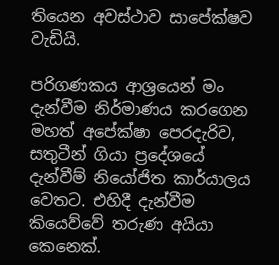තියෙන අවස්ථාව සාපේක්ෂව වැඩියි.

පරිගණකය ආශ්‍රයෙන් මං දැන්වීම නිර්මාණය කරගෙන මහත් අපේක්ෂා පෙරදැරිව, සතුටීන් ගියා ප්‍රදේශයේ දැන්වීම් නියෝජිත කාර්යාලය වෙතට. එහිදී දැන්වීම කියෙව්වේ තරුණ අයියා කෙනෙක්.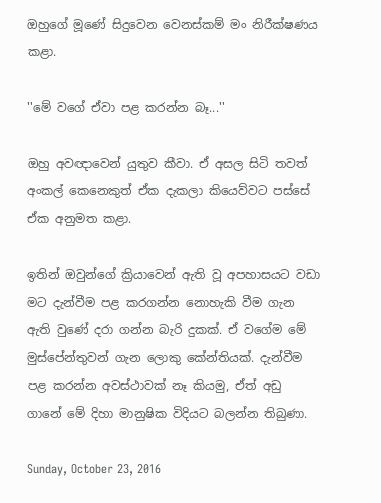ඔහුගේ මූණේ සිදුවෙන වෙනස්කම් මං නිරීක්ෂණය කළා.

''මේ වගේ ඒවා පළ කරන්න බෑ...''

ඔහු අවඥාවෙන් යුතුව කීවා. ඒ අසල සිටි තවත් අංකල් කෙනෙකුත් ඒක දැකලා කියෙව්වට පස්සේ ඒක අනුමත කළා.

ඉතින් ඔවුන්ගේ ක්‍රියාවෙන් ඇති වූ අපහාසයට වඩා මට දැන්වීම පළ කරගන්න නොහැකි වීම ගැන ඇති වුණේ දරා ගන්න බැරි දුකක්. ඒ වගේම මේ මුස්පේන්තුවන් ගැන ලොකු කේන්තියක්. දැන්වීම පළ කරන්න අවස්ථාවක් නෑ කියමු, ඒත් අඩු ගානේ මේ දිහා මානුෂික විදියට බලන්න තිබුණා.

Sunday, October 23, 2016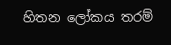හිතන ලෝකය තරම්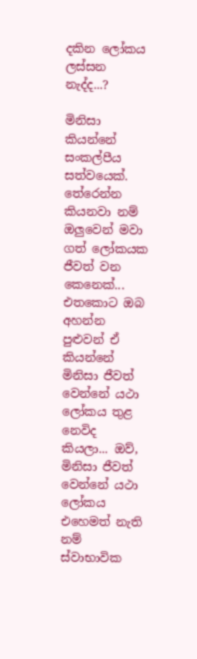දකින ලෝකය ලස්සන නැද්ද...?

මිනිසා කියන්නේ සංකල්පීය සත්වයෙක්. තේරෙන්න කියනවා නම් ඔලුවෙන් මවා ගත් ලෝකයක ජීවත් වන කෙනෙක්... එතකොට ඔබ අහන්න පුළුවන් ඒ කියන්නේ මිනිසා ජීවත් වෙන්නේ යථා ලෝකය තුළ නෙවිද කියලා... ඔව්, මිනිසා ජීවත් වෙන්නේ යථා ලෝකය එහෙමත් නැති නම් ස්වාභාවික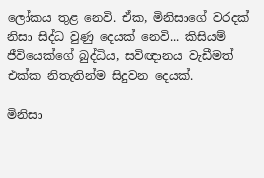ලෝකය තුළ නෙවි. ඒක, මිනිසාගේ වරදක් නිසා සිද්ධ වුණු දෙයක් නෙවි... කිසියම් ජීවියෙක්ගේ බුද්ධිය, සවිඥානය වැඩීමත් එක්ක නිතැතින්ම සිදුවන දෙයක්.

මිනිසා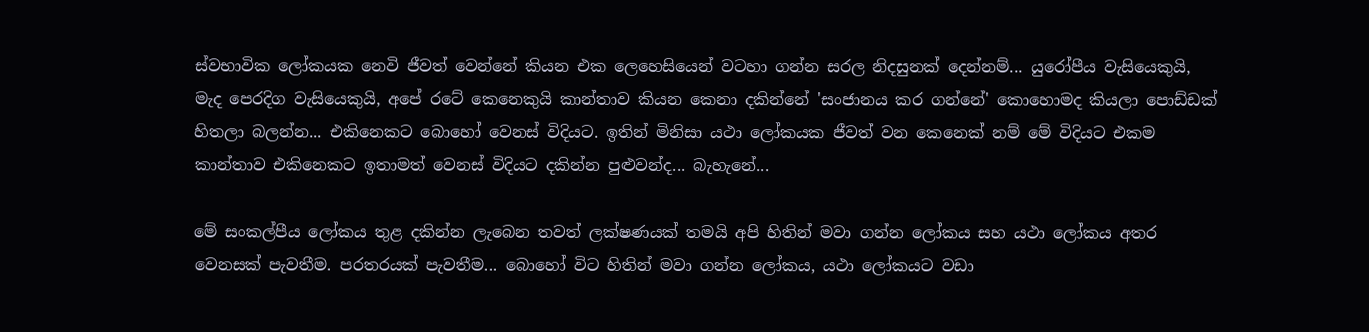ස්වභාවික ලෝකයක නෙවි ජීවත් වෙන්නේ කියන එක ලෙහෙසියෙන් වටහා ගන්න සරල නිදසුනක් දෙන්නම්... යුරෝපීය වැසියෙකුයි, මැද පෙරදිග වැසියෙකුයි, අපේ රටේ කෙනෙකුයි කාන්තාව කියන කෙනා දකින්නේ 'සංජානය කර ගන්නේ' කොහොමද කියලා පොඩ්ඩක් හිතලා බලන්න... එකිනෙකට බොහෝ වෙනස් විදියට. ඉතින් මිනිසා යථා ලෝකයක ජීවත් වන කෙනෙක් නම් මේ විදියට එකම කාන්තාව එකිනෙකට ඉතාමත් වෙනස් විදියට දකින්න පුළුවන්ද... බැහැනේ...

මේ සංකල්පීය ලෝකය තුළ දකින්න ලැබෙන තවත් ලක්ෂණයක් තමයි අපි හිතින් මවා ගන්න ලෝකය සහ යථා ලෝකය අතර වෙනසක් පැවතීම. පරතරයක් පැවතීම... බොහෝ විට හිතින් මවා ගන්න ලෝකය, යථා ලෝකයට වඩා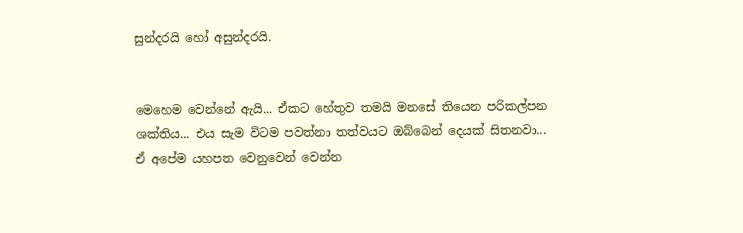සුන්දරයි හෝ අසුන්දරයි.


මෙහෙම වෙන්නේ ඇයි... ඒකට හේතුව තමයි මනසේ තියෙන පරිකල්පන ශක්තිය... එය සැම විටම පවත්නා තත්වයට ඔබ්බෙන් දෙයක් සිතනවා... ඒ අපේම යහපත වෙනුවෙන් වෙන්න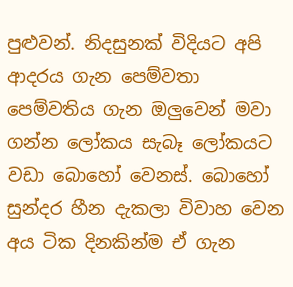පුළුවන්. නිදසුනක් විදියට අපි ආදරය ගැන පෙම්වතා පෙම්වතිය ගැන ඔලුවෙන් මවා ගන්න ලෝකය සැබෑ ලෝකයට වඩා බොහෝ වෙනස්. බොහෝ සුන්දර හීන දැකලා විවාහ වෙන අය ටික දිනකින්ම ඒ ගැන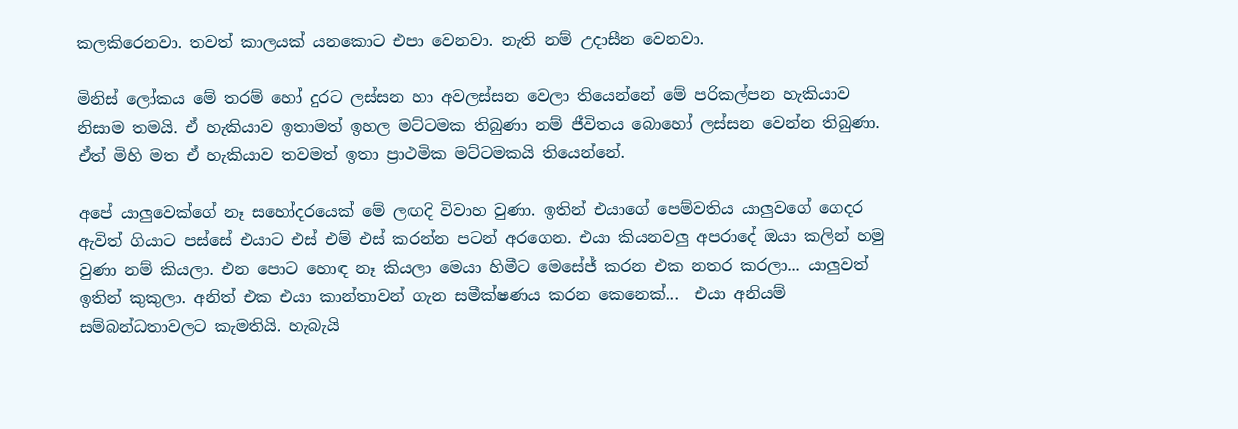කලකිරෙනවා. තවත් කාලයක් යනකොට එපා වෙනවා. නැති නම් උදාසීන වෙනවා.

මිනිස් ලෝකය මේ තරම් හෝ දුරට ලස්සන හා අවලස්සන වෙලා තියෙන්නේ මේ පරිකල්පන හැකියාව නිසාම තමයි. ඒ හැකියාව ඉතාමත් ඉහල මට්ටමක තිබුණා නම් ජීවිතය බොහෝ ලස්සන වෙන්න තිබුණා. ඒත් මිහි මත ඒ හැකියාව තවමත් ඉතා ප්‍රාථමික මට්ටමකයි තියෙන්නේ.

අපේ යාලුවෙක්ගේ නෑ සහෝදරයෙක් මේ ලඟදි විවාහ වුණා. ඉතින් එයාගේ පෙම්වතිය යාලුවගේ ගෙදර ඇවිත් ගියාට පස්සේ එයාට එස් එම් එස් කරන්න පටන් අරගෙන. එයා කියනවලු අපරාදේ ඔයා කලින් හමු වුණා නම් කියලා. එන පොට හොඳ නෑ කියලා මෙයා හිමීට මෙසේජ් කරන එක නතර කරලා... යාලුවත් ඉතින් කුකුලා. අනිත් එක එයා කාන්තාවන් ගැන සමීක්ෂණය කරන කෙනෙක්...  එයා අනියම් සම්බන්ධතාවලට කැමතියි. හැබැයි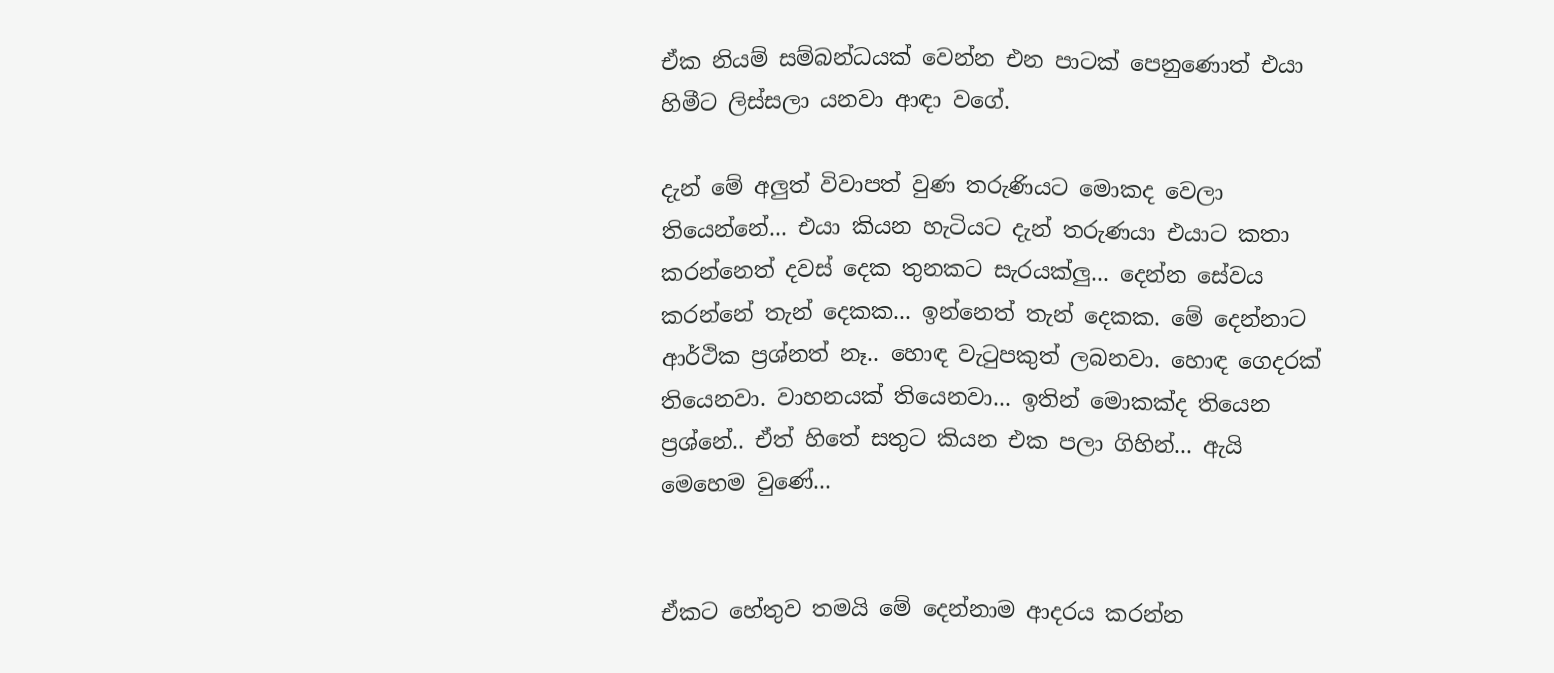ඒක නියම් සම්බන්ධයක් වෙන්න එන පාටක් පෙනුණොත් එයා හිමීට ලිස්සලා යනවා ආඳා වගේ.

දැන් මේ අලුත් විවාපත් වුණ තරුණියට මොකද වෙලා තියෙන්නේ... එයා කියන හැටියට දැන් තරුණයා එයාට කතා කරන්නෙත් දවස් දෙක තුනකට සැරයක්ලු... දෙන්න සේවය කරන්නේ තැන් දෙකක... ඉන්නෙත් තැන් දෙකක. මේ දෙන්නාට ආර්ථික ප්‍රශ්නත් නෑ.. හොඳ වැටුපකුත් ලබනවා. හොඳ ගෙදරක් තියෙනවා. වාහනයක් තියෙනවා... ඉතින් මොකක්ද තියෙන ප්‍රශ්නේ.. ඒත් හිතේ සතුට කියන එක පලා ගිහින්... ඇයි මෙහෙම වුණේ...


ඒකට හේතුව තමයි මේ දෙන්නාම ආදරය කරන්න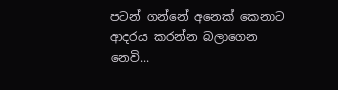පටන් ගන්නේ අනෙක් කෙනාට ආදරය කරන්න බලාගෙන නෙවි...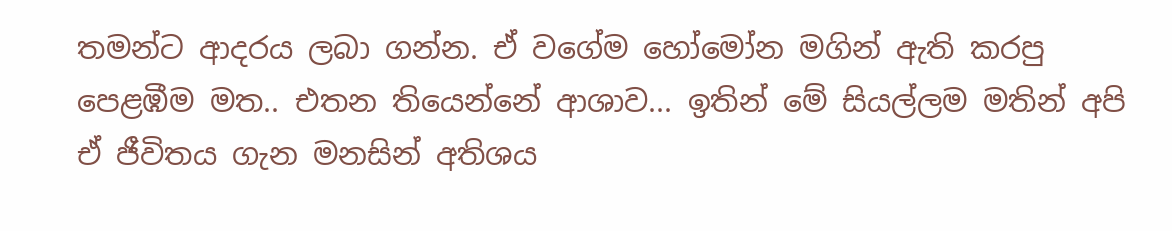තමන්ට ආදරය ලබා ගන්න. ඒ වගේම හෝමෝන මගින් ඇති කරපු පෙළඹීම මත.. එතන තියෙන්නේ ආශාව... ඉතින් මේ සියල්ලම මතින් අපි ඒ ජීවිතය ගැන මනසින් අතිශය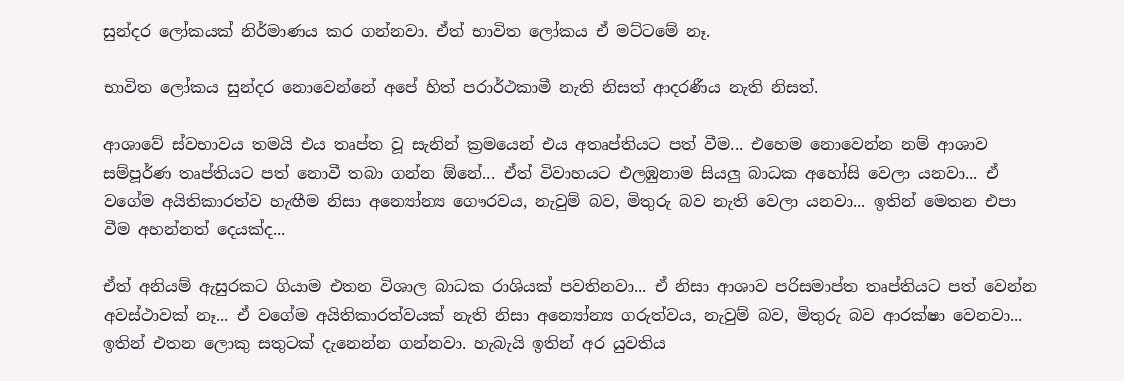සුන්දර ලෝකයක් නිර්මාණය කර ගන්නවා. ඒත් භාවිත ලෝකය ඒ මට්ටමේ නෑ.

භාවිත ලෝකය සුන්දර නොවෙන්නේ අපේ හිත් පරාර්ථකාමී නැති නිසත් ආදරණීය නැති නිසත්.

ආශාවේ ස්වභාවය තමයි එය තෘප්ත වූ සැනින් ක්‍රමයෙන් එය අතෘප්තියට පත් වීම... එහෙම නොවෙන්න නම් ආශාව සම්පූර්ණ තෘප්තියට පත් නොවී තබා ගන්න ඕනේ... ඒත් විවාහයට එලඹුනාම සියලු බාධක අහෝසි වෙලා යනවා... ඒ වගේම අයිතිකාරත්ව හැඟීම නිසා අන්‍යෝන්‍ය ගෞරවය, නැවුම් බව, මිතුරු බව නැති වෙලා යනවා... ඉතින් මෙතන එපා වීම අහන්නත් දෙයක්ද...

ඒත් අනියම් ඇසුරකට ගියාම එතන විශාල බාධක රාශියක් පවතිනවා... ඒ නිසා ආශාව පරිසමාප්ත තෘප්තියට පත් වෙන්න අවස්ථාවක් නෑ... ඒ වගේම අයිතිකාරත්වයක් නැති නිසා අන්‍යෝන්‍ය ගරුත්වය, නැවුම් බව, මිතුරු බව ආරක්ෂා වෙනවා... ඉතින් එතන ලොකු සතුටක් දැනෙන්න ගන්නවා. හැබැයි ඉතින් අර යුවතිය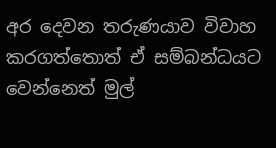අර දෙවන තරුණයාව විවාහ කරගත්තොත් ඒ සම්බන්ධයට වෙන්නෙත් මුල්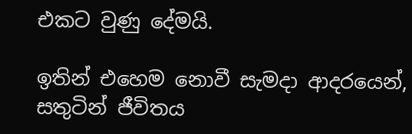එකට වුණු දේමයි.

ඉතින් එහෙම නොවී සැමදා ආදරයෙන්, සතුටින් ජීවිතය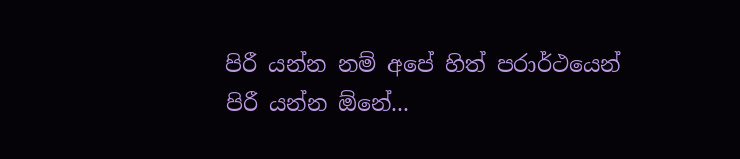පිරී යන්න නම් අපේ හිත් පරාර්ථයෙන් පිරී යන්න ඕනේ...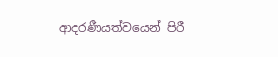ආදරණීයත්වයෙන් පිරී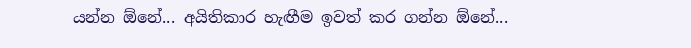යන්න ඕනේ... අයිතිකාර හැඟීම ඉවත් කර ගන්න ඕනේ...